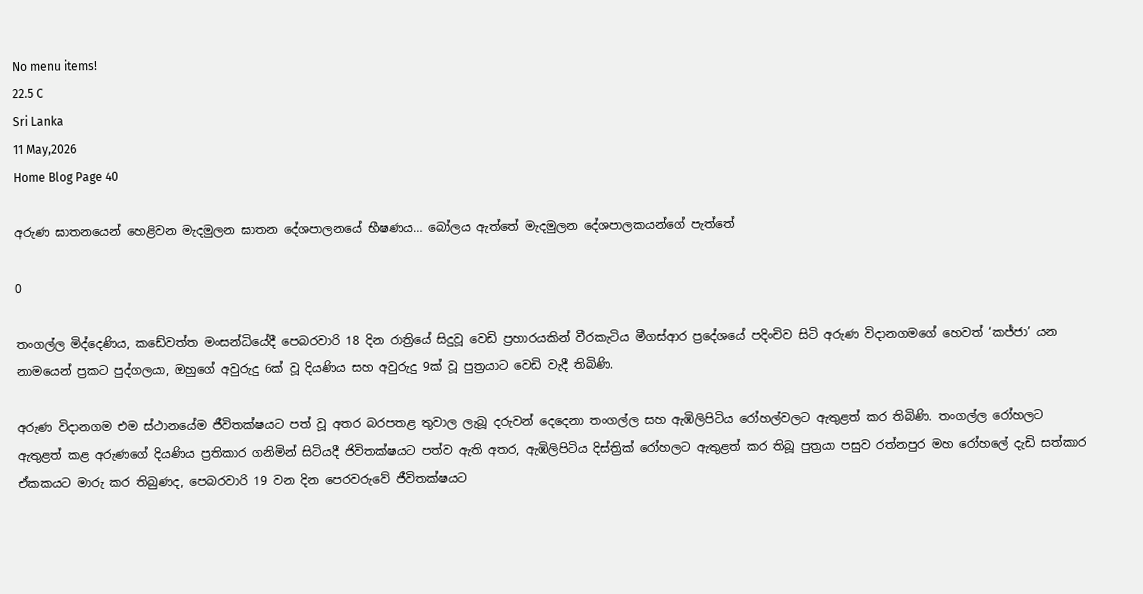No menu items!
22.5 C
Sri Lanka
11 May,2026
Home Blog Page 40

අරුණ ඝාතනයෙන් හෙළිවන මැදමුලන ඝාතන දේශපාලනයේ භීෂණය… බෝලය ඇත්තේ මැදමුලන දේශපාලකයන්ගේ පැත්තේ

0

තංගල්ල මිද්දෙණිය, කඩේවත්ත මංසන්ධියේදී පෙබරවාරි 18 දින රාත්‍රියේ සිදුවූ වෙඩි ප්‍රහාරයකින් වීරකැටිය මීගස්ආර ප්‍රදේශයේ පදිංචිව සිටි අරුණ විදානගමගේ හෙවත් ‘කජ්ජා’ යන නාමයෙන් ප්‍රකට පුද්ගලයා, ඔහුගේ අවුරුදු 6ක් වූ දියණිය සහ අවුරුදු 9ක් වූ පුත්‍රයාට වෙඩි වැදී තිබිණි.

අරුණ විදානගම එම ස්ථානයේම ජීවිතක්ෂයට පත් වූ අතර බරපතළ තුවාල ලැබූ දරුවන් දෙදෙනා තංගල්ල සහ ඇඹිලිපිටිය රෝහල්වලට ඇතුළත් කර තිබිණි. තංගල්ල රෝහලට ඇතුළත් කළ අරුණගේ දියණිය ප්‍රතිකාර ගනිමින් සිටියදී ජිවිතක්ෂයට පත්ව ඇති අතර, ඇඹිලිපිටිය දිස්ත්‍රික් රෝහලට ඇතුළත් කර තිබූ පුත්‍රයා පසුව රත්නපුර මහ රෝහලේ දැඩි සත්කාර ඒකකයට මාරු කර තිබුණද, පෙබරවාරි 19 වන දින පෙරවරුවේ ජීවිතක්ෂයට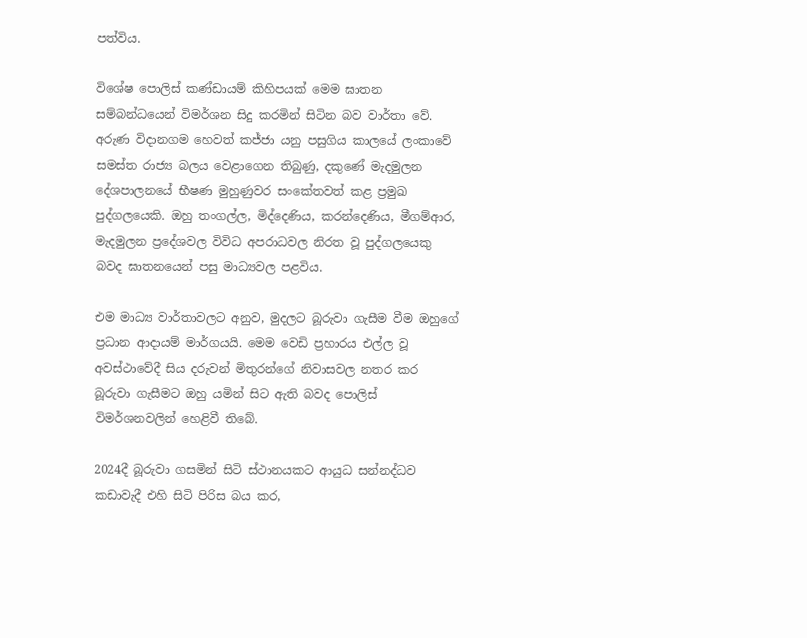පත්විය.

විශේෂ පොලිස් කණ්ඩායම් කිහිපයක් මෙම ඝාතන සම්බන්ධයෙන් විමර්ශන සිදු කරමින් සිටින බව වාර්තා වේ.
අරුණ විදානගම හෙවත් කජ්ජා යනු පසුගිය කාලයේ ලංකාවේ සමස්ත රාජ්‍ය බලය වෙළාගෙන තිබුණු, දකුණේ මැදමුලන දේශපාලනයේ භීෂණ මුහුණුවර සංකේතවත් කළ ප්‍රමුඛ පුද්ගලයෙකි. ඔහු තංගල්ල, මිද්දෙණිය, කරන්දෙණිය, මීගම්ආර, මැදමුලන ප්‍රදේශවල විවිධ අපරාධවල නිරත වූ පුද්ගලයෙකු බවද ඝාතනයෙන් පසු මාධ්‍යවල පළවිය.

එම මාධ්‍ය වාර්තාවලට අනුව, මුදලට බූරුවා ගැසීම වීම ඔහුගේ ප්‍රධාන ආදායම් මාර්ගයයි. මෙම වෙඩි ප්‍රහාරය එල්ල වූ අවස්ථාවේදී සිය දරුවන් මිතුරන්ගේ නිවාසවල නතර කර බූරුවා ගැසීමට ඔහු යමින් සිට ඇති බවද පොලිස් විමර්ශනවලින් හෙළිවී තිබේ.

2024දී බූරුවා ගසමින් සිටි ස්ථානයකට ආයුධ සන්නද්ධව කඩාවැදී එහි සිටි පිරිස බය කර,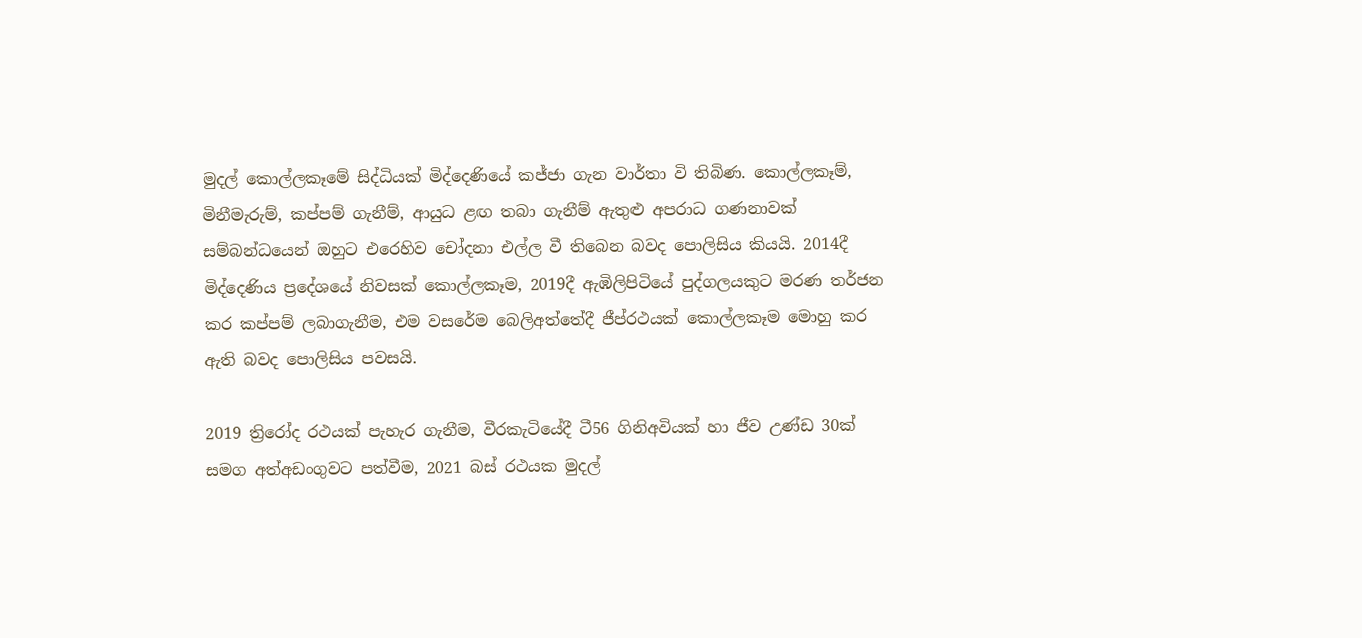මුදල් කොල්ලකෑමේ සිද්ධියක් මිද්දෙණියේ කජ්ජා ගැන වාර්තා වි තිබිණ. කොල්ලකෑම්, මිනීමැරුම්, කප්පම් ගැනීම්, ආයුධ ළඟ තබා ගැනීම් ඇතුළු අපරාධ ගණනාවක් සම්බන්ධයෙන් ඔහුට එරෙහිව චෝදනා එල්ල වී තිබෙන බවද පොලිසිය කියයි. 2014දී මිද්දෙණිය ප්‍රදේශයේ නිවසක් කොල්ලකෑම, 2019දී ඇඹිලිපිටියේ පුද්ගලයකුට මරණ තර්ජන කර කප්පම් ලබාගැනීම, එම වසරේම බෙලිඅත්තේදී ජීප්රථයක් කොල්ලකෑම මොහු කර ඇති බවද පොලිසිය පවසයි.

2019 ත්‍රිරෝද රථයක් පැහැර ගැනීම, වීරකැටියේදී ටී56 ගිනිඅවියක් හා ජීව උණ්ඩ 30ක් සමග අත්අඩංගුවට පත්වීම, 2021 බස් රථයක මුදල්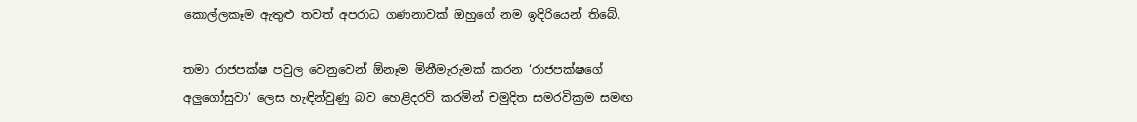කොල්ලකෑම ඇතුළු තවත් අපරාධ ගණනාවක් ඔහුගේ නම ඉදිරියෙන් තිබේ.

තමා රාජපක්ෂ පවුල වෙනුවෙන් ඕනෑම මිනීමැරුමක් කරන ‘රාජපක්ෂගේ අලු‍ගෝසුවා‘ ලෙස හැඳින්වුණු බව හෙළිදරව් කරමින් චමුදිත සමරවික්‍රම සමඟ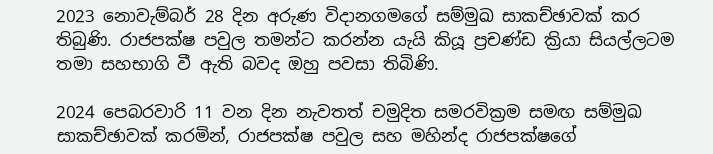2023 නොවැම්බර් 28 දින අරුණ විදානගමගේ සම්මුඛ සාකච්ඡාවක් කර තිබුණි. රාජපක්ෂ පවුල තමන්ට කරන්න යැයි කියූ ප්‍රචණ්ඩ ක්‍රියා සියල්ලටම තමා සහභාගි වී ඇති බවද ඔහු පවසා තිබිණි.

2024 පෙබරවාරි 11 වන දින නැවතත් චමුදිත සමරවික්‍රම සමඟ සම්මුඛ සාකච්ඡාවක් කරමින්, රාජපක්ෂ පවුල සහ මහින්ද රාජපක්ෂගේ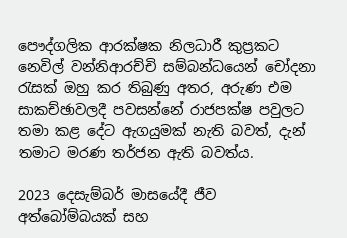පෞද්ගලික ආරක්ෂක නිලධාරී කුප්‍රකට නෙවිල් වන්නිආරච්චි සම්බන්ධයෙන් චෝදනා රැසක් ඔහු කර තිබුණු අතර, අරුණ එම සාකච්ඡාවලදී පවසන්නේ රාජපක්ෂ පවුලට තමා කළ දේට ඇගයුමක් නැති බවත්, දැන් තමාට මරණ තර්ජන ඇති බවත්ය.

2023 දෙසැම්බර් මාසයේදී ජීව අත්බෝම්බයක් සහ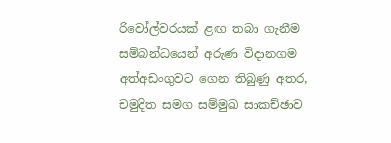රිවෝල්වරයක් ළඟ තබා ගැනීම සම්බන්ධයෙන් අරුණ විදානගම අත්අඩංගුවට ගෙන තිබුණු අතර, චමුදිත සමග සම්මුඛ සාකච්ඡාව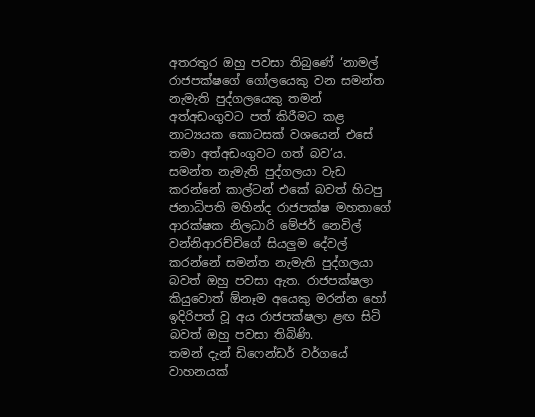අතරතුර ඔහු පවසා තිබුණේ ‘නාමල් රාජපක්ෂගේ ගෝලයෙකු වන සමන්ත නැමැති පුද්ගලයෙකු තමන් අත්අඩංගුවට පත් කිරීමට කළ නාට්‍යයක කොටසක් වශයෙන් එසේ තමා අත්අඩංගුවට ගත් බව’ය. සමන්ත නැමැති පුද්ගලයා වැඩ කරන්නේ කාල්ටන් එකේ බවත් හිටපු ජනාධිපති මහින්ද රාජපක්ෂ මහතාගේ ආරක්ෂක නිලධාරි මේජර් නෙවිල් වන්නිආරච්චිගේ සියලු‍ම දේවල් කරන්නේ සමන්ත නැමැති පුද්ගලයා බවත් ඔහු පවසා ඇත. රාජපක්ෂලා කියුවොත් ඕනෑම අයෙකු මරන්න හෝ ඉදිරිපත් වූ අය රාජපක්ෂලා ළඟ සිටි බවත් ඔහු පවසා තිබිණි.
තමන් දැන් ඩිෆෙන්ඩර් වර්ගයේ වාහනයක්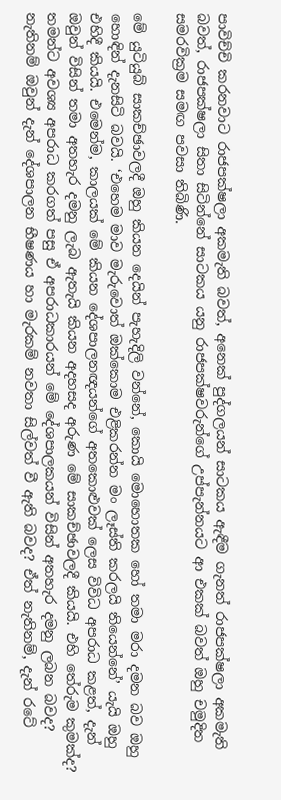පාවිච්චි කරනවාට රාජපක්ෂලා අකමැති බවත්, අනෙක් පුද්ගලයන් සාටකය ඇඳීම ගැනත් රාජපක්ෂලා අකමැති බවත්, රාජපක්ෂලා සිතා සිටින්නේ සාටකය යනු රාජපක්ෂවරුන්ගේ උප්පැන්නයට ආ එකක් බවත් ඔහු චමුදිත සමරවික්‍රම සමඟ පවසා තිබිණි.

මේ යුටියුබ් සාකච්ඡාවලදී ඔහු කියන දෙයින් පැහැදිලි වන්නේ, කොයි මොහොතක හෝ තමා මරා දමන බව ඔහු හොඳින් දැනසිටි බවයි. ‘එහෙම මාව මැරුවොත් ඔක්කොම එළිකරන්න මං ලෑස්ති කරලයි තියෙන්නේ’ යැයි ඔහු එහිදී කියයි. එමෙන්ම, කාලයක් මේ කියන දේශපාලනඥයන්ගේ අතකොළුවක් ලෙස විවිධ අපරාධ කළත්, දැන් ඔවුන් විසින් තමා අතහැර දමනු ලැබ ඇතැයි කියන අදහසද අරුණ මේ සාකච්ඡාවලදී කියයි. එහි තේරුම කුමක්ද? තමන්ට අවශ්‍ය අපරාධ කරගත් පසු ඒ අපරාධකාරයන් මේ දේශපාලකයන් විසින් අතහැර දමනු ලබන බවද? නැතිනම් ඔවුන් දැන් දේශපාලන භීෂණය හා මැරකම් නවතා සිල්වත් වී ඇති බවද? ඒත් නැතිනම්, දැන් රටේ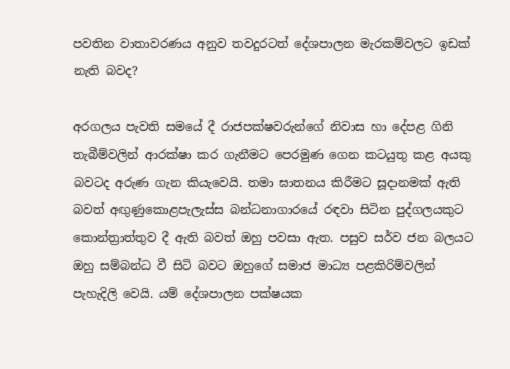පවතින වාතාවරණය අනුව තවදුරටත් දේශපාලන මැරකම්වලට ඉඩක් නැති බවද?

අරගලය පැවති සමයේ දී රාජපක්ෂවරුන්ගේ නිවාස හා දේපළ ගිනි තැබීම්වලින් ආරක්ෂා කර ගැනීමට පෙරමුණ ගෙන කටයුතු කළ අයකු බවටද අරුණ ගැන කියැවෙයි. තමා ඝාතනය කිරීමට සූදානමක් ඇති බවත් අඟුණුකොළපැලැස්ස බන්ධනාගාරයේ රඳවා සිටින පුද්ගලයකුට කොන්ත්‍රාත්තුව දී ඇති බවත් ඔහු පවසා ඇත. පසුව සර්ව ජන බලයට ඔහු සම්බන්ධ වී සිටි බවට ඔහුගේ සමාජ මාධ්‍ය පළකිරිම්වලින් පැහැදිලි වෙයි. යම් දේශපාලන පක්ෂයක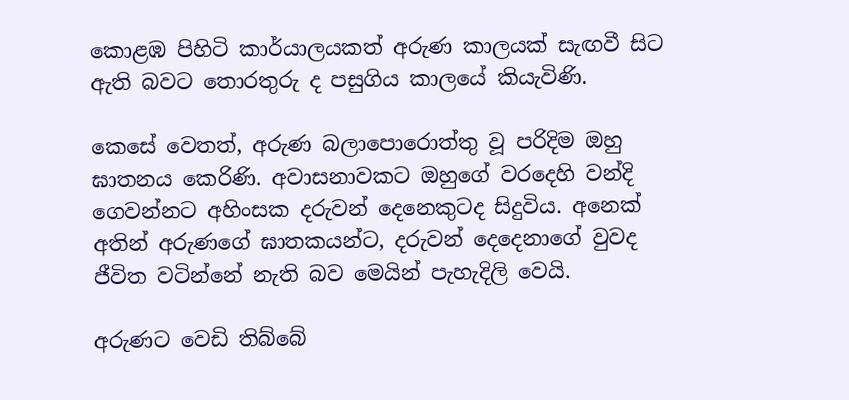කොළඹ පිහිටි කාර්යාලයකත් අරුණ කාලයක් සැඟවී සිට ඇති බවට තොරතුරු ද පසුගිය කාලයේ කියැවිණි.

කෙසේ වෙතත්, අරුණ බලාපොරොත්තු වූ පරිදිම ඔහු ඝාතනය කෙරිණි. අවාසනාවකට ඔහුගේ වරදෙහි වන්දි ගෙවන්නට අහිංසක දරුවන් දෙනෙකුටද සිදුවිය. අනෙක් අතින් අරුණගේ ඝාතකයන්ට, දරුවන් දෙදෙනාගේ වුවද ජීවිත වටින්නේ නැති බව මෙයින් පැහැදිලි වෙයි.

අරුණට වෙඩි තිබ්බේ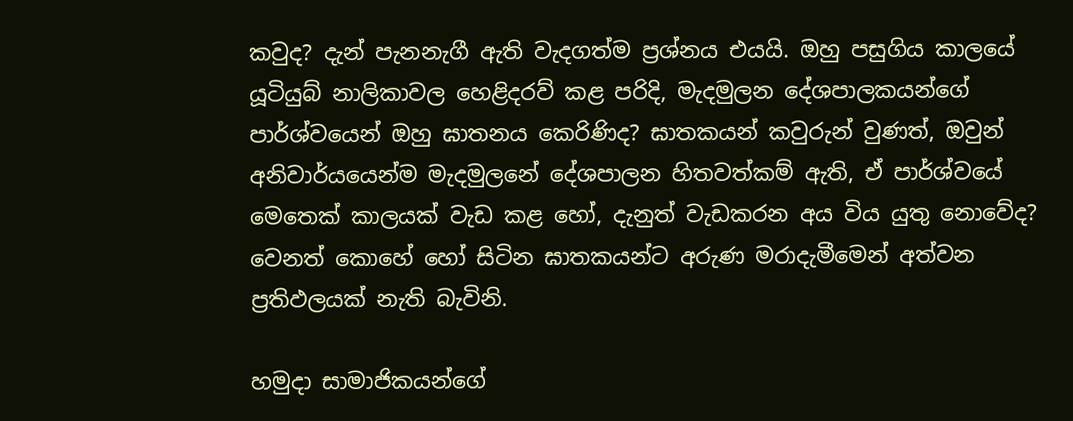කවුද? දැන් පැනනැගී ඇති වැදගත්ම ප්‍රශ්නය එයයි. ඔහු පසුගිය කාලයේ යූටියුබ් නාලිකාවල හෙළිදරව් කළ පරිදි, මැදමුලන දේශපාලකයන්ගේ පාර්ශ්වයෙන් ඔහු ඝාතනය කෙරිණිද? ඝාතකයන් කවුරුන් වුණත්, ඔවුන් අනිවාර්යයෙන්ම මැදමුලනේ දේශපාලන හිතවත්කම් ඇති, ඒ පාර්ශ්වයේ මෙතෙක් කාලයක් වැඩ කළ හෝ, දැනුත් වැඩකරන අය විය යුතු නොවේද? වෙනත් කොහේ හෝ සිටින ඝාතකයන්ට අරුණ මරාදැමීමෙන් අත්වන ප්‍රතිඵලයක් නැති බැවිනි.

හමුදා සාමාජිකයන්ගේ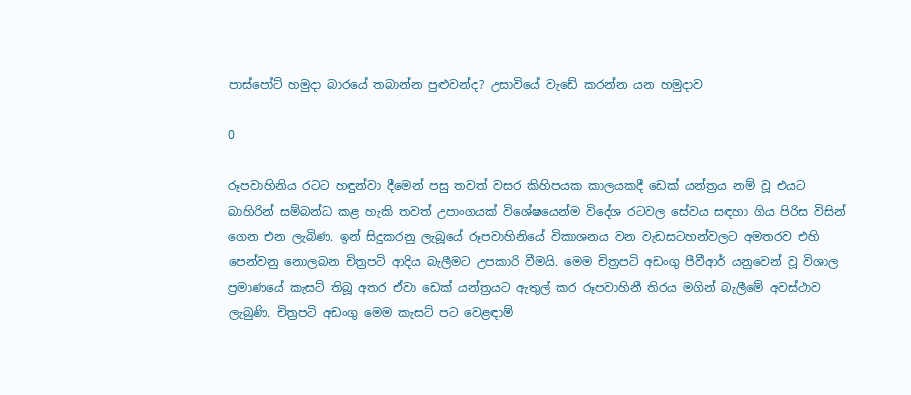පාස්පෝට් හමුදා බාරයේ තබාන්න පුළුවන්ද? උසාවියේ වැඩේ කරන්න යන හමුදාව

0

රූපවාහිනිය රටට හඳුන්වා දීමෙන් පසු තවත් වසර කිහිපයක කාලයකදී ඩෙක් යන්ත්‍රය නම් වූ එයට බාහිරින් සම්බන්ධ කළ හැකි තවත් උපාංගයක් විශේෂයෙන්ම විදේශ රටවල සේවය සඳහා ගිය පිරිස විසින් ගෙන එන ලැබිණ. ඉන් සිදුකරනු ලැබූයේ රූපවාහිනියේ විකාශනය වන වැඩසටහන්වලට අමතරව එහි පෙන්වනු නොලබන චිත්‍රපටි ආදිය බැලීමට උපකාරි වීමයි. මෙම චිත්‍රපටි අඩංගු පීවීආර් යනුවෙන් වූ විශාල ප්‍රමාණයේ කැසට් තිබූ අතර ඒවා ඩෙක් යන්ත්‍රයට ඇතුල් කර රූපවාහිනී තිරය මගින් බැලීමේ අවස්ථාව ලැබුණි. චිත්‍රපටි අඩංගු මෙම කැසට් පට වෙළඳාම්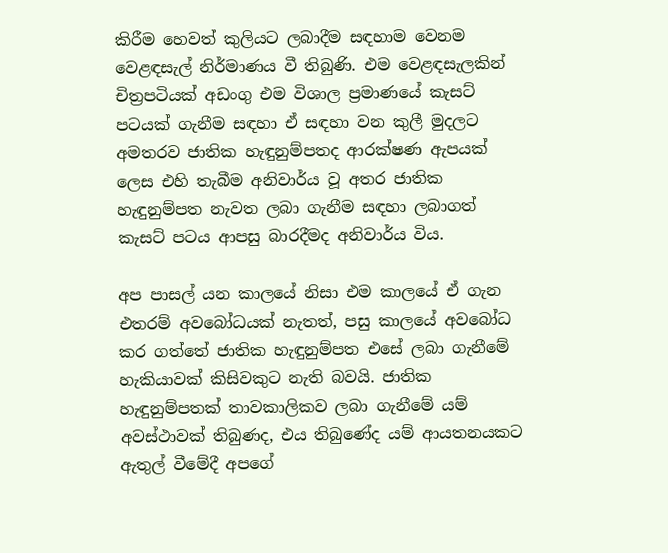කිරීම හෙවත් කුලියට ලබාදීම සඳහාම වෙනම වෙළඳසැල් නිර්මාණය වී තිබුණි. එම වෙළඳසැලකින් චිත්‍රපටියක් අඩංගු එම විශාල ප්‍රමාණයේ කැසට් පටයක් ගැනීම සඳහා ඒ සඳහා වන කුලී මුදලට අමතරව ජාතික හැඳුනුම්පතද ආරක්ෂණ ඇපයක් ලෙස එහි තැබීම අනිවාර්ය වූ අතර ජාතික හැඳුනුම්පත නැවත ලබා ගැනීම සඳහා ලබාගත් කැසට් පටය ආපසු බාරදීමද අනිවාර්ය විය.

අප පාසල් යන කාලයේ නිසා එම කාලයේ ඒ ගැන එතරම් අවබෝධයක් නැතත්, පසු කාලයේ අවබෝධ කර ගත්තේ ජාතික හැඳුනුම්පත එසේ ලබා ගැනීමේ හැකියාවක් කිසිවකුට නැති බවයි. ජාතික හැඳුනුම්පතක් තාවකාලිකව ලබා ගැනීමේ යම් අවස්ථාවක් තිබුණද, එය තිබුණේද යම් ආයතනයකට ඇතුල් වීමේදී අපගේ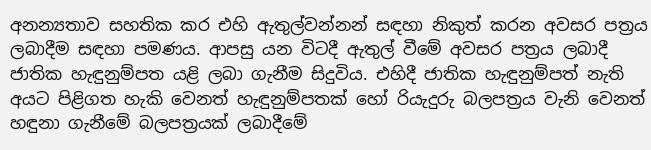අනන්‍යතාව සහතික කර එහි ඇතුල්වන්නන් සඳහා නිකුත් කරන අවසර පත්‍රය ලබාදීම සඳහා පමණය. ආපසු යන විටදී ඇතුල් වීමේ අවසර පත්‍රය ලබාදී ජාතික හැඳුනුම්පත යළි ලබා ගැනීම සිදුවිය. එහිදී ජාතික හැඳුනුම්පත් නැති අයට පිළිගත හැකි වෙනත් හැඳුනුම්පතක් හෝ රියැදුරු බලපත්‍රය වැනි වෙනත් හඳුනා ගැනීමේ බලපත්‍රයක් ලබාදීමේ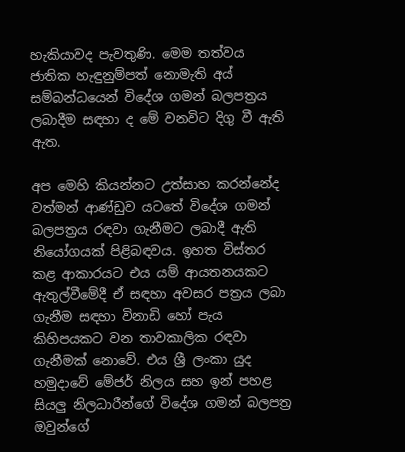හැකියාවද පැවතුණි. මෙම තත්වය ජාතික හැඳුනුම්පත් නොමැති අය් සම්බන්ධයෙන් විදේශ ගමන් බලපත්‍රය ලබාදීම සඳහා ද මේ වනවිට දිගු වී ඇති ඇත.

අප මෙහි කියන්නට උත්සාහ කරන්නේද වත්මන් ආණ්ඩුව යටතේ විදේශ ගමන් බලපත්‍රය රඳවා ගැනීමට ලබාදී ඇති නියෝගයක් පිළිබඳවය. ඉහත විස්තර කළ ආකාරයට එය යම් ආයතනයකට ඇතුල්වීමේදී ඒ සඳහා අවසර පත්‍රය ලබා ගැනීම සඳහා විනාඩි හෝ පැය කිහිපයකට වන තාවකාලික රඳවා ගැනීමක් නොවේ. එය ශ්‍රී ලංකා යුද හමුදාවේ මේජර් නිලය සහ ඉන් පහළ සියලු නිලධාරීන්ගේ විදේශ ගමන් බලපත්‍ර ඔවුන්ගේ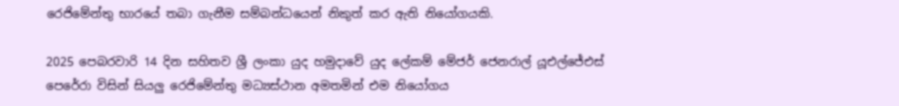රෙජිමේන්තු භාරයේ තබා ගැනීම සම්බන්ධයෙන් නිකුත් කර ඇති නියෝගයකි.

2025 පෙබරවාරි 14 දින සහිතව ශ්‍රී ලංකා යුද හමුදාවේ යුද ලේකම් මේජර් ජෙනරාල් යූඑල්ජේඑස් පෙරේරා විසින් සියලු රෙජිමේන්තු මධ්‍යස්ථාන අමතමින් එම නියෝගය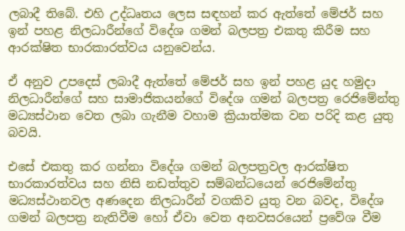ලබාදී තිබේ. එහි උද්ධෘතය ලෙස සඳහන් කර ඇත්තේ මේජර් සහ ඉන් පහළ නිලධාරීන්ගේ විදේශ ගමන් බලපත්‍ර එකතු කිරීම සහ ආරක්ෂිත භාරකාරත්වය යනුවෙන්ය.

ඒ අනුව උපදෙස් ලබාදී ඇත්තේ මේජර් සහ ඉන් පහළ යුද හමුදා නිලධාරීන්ගේ සහ සාමාජිකයන්ගේ විදේශ ගමන් බලපත්‍ර රෙජිමේන්තු මධ්‍යස්ථාන වෙත ලබා ගැනීම වහාම ක්‍රියාත්මක වන පරිදි කළ යුතු බවයි.

එසේ එකතු කර ගන්නා විදේශ ගමන් බලපත්‍රවල ආරක්ෂිත භාරකාරත්වය සහ නිසි නඩත්තුව සම්බන්ධයෙන් රෙජිමේන්තු මධ්‍යස්ථානවල අණදෙන නිලධාරීන් වගකිව යුතු වන බවද, විදේශ ගමන් බලපත්‍ර නැතිවීම හෝ ඒවා වෙත අනවසරයෙන් ප්‍රවේශ වීම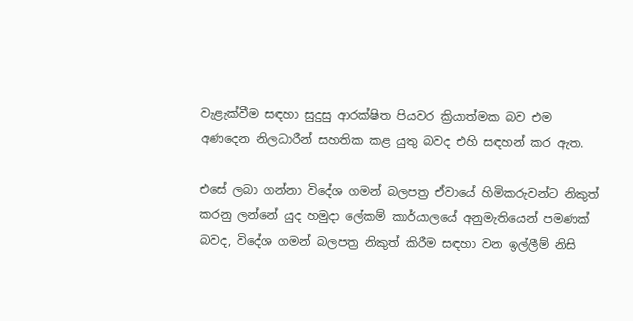වැළැක්වීම සඳහා සුදුසු ආරක්ෂිත පියවර ක්‍රියාත්මක බව එම අණදෙන නිලධාරීන් සහතික කළ යුතු බවද එහි සඳහන් කර ඇත.

එසේ ලබා ගන්නා විදේශ ගමන් බලපත්‍ර ඒවායේ හිමිකරුවන්ට නිකුත් කරනු ලන්නේ යුද හමුදා ලේකම් කාර්යාලයේ අනුමැතියෙන් පමණක් බවද, විදේශ ගමන් බලපත්‍ර නිකුත් කිරීම සඳහා වන ඉල්ලීම් නිසි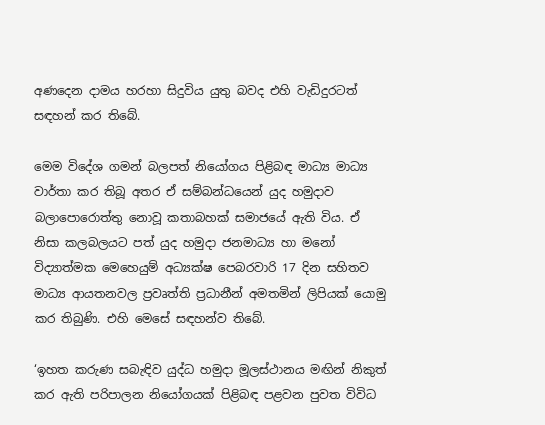අණදෙන දාමය හරහා සිදුවිය යුතු බවද එහි වැඩිදුරටත් සඳහන් කර තිබේ.

මෙම විදේශ ගමන් බලපත් නියෝගය පිළිබඳ මාධ්‍ය මාධ්‍ය වාර්තා කර තිබූ අතර ඒ සම්බන්ධයෙන් යුද හමුදාව බලාපොරොත්තු නොවූ කතාබහක් සමාජයේ ඇති විය. ඒ නිසා කලබලයට පත් යුද හමුදා ජනමාධ්‍ය හා මනෝ විද්‍යාත්මක මෙහෙයුම් අධ්‍යක්ෂ පෙබරවාරි 17 දින සහිතව මාධ්‍ය ආයතනවල ප්‍රවෘත්ති ප්‍රධානීන් අමතමින් ලිපියක් යොමු කර තිබුණි. එහි මෙසේ සඳහන්ව තිබේ.

‘ඉහත කරුණ සබැඳිව යුද්ධ හමුදා මූලස්ථානය මඟින් නිකුත් කර ඇති පරිපාලන නියෝගයක් පිළිබඳ පළවන පුවත විවිධ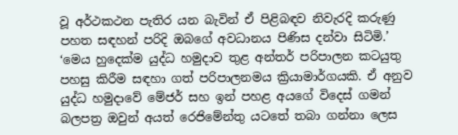වූ අර්ථකථන පැතිර යන බැවින් ඒ පිළිබඳව නිවැරදි කරුණු පහත සඳහන් පරිදි ඔබගේ අවධානය පිණිස දන්වා සිටිමි.’
‘මෙය හුදෙක්ම යුද්ධ හමුදාව තුළ අන්තර් පරිපාලන කටයුතු පහසු කිරීම සඳහා ගත් පරිපාලනමය ක්‍රියාමාර්ගයකි. ඒ අනුව යුද්ධ හමුදාවේ මේජර් සහ ඉන් පහළ අයගේ විදෙස් ගමන් බලපත්‍ර ඔවුන් අයත් රෙජිමේන්තු යටතේ තබා ගන්නා ලෙස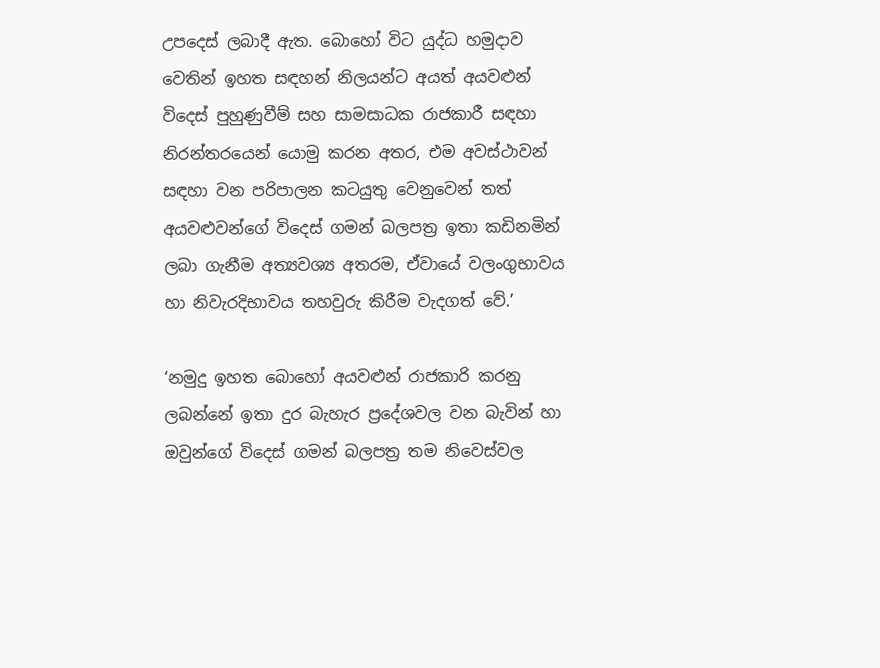උපදෙස් ලබාදී ඇත. බොහෝ විට යුද්ධ හමුදාව වෙතින් ඉහත සඳහන් නිලයන්ට අයත් අයවළුන් විදෙස් පුහුණුවීම් සහ සාමසාධක රාජකාරී සඳහා නිරන්තරයෙන් යොමු කරන අතර, එම අවස්ථාවන් සඳහා වන පරිපාලන කටයුතු වෙනුවෙන් තත් අයවළුවන්ගේ විදෙස් ගමන් බලපත්‍ර ඉතා කඩිනමින් ලබා ගැනීම අත්‍යවශ්‍ය අතරම, ඒවායේ වලංගුභාවය හා නිවැරදිභාවය තහවුරු කිරීම වැදගත් වේ.’

‘නමුදු ඉහත බොහෝ අයවළුන් රාජකාරි කරනු ලබන්නේ ඉතා දුර බැහැර ප්‍රදේශවල වන බැවින් හා ඔවුන්ගේ විදෙස් ගමන් බලපත්‍ර තම නිවෙස්වල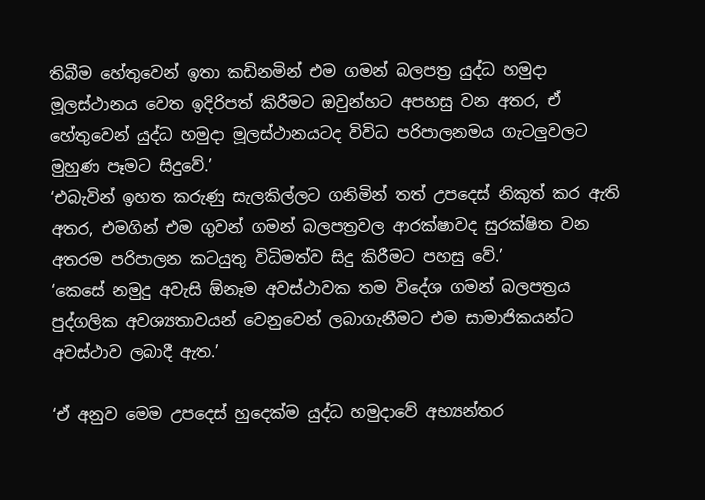තිබීම හේතුවෙන් ඉතා කඩිනමින් එම ගමන් බලපත්‍ර යුද්ධ හමුදා මූලස්ථානය වෙත ඉදිරිපත් කිරීමට ඔවුන්හට අපහසු වන අතර, ඒ හේතුවෙන් යුද්ධ හමුදා මූලස්ථානයටද විවිධ පරිපාලනමය ගැටලුවලට මුහුණ පෑමට සිදුවේ.’
‘එබැවින් ඉහත කරුණු සැලකිල්ලට ගනිමින් තත් උපදෙස් නිකුත් කර ඇති අතර, එමගින් එම ගුවන් ගමන් බලපත්‍රවල ආරක්ෂාවද සුරක්ෂිත වන අතරම පරිපාලන කටයුතු විධිමත්ව සිදු කිරීමට පහසු වේ.’
‘කෙසේ නමුදු අවැසි ඕනෑම අවස්ථාවක තම විදේශ ගමන් බලපත්‍රය පුද්ගලික අවශ්‍යතාවයන් වෙනුවෙන් ලබාගැනීමට එම සාමාජිකයන්ට අවස්ථාව ලබාදී ඇත.’

‘ඒ අනුව මෙම උපදෙස් හුදෙක්ම යුද්ධ හමුදාවේ අභ්‍යන්තර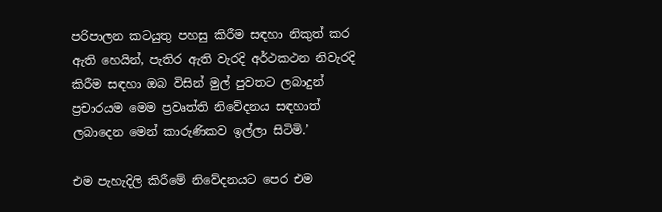පරිපාලන කටයුතු පහසු කිරීම සඳහා නිකුත් කර ඇති හෙයින්, පැතිර ඇති වැරදි අර්ථකථන නිවැරදි කිරීම සඳහා ඔබ විසින් මුල් පුවතට ලබාදුන් ප්‍රචාරයම මෙම ප්‍රවෘත්ති නිවේදනය සඳහාත් ලබාදෙන මෙන් කාරුණිකව ඉල්ලා සිටිමි.’

එම පැහැදිලි කිරීමේ නිවේදනයට පෙර එම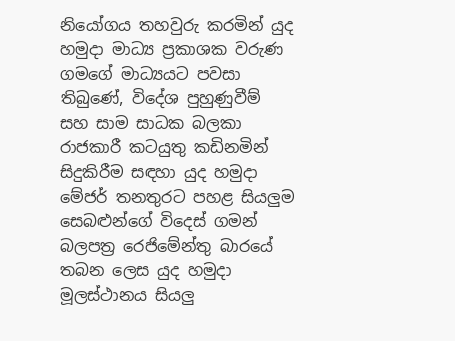නියෝගය තහවුරු කරමින් යුද හමුදා මාධ්‍ය ප්‍රකාශක වරුණ ගමගේ මාධ්‍යයට පවසා තිබුණේ, විදේශ පුහුණුවීම් සහ සාම සාධක බලකා රාජකාරී කටයුතු කඩිනමින් සිදුකිරීම සඳහා යුද හමුදා මේජර් තනතුරට පහළ සියලුම සෙබළුන්ගේ විදෙස් ගමන් බලපත්‍ර රෙජිමේන්තු බාරයේ තබන ලෙස යුද හමුදා මූලස්ථානය සියලු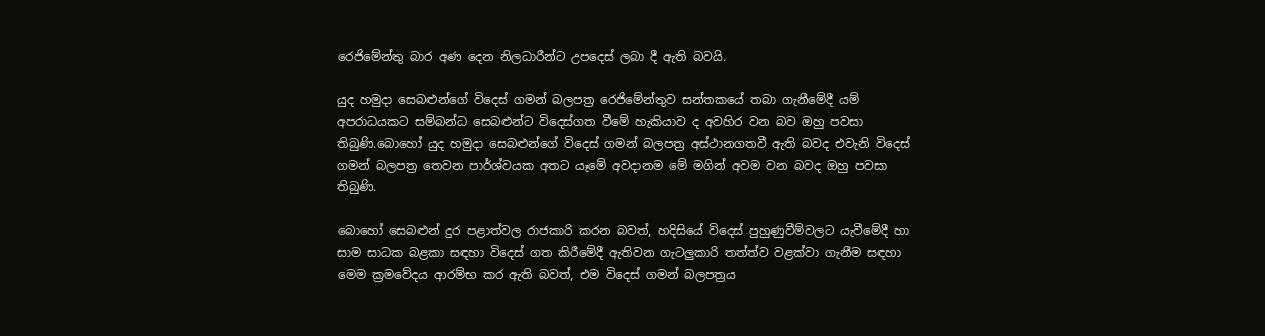රෙජිමේන්තු බාර අණ දෙන නිලධාරීන්ට උපදෙස් ලබා දී ඇති බවයි.

යුද හමුදා සෙබළුන්ගේ විදෙස් ගමන් බලපත්‍ර රෙජිමේන්තුව සන්තකයේ තබා ගැනීමේදී යම් අපරාධයකට සම්බන්ධ සෙබළුන්ට විදෙස්ගත වීමේ හැකියාව ද අවහිර වන බව ඔහු පවසා තිබුණි.බොහෝ යුද හමුදා සෙබළුන්ගේ විදෙස් ගමන් බලපත්‍ර අස්ථානගතවී ඇති බවද එවැනි විදෙස් ගමන් බලපත්‍ර තෙවන පාර්ශ්වයක අතට යෑමේ අවදානම මේ මගින් අවම වන බවද ඔහු පවසා තිබුණි.

බොහෝ සෙබළුන් දුර පළාත්වල රාජකාරි කරන බවත්, හදිසියේ විදෙස් පුහුණුවීම්වලට යැවීමේදී හා සාම සාධක බළකා සඳහා විදෙස් ගත කිරීමේදී ඇතිවන ගැටලුකාරි තත්ත්ව වළක්වා ගැනීම සඳහා මෙම ක්‍රමවේදය ආරම්භ කර ඇති බවත්, එම විදෙස් ගමන් බලපත්‍රය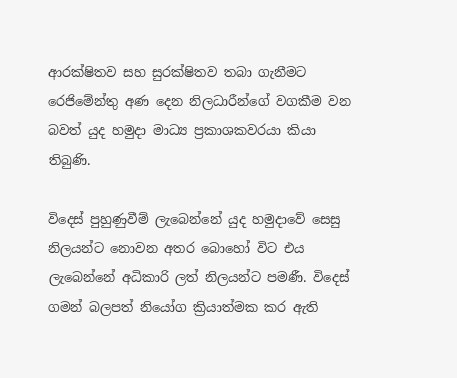ආරක්ෂිතව සහ සුරක්ෂිතව තබා ගැනීමට රෙජිමේන්තු අණ දෙන නිලධාරීන්ගේ වගකීම වන බවත් යුද හමුදා මාධ්‍ය ප්‍රකාශකවරයා කියා තිබුණි.

විදෙස් පුහුණුවීම් ලැබෙන්නේ යුද හමුදාවේ සෙසු නිලයන්ට නොවන අතර බොහෝ විට එය ලැබෙන්නේ අධිකාරි ලත් නිලයන්ට පමණී. විදෙස් ගමන් බලපත් නියෝග ක්‍රියාත්මක කර ඇති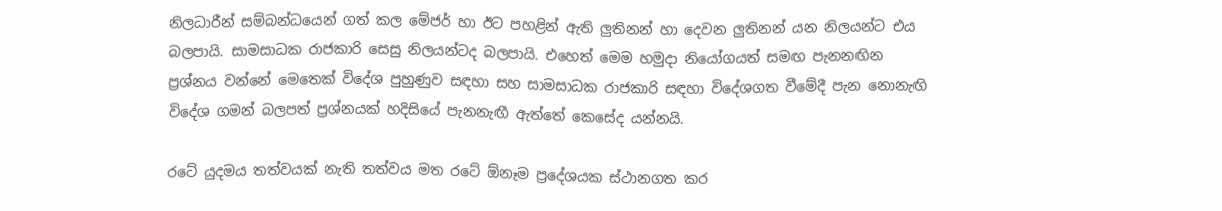නිලධාරීන් සම්බන්ධයෙන් ගත් කල මේජර් හා ඊට පහළින් ඇති ලුතිනන් හා දෙවන ලුතිනන් යන නිලයන්ට එය බලපායි. සාමසාධක රාජකාරි සෙසු නිලයන්ටද බලපායි. එහෙත් මෙම හමුදා නියෝගයත් සමඟ පැනනඟින ප්‍රශ්නය වන්නේ මෙතෙක් විදේශ පුහුණුව සඳහා සහ සාමසාධක රාජකාරි සඳහා විදේශගත වීමේදී පැන නොනැඟි විදේශ ගමන් බලපත් ප්‍රශ්නයක් හදිසියේ පැනනැඟී ඇත්තේ කෙසේද යන්නයි.

රටේ යුදමය තත්වයක් නැති තත්වය මත රටේ ඕනෑම ප්‍රදේශයක ස්ථානගත කර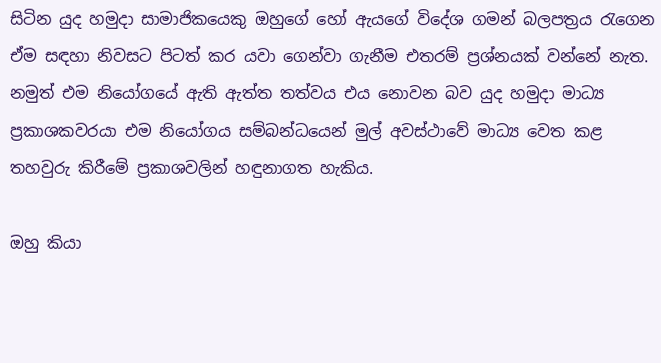සිටින යුද හමුදා සාමාජිකයෙකු ඔහුගේ හෝ ඇයගේ විදේශ ගමන් බලපත්‍රය රැගෙන ඒම සඳහා නිවසට පිටත් කර යවා ගෙන්වා ගැනීම එතරම් ප්‍රශ්නයක් වන්නේ නැත.
නමුත් එම නියෝගයේ ඇති ඇත්ත තත්වය එය නොවන බව යුද හමුදා මාධ්‍ය ප්‍රකාශකවරයා එම නියෝගය සම්බන්ධයෙන් මුල් අවස්ථාවේ මාධ්‍ය වෙත කළ තහවුරු කිරීමේ ප්‍රකාශවලින් හඳුනාගත හැකිය.

ඔහු කියා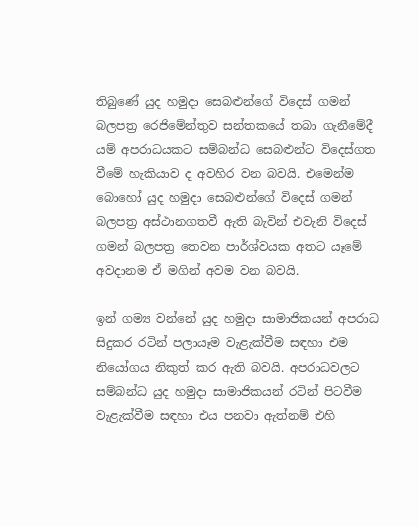තිබුණේ යුද හමුදා සෙබළුන්ගේ විදෙස් ගමන් බලපත්‍ර රෙජිමේන්තුව සන්තකයේ තබා ගැනීමේදී යම් අපරාධයකට සම්බන්ධ සෙබළුන්ට විදෙස්ගත වීමේ හැකියාව ද අවහිර වන බවයි. එමෙන්ම බොහෝ යුද හමුදා සෙබළුන්ගේ විදෙස් ගමන් බලපත්‍ර අස්ථානගතවී ඇති බැවින් එවැනි විදෙස් ගමන් බලපත්‍ර තෙවන පාර්ශ්වයක අතට යෑමේ අවදානම ඒ මගින් අවම වන බවයි.

ඉන් ගම්‍ය වන්නේ යුද හමුදා සාමාජිකයන් අපරාධ සිදුකර රටින් පලායෑම වැළැක්වීම සඳහා එම නියෝගය නිකුත් කර ඇති බවයි. අපරාධවලට සම්බන්ධ යුද හමුදා සාමාජිකයන් රටින් පිටවීම වැළැක්වීම සඳහා එය පනවා ඇත්නම් එහි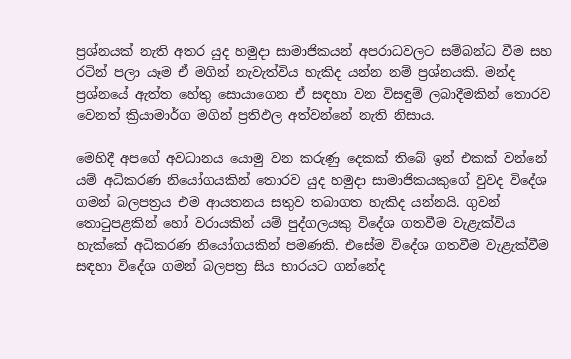ප්‍රශ්නයක් නැති අතර යුද හමුදා සාමාජිකයන් අපරාධවලට සම්බන්ධ වීම සහ රටින් පලා යෑම ඒ මගින් නැවැත්විය හැකිද යන්න නම් ප්‍රශ්නයකි. මන්ද ප්‍රශ්නයේ ඇත්ත හේතු සොයාගෙන ඒ සඳහා වන විසඳුම් ලබාදීමකින් තොරව වෙනත් ක්‍රියාමාර්ග මගින් ප්‍රතිඵල අත්වන්නේ නැති නිසාය.

මෙහිදී අපගේ අවධානය යොමු වන කරුණු දෙකක් තිබේ ඉන් එකක් වන්නේ යම් අධිකරණ නියෝගයකින් තොරව යුද හමුදා සාමාජිකයකුගේ වුවද විදේශ ගමන් බලපත්‍රය එම ආයතනය සතුව තබාගත හැකිද යන්නයි. ගුවන් තොටුපළකින් හෝ වරායකින් යම් පුද්ගලයකු විදේශ ගතවීම වැළැක්විය හැක්කේ අධිකරණ නියෝගයකින් පමණකි. එසේම විදේශ ගතවීම වැළැක්වීම සඳහා විදේශ ගමන් බලපත්‍ර සිය භාරයට ගන්නේද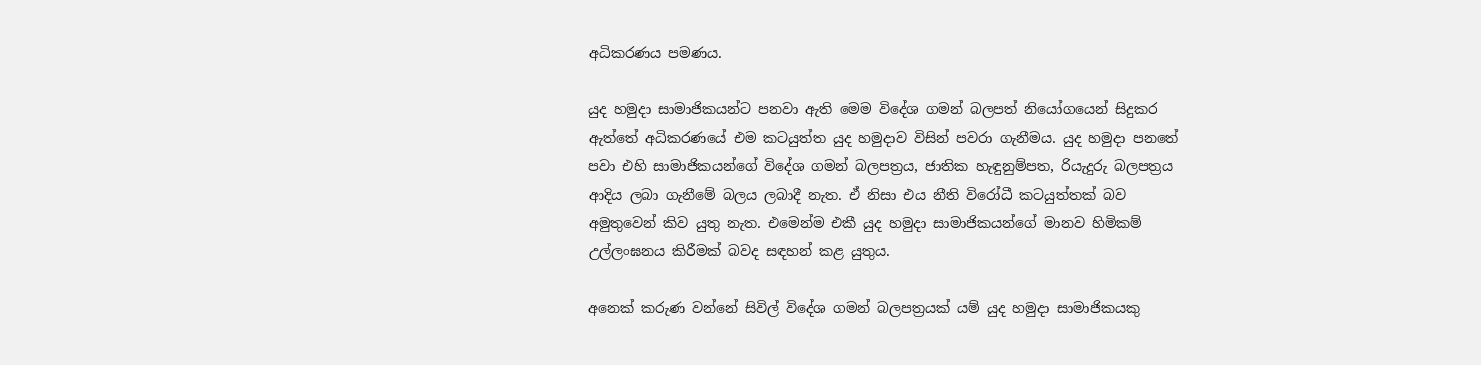අධිකරණය පමණය.

යුද හමුදා සාමාජිකයන්ට පනවා ඇති මෙම විදේශ ගමන් බලපත් නියෝගයෙන් සිදුකර ඇත්තේ අධිකරණයේ එම කටයුත්ත යුද හමුදාව විසින් පවරා ගැනීමය. යුද හමුදා පනතේ පවා එහි සාමාජිකයන්ගේ විදේශ ගමන් බලපත්‍රය, ජාතික හැඳුනුම්පත, රියැදුරු බලපත්‍රය ආදිය ලබා ගැනීමේ බලය ලබාදී නැත. ඒ නිසා එය නීති විරෝධී කටයුත්තක් බව අමුතුවෙන් කිව යුතු නැත. එමෙන්ම එකී යුද හමුදා සාමාජිකයන්ගේ මානව හිමිකම් උල්ලංඝනය කිරීමක් බවද සඳහන් කළ යුතුය.

අනෙක් කරුණ වන්නේ සිවිල් විදේශ ගමන් බලපත්‍රයක් යම් යුද හමුදා සාමාජිකයකු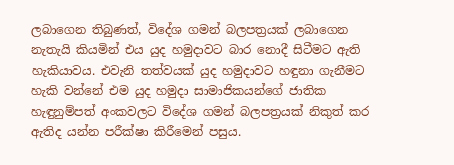ලබාගෙන තිබුණත්, විදේශ ගමන් බලපත්‍රයක් ලබාගෙන නැතැයි කියමින් එය යුද හමුදාවට බාර නොදී සිටීමට ඇති හැකියාවය. එවැනි තත්වයක් යුද හමුදාවට හඳුනා ගැනීමට හැකි වන්නේ එම යුද හමුදා සාමාජිකයන්ගේ ජාතික හැඳුනුම්පත් අංකවලට විදේශ ගමන් බලපත්‍රයක් නිකුත් කර ඇතිද යන්න පරීක්ෂා කිරීමෙන් පසුය.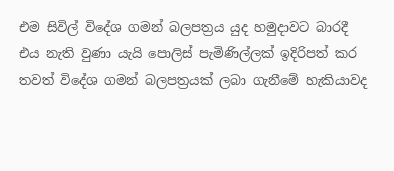එම සිවිල් විදේශ ගමන් බලපත්‍රය යුද හමුදාවට බාරදී එය නැති වුණා යැයි පොලිස් පැමිණිල්ලක් ඉදිරිපත් කර තවත් විදේශ ගමන් බලපත්‍රයක් ලබා ගැනීමේ හැකියාවද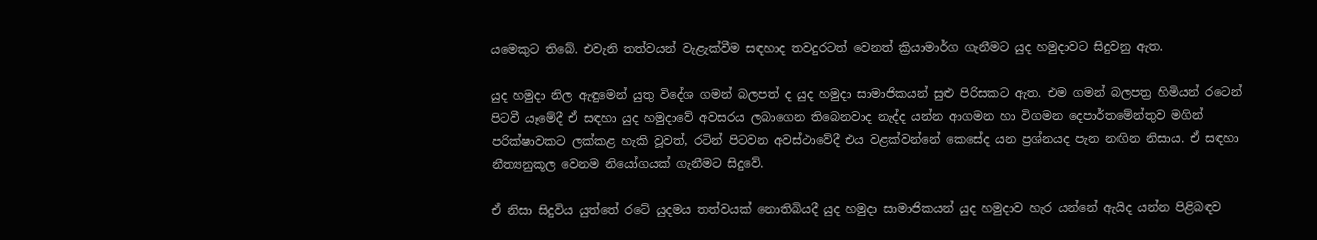යමෙකුට තිබේ. එවැනි තත්වයන් වැළැක්වීම සඳහාද තවදුරටත් වෙනත් ක්‍රියාමාර්ග ගැනීමට යුද හමුදාවට සිදුවනු ඇත.

යුද හමුදා නිල ඇඳුමෙන් යුතු විදේශ ගමන් බලපත් ද යුද හමුදා සාමාජිකයන් සුළු පිරිසකට ඇත. එම ගමන් බලපත්‍ර හිමියන් රටෙන් පිටවී යෑමේදී ඒ සඳහා යුද හමුදාවේ අවසරය ලබාගෙන තිබෙනවාද නැද්ද යන්න ආගමන හා විගමන දෙපාර්තමේන්තුව මගින් පරික්ෂාවකට ලක්කළ හැකි වූවත්, රටින් පිටවන අවස්ථාවේදී එය වළක්වන්නේ කෙසේද යන ප්‍රශ්නයද පැන නඟින නිසාය. ඒ සඳහා නීත්‍යනුකූල වෙනම නියෝගයක් ගැනීමට සිදුවේ.

ඒ නිසා සිදුවිය යුත්තේ රටේ යුදමය තත්වයක් නොතිබියදී යුද හමුදා සාමාජිකයන් යුද හමුදාව හැර යන්නේ ඇයිද යන්න පිළිබඳව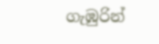ගැඹුරින්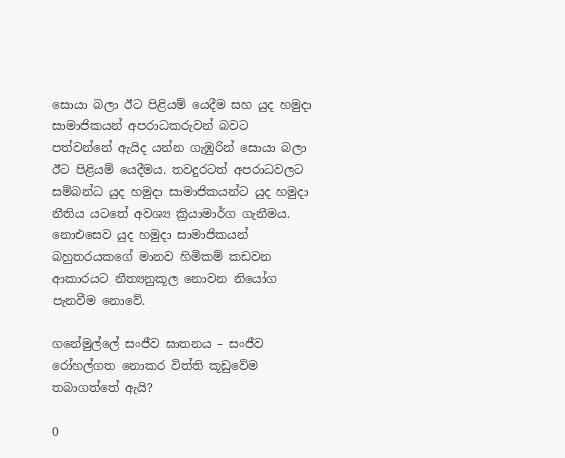සොයා බලා ඊට පිළියම් යෙදීම සහ යුද හමුදා සාමාජිකයන් අපරාධකරුවන් බවට පත්වන්නේ ඇයිද යන්න ගැඹුරින් සොයා බලා ඊට පිළියම් යෙදීමය. තවදුරටත් අපරාධවලට සම්බන්ධ යුද හමුදා සාමාජිකයන්ට යුද හමුදා නීතිය යටතේ අවශ්‍ය ක්‍රියාමාර්ග ගැනීමය. නොඑසෙව යුද හමුදා සාමාජිකයන් බහුතරයකගේ මානව හිමිකම් කඩවන ආකාරයට නීත්‍යනුකූල නොවන නියෝග පැනවීම නොවේ.

ගනේමුල්ලේ සංජීව ඝාතනය – සංජීව රෝහල්ගත නොකර විත්ති කූඩුවේම තබාගත්තේ ඇයි?

0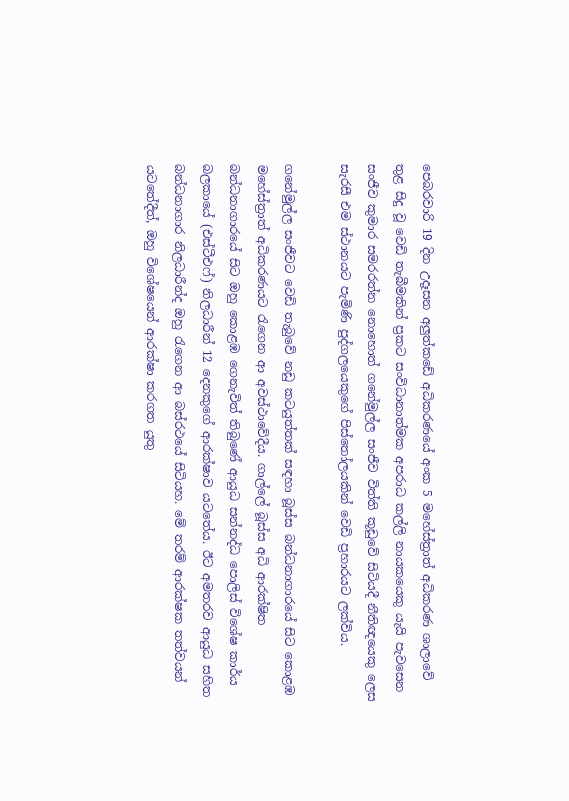පෙබරවාරි 19 දින උදෑසන අලු‍ත්කඩේ අධිකරණයේ අංක 5 මහේස්ත්‍රාත් අධිකරණ ශාලාවේ තුළ සිදු වූ වෙඩි තැබීමකින් ප්‍රකට සංවිධානාත්මක අපරාධ කල්ලි නායකයෙකු යැයි පැවසෙන සංජීව කුමාර සමරරත්න නොහොත් ගනේමුල්ල සංජීව විත්ති කූඩුවේ සිටියදී නීතිඥයෙකු ලෙස සැරසී එම ස්ථානයට පැමිණි පුද්ගලයෙකුගේ පිස්තෝලයකින් වෙඩි ප්‍රහාරයට ලක්විය.

ගනේමුල්ල සංජීවට වෙඩි තැබුවේ නඩු කටයුත්තක් සඳහා බූස්ස බන්ධනාගාරයේ සිට කොළඹ මහේස්ත්‍රාත් අධිකරණයට රැගෙන ආ අවස්ථාවේදීය. ගාල්ලේ බූස්ස අධි ආරක්ෂිත බන්ධනාගාරයේ සිට ඔහු කොළඹ ගෙනැවිත් තිබුණේ ආයුධ සන්නද්ධ පොලිස් විශේෂ කාර්ය බලකායේ (එස්ටීඑෆ්) නිලධාරීන් 12 දෙනකුගේ ආරක්ෂාව යටතේය. ඊට අමතරව ආයුධ සහිත බන්ධනාගාර නිලධාරීන්ද ඔහු රැගෙන ආ බස්රථයේ සිටියහ. මේ තරම් ආරක්ෂක තත්වයන් යටතේදීත්, ඔහු විශේෂයෙන් ආරක්ෂා කරගත යුතු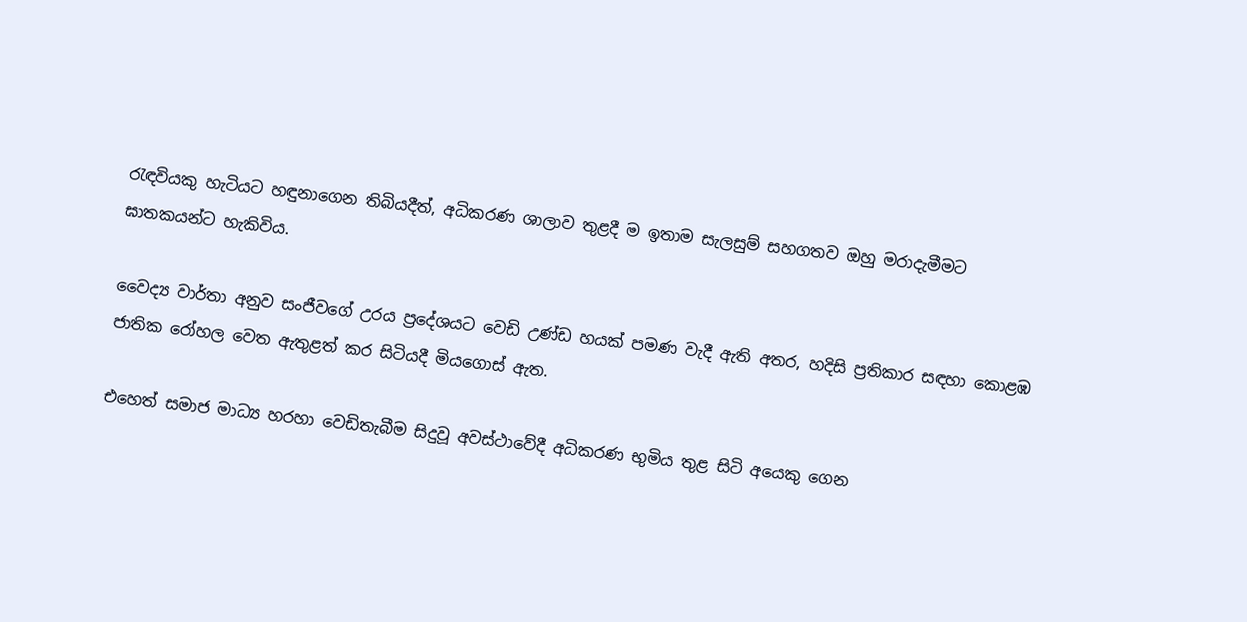රැඳවියකු හැටියට හඳුනාගෙන තිබියදීත්, අධිකරණ ශාලාව තුළදී ම ඉතාම සැලසුම් සහගතව ඔහු මරාදැමීමට ඝාතකයන්ට හැකිවිය.

වෛද්‍ය වාර්තා අනුව සංජීවගේ උරය ප්‍රදේශයට වෙඩි උණ්ඩ හයක් පමණ වැදී ඇති අතර, හදිසි ප්‍රතිකාර සඳහා කොළඹ ජාතික රෝහල වෙත ඇතුළත් කර සිටියදී මියගොස් ඇත.

එහෙත් සමාජ මාධ්‍ය හරහා වෙඩිතැබීම සිදුවූ අවස්ථාවේදී අධිකරණ භුමිය තුළ සිටි අයෙකු ගෙන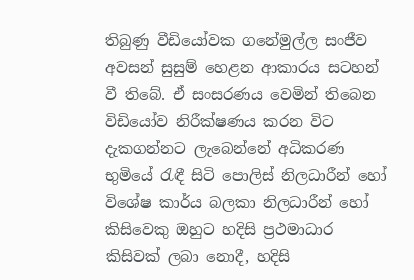තිබුණු වීඩියෝවක ගනේමුල්ල සංජීව අවසන් සුසුම් හෙළන ආකාරය සටහන් වී තිබේ. ඒ සංසරණය වෙමින් තිබෙන විඩියෝව නිරීක්ෂණය කරන විට දැකගන්නට ලැබෙන්නේ අධිකරණ භුමියේ රැඳී සිටි පොලිස් නිලධාරීන් හෝ විශේෂ කාර්ය බලකා නිලධාරීන් හෝ කිසිවෙකු ඔහුට හදිසි ප්‍රථමාධාර කිසිවක් ලබා නොදී, හදිසි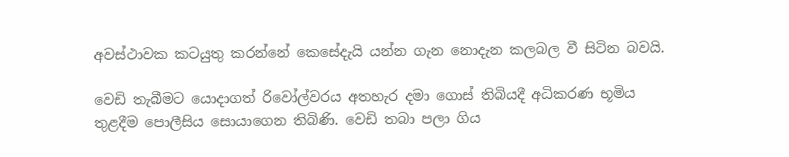අවස්ථාවක කටයුතු කරන්නේ කෙසේදැයි යන්න ගැන නොදැන කලබල වී සිටින බවයි.

වෙඩි තැබීමට යොදාගත් රිවෝල්වරය අතහැර දමා ගොස් තිබියදී අධිකරණ භූමිය තුළදීම පොලීසිය සොයාගෙන තිබිණි. වෙඩි තබා පලා ගිය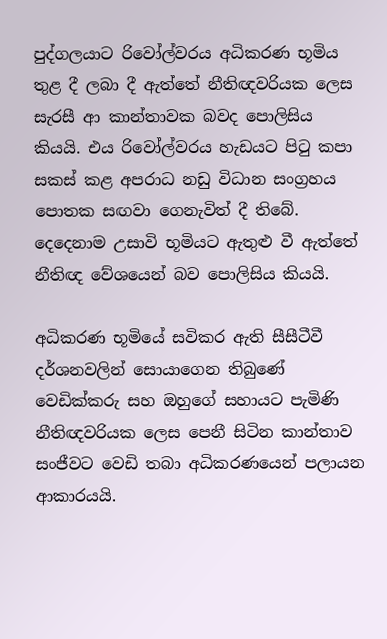පුද්ගලයාට රිවෝල්වරය අධිකරණ භූමිය තුළ දී ලබා දී ඇත්තේ නීතිඥවරියක ලෙස සැරසී ආ කාන්තාවක බවද පොලිසිය කියයි. එය රිවෝල්වරය හැඩයට පිටු කපා සකස් කළ අපරාධ නඩු විධාන සංග්‍රහය පොතක සඟවා ගෙනැවිත් දී තිබේ. දෙදෙනාම උසාවි භූමියට ඇතුළු වී ඇත්තේ නීතිඥ වේශයෙන් බව පොලිසිය කියයි.

අධිකරණ භූමියේ සවිකර ඇති සීසීටීවී දර්ශනවලින් සොයාගෙන තිබුණේ වෙඩික්කරු සහ ඔහුගේ සහායට පැමිණි නීතිඥවරියක ලෙස පෙනී සිටින කාන්තාව සංජීවට වෙඩි තබා අධිකරණයෙන් පලායන ආකාරයයි.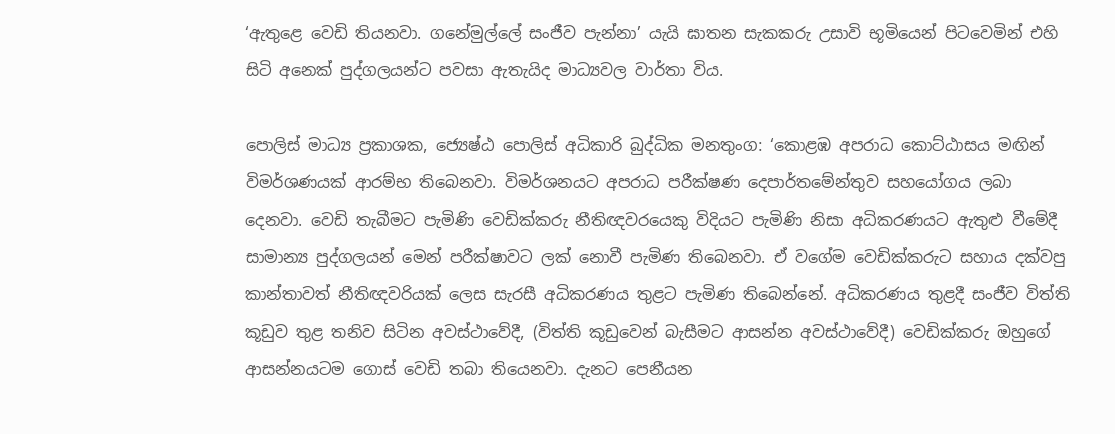‘ඇතුළෙ වෙඩි තියනවා. ගනේමුල්ලේ සංජීව පැන්නා’ යැයි ඝාතන සැකකරු උසාවි භූමියෙන් පිටවෙමින් එහි සිටි අනෙක් පුද්ගලයන්ට පවසා ඇතැයිද මාධ්‍යවල වාර්තා විය.

පොලිස් මාධ්‍ය ප්‍රකාශක, ජ්‍යෙෂ්ඨ පොලිස් අධිකාරි බුද්ධික මනතුංග: ‘කොළඹ අපරාධ කොට්ඨාසය මඟින් විමර්ශණයක් ආරම්භ තිබෙනවා. විමර්ශනයට අපරාධ පරීක්ෂණ දෙපාර්තමේන්තුව සහයෝගය ලබා දෙනවා. වෙඩි තැබීමට පැමිණි වෙඩික්කරු නීතිඥවරයෙකු විදියට පැමිණි නිසා අධිකරණයට ඇතුළු වීමේදී සාමාන්‍ය පුද්ගලයන් මෙන් පරීක්ෂාවට ලක් නොවී පැමිණ තිබෙනවා. ඒ වගේම වෙඩික්කරුට සහාය දක්වපු කාන්තාවත් නීතිඥවරියක් ලෙස සැරසී අධිකරණය තුළට පැමිණ තිබෙන්නේ. අධිකරණය තුළදී සංජීව විත්ති කූඩුව තුළ තනිව සිටින අවස්ථාවේදී, (විත්ති කූඩුවෙන් බැසීමට ආසන්න අවස්ථාවේදී) වෙඩික්කරු ඔහුගේ ආසන්නයටම ගොස් වෙඩි තබා තියෙනවා. දැනට පෙනීයන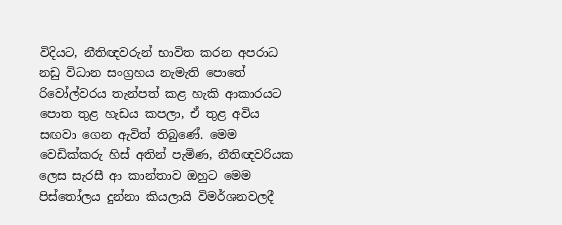විදියට, නීතිඥවරුන් භාවිත කරන අපරාධ නඩු විධාන සංග්‍රහය නැමැති පොතේ රිවෝල්වරය තැන්පත් කළ හැකි ආකාරයට පොත තුළ හැඩය කපලා, ඒ තුළ අවිය සඟවා ගෙන ඇවිත් තිබුණේ. මෙම වෙඩික්කරු හිස් අතින් පැමිණ, නීතිඥවරියක ලෙස සැරසී ආ කාන්තාව ඔහුට මෙම පිස්තෝලය දුන්නා කියලායි විමර්ශනවලදී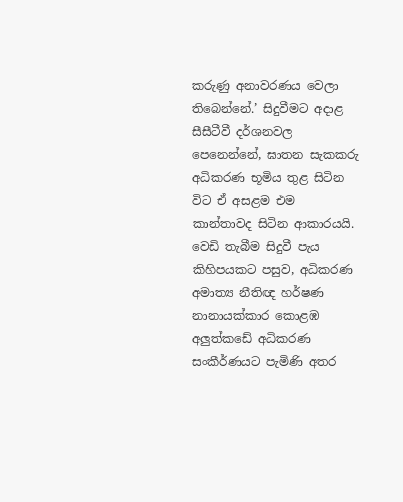කරුණු අනාවරණය වෙලා තිබෙන්නේ.’ සිදුවීමට අදාළ සීසීටීවී දර්ශනවල පෙනෙන්නේ, ඝාතන සැකකරු අධිකරණ භූමිය තුළ සිටින විට ඒ අසළම එම කාන්තාවද සිටින ආකාරයයි.
වෙඩි තැබීම සිදුවී පැය කිහිපයකට පසුව, අධිකරණ අමාත්‍ය නීතිඥ හර්ෂණ නානායක්කාර කොළඹ අලු‍ත්කඩේ අධිකරණ සංකීර්ණයට පැමිණි අතර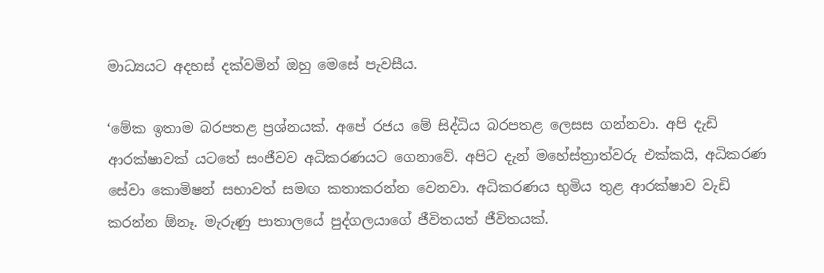මාධ්‍යයට අදහස් දක්වමින් ඔහු මෙසේ පැවසීය.

‘මේක ඉතාම බරපතළ ප්‍රශ්නයක්. අපේ රජය මේ සිද්ධිය බරපතළ ලෙසස ගන්නවා. අපි දැඩි ආරක්ෂාවක් යටතේ සංජීවව අධිකරණයට ගෙනාවේ. අපිට දැන් මහේස්ත්‍රාත්වරු එක්කයි, අධිකරණ සේවා කොමිෂන් සභාවත් සමඟ කතාකරන්න වෙනවා. අධිකරණය භුමිය තුළ ආරක්ෂාව වැඩි කරන්න ඕනෑ. මැරුණු පාතාලයේ පුද්ගලයාගේ ජීවිතයත් ජීවිතයක්.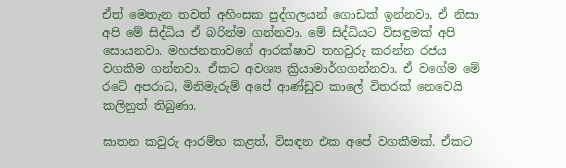ඒත් මෙතැන තවත් අහිංසක පුද්ගලයන් ගොඩක් ඉන්නවා. ඒ නිසා අපි මේ සිද්ධිය ඒ බරින්ම ගන්නවා. මේ සිද්ධියට විසඳුමක් අපි සොයනවා. මහජනතාවගේ ආරක්ෂාව තහවුරු කරන්න රජය වගකීම ගන්නවා. ඒකට අවශ්‍ය ක්‍රියාමාර්ගගන්නවා. ඒ වගේම මේ රටේ අපරාධ, මිනිමැරුම් අපේ ආණ්ඩුව කාලේ විතරක් නෙවෙයි කලිනුත් තිබුණා.

ඝාතන කවුරු ආරම්භ කළත්, විසඳන එක අපේ වගකීමක්. ඒකට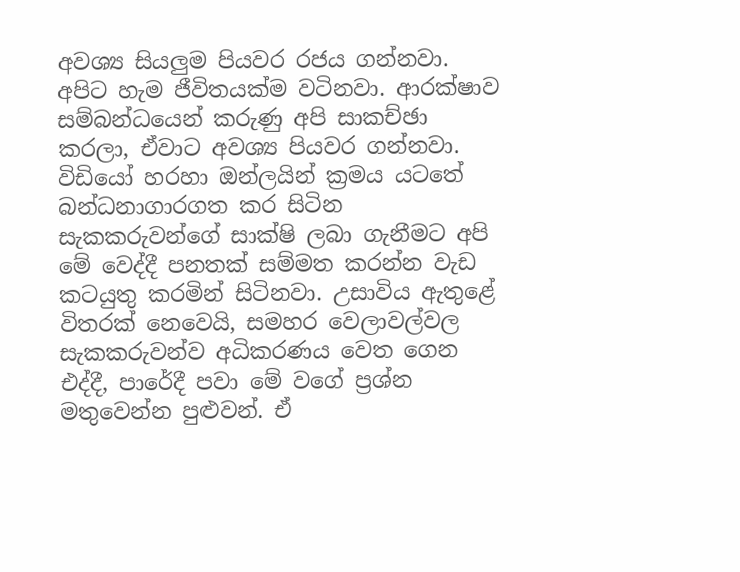අවශ්‍ය සියලු‍ම පියවර රජය ගන්නවා. අපිට හැම ජීවිතයක්ම වටිනවා. ආරක්ෂාව සම්බන්ධයෙන් කරුණු අපි සාකච්ඡා කරලා, ඒවාට අවශ්‍ය පියවර ගන්නවා. විඩියෝ හරහා ඔන්ලයින් ක්‍රමය යටතේ බන්ධනාගාරගත කර සිටින සැකකරුවන්ගේ සාක්ෂි ලබා ගැනීමට අපි මේ වෙද්දී පනතක් සම්මත කරන්න වැඩ කටයුතු කරමින් සිටිනවා. උසාවිය ඇතුළේ විතරක් නෙවෙයි, සමහර වෙලාවල්වල සැකකරුවන්ව අධිකරණය වෙත ගෙන එද්දී, පාරේදී පවා මේ වගේ ප්‍රශ්න මතුවෙන්න පුළු‍වන්. ඒ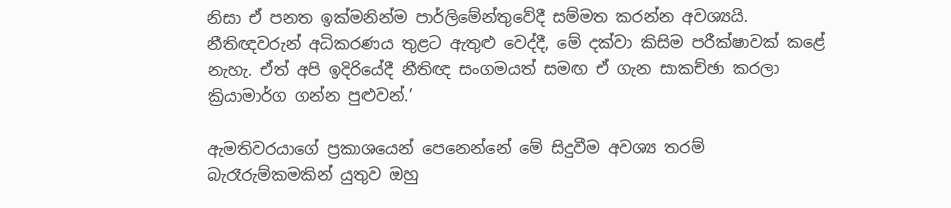නිසා ඒ පනත ඉක්මනින්ම පාර්ලිමේන්තුවේදී සම්මත කරන්න අවශ්‍යයි. නීතිඥවරුන් අධිකරණය තුළට ඇතුළු‍ වෙද්දී, මේ දක්වා කිසිම පරීක්ෂාවක් කළේ නැහැ. ඒත් අපි ඉදිරියේදී නීතිඥ සංගමයත් සමඟ ඒ ගැන සාකච්ඡා කරලා ක්‍රියාමාර්ග ගන්න පුළුවන්.’

ඇමතිවරයාගේ ප්‍රකාශයෙන් පෙනෙන්නේ මේ සිදුවීම අවශ්‍ය තරම් බැරෑරුම්කමකින් යුතුව ඔහු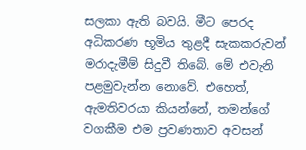සලකා ඇති බවයි. මීට පෙරද අධිකරණ භූමිය තුළදී සැකකරුවන් මරාදැමීම් සිදුවී තිබේ. මේ එවැනි පළමුවැන්න නොවේ. එහෙත්, ඇමතිවරයා කියන්නේ, තමන්ගේ වගකීම එම ප්‍රවණතාව අවසන්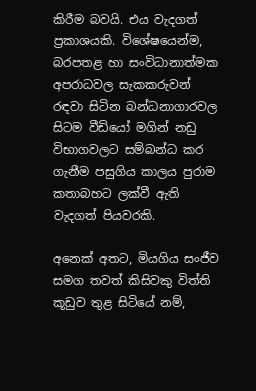කිරීම බවයි. එය වැදගත් ප්‍රකාශයකි. විශේෂයෙන්ම, බරපතළ හා සංවිධානාත්මක අපරාධවල සැකකරුවන් රඳවා සිටින බන්ධනාගාරවල සිටම වීඩියෝ මගින් නඩු විභාගවලට සම්බන්ධ කර ගැනීම පසුගිය කාලය පුරාම කතාබහට ලක්වී ඇති වැදගත් පියවරකි.

අනෙක් අතට, මියගිය සංජීව සමග තවත් කිසිවකු විත්ති කූඩුව තුළ සිටියේ නම්,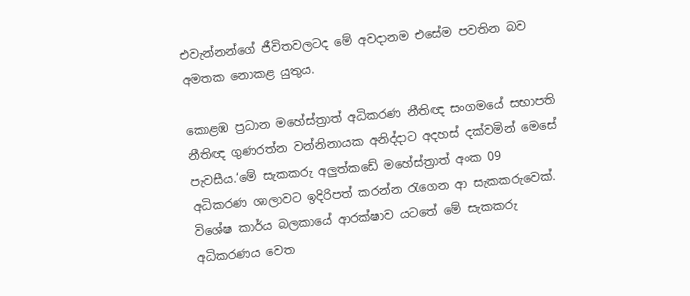එවැන්නන්ගේ ජීවිතවලටද මේ අවදානම එසේම පවතින බව අමතක නොකළ යුතුය.

කොළඹ ප්‍රධාන මහේස්ත්‍රාත් අධිකරණ නීතිඥ සංගමයේ සභාපති නීතිඥ ගුණරත්න වන්නිනායක අනිද්දාට අදහස් දක්වමින් මෙසේ පැවසීය.‘මේ සැකකරු අලු‍ත්කඩේ මහේස්ත්‍රාත් අංක 09 අධිකරණ ශාලාවට ඉදිරිපත් කරන්න රැගෙන ආ සැකකරුවෙක්. විශේෂ කාර්ය බලකායේ ආරක්ෂාව යටතේ මේ සැකකරු අධිකරණය වෙත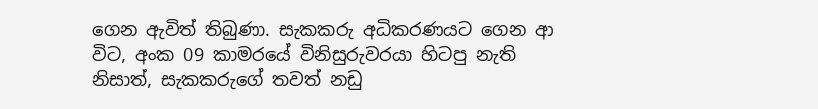ගෙන ඇවිත් තිබුණා. සැකකරු අධිකරණයට ගෙන ආ විට, අංක 09 කාමරයේ විනිසුරුවරයා හිටපු නැති නිසාත්, සැකකරුගේ තවත් නඩු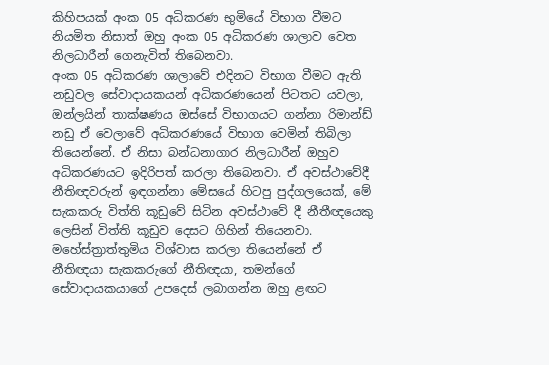කිහිපයක් අංක 05 අධිකරණ භුමියේ විභාග වීමට නියමිත නිසාත් ඔහු අංක 05 අධිකරණ ශාලාව වෙත නිලධාරීන් ගෙනැවිත් තිබෙනවා.
අංක 05 අධිකරණ ශාලාවේ එදිනට විභාග වීමට ඇති නඩුවල සේවාදායකයන් අධිකරණයෙන් පිටතට යවලා, ඔන්ලයින් තාක්ෂණය ඔස්සේ විභාගයට ගන්නා රිමාන්ඩ් නඩු ඒ වෙලාවේ අධිකරණයේ විභාග වෙමින් තිබිලා තියෙන්නේ. ඒ නිසා බන්ධනාගාර නිලධාරීන් ඔහුව අධිකරණයට ඉදිරිපත් කරලා තිබෙනවා. ඒ අවස්ථාවේදී නීතිඥවරුන් ඉඳගන්නා මේසයේ හිටපු පුද්ගලයෙක්, මේ සැකකරු විත්ති කූඩුවේ සිටින අවස්ථාවේ දී නීතීඥයෙකු ලෙසින් විත්ති කූඩුව දෙසට ගිහින් තියෙනවා. මහේස්ත්‍රාත්තුමිය විශ්වාස කරලා තියෙන්නේ ඒ නීතිඥයා සැකකරුගේ නීතිඥයා, තමන්ගේ සේවාදායකයාගේ උපදෙස් ලබාගන්න ඔහු ළඟට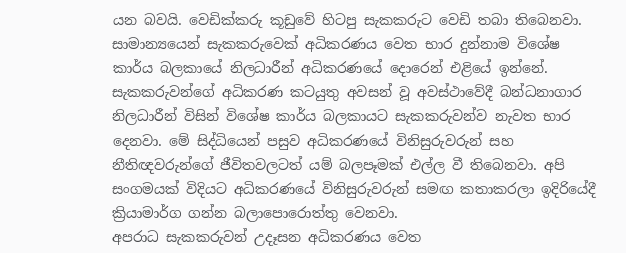යන බවයි. වෙඩික්කරු කූඩුවේ හිටපු සැකකරුට වෙඩි තබා තිබෙනවා. සාමාන්‍යයෙන් සැකකරුවෙක් අධිකරණය වෙත භාර දුන්නාම විශේෂ කාර්ය බලකායේ නිලධාරීන් අධිකරණයේ දොරෙන් එළියේ ඉන්නේ. සැකකරුවන්ගේ අධිකරණ කටයුතු අවසන් වූ අවස්ථාවේදී බන්ධනාගාර නිලධාරීන් විසින් විශේෂ කාර්ය බලකායට සැකකරුවන්ව නැවත භාර දෙනවා. මේ සිද්ධියෙන් පසුව අධිකරණයේ විනිසුරුවරුන් සහ නීතිඥවරුන්ගේ ජීවිතවලටත් යම් බලපෑමක් එල්ල වී තිබෙනවා. අපි සංගමයක් විදියට අධිකරණයේ විනිසුරුවරුන් සමඟ කතාකරලා ඉදිරියේදී ක්‍රියාමාර්ග ගන්න බලාපොරොත්තු වෙනවා.
අපරාධ සැකකරුවන් උදෑසන අධිකරණය වෙත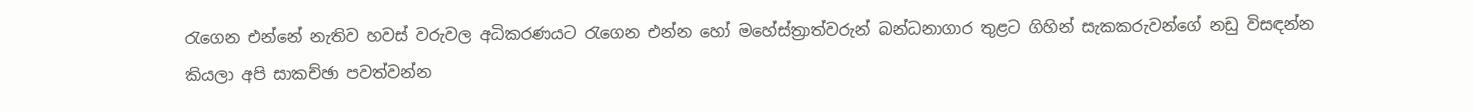රැගෙන එන්නේ නැතිව හවස් වරුවල අධිකරණයට රැගෙන එන්න හෝ මහේස්ත්‍රාත්වරුන් බන්ධනාගාර තුළට ගිහින් සැකකරුවන්ගේ නඩු විසඳන්න කියලා අපි සාකච්ඡා පවත්වන්න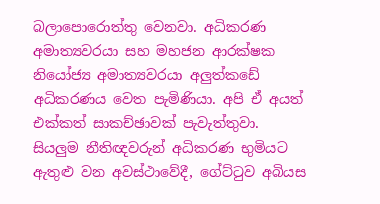බලාපොරොත්තු වෙනවා. අධිකරණ අමාත්‍යවරයා සහ මහජන ආරක්ෂක නියෝජ්‍ය අමාත්‍යවරයා අලු‍ත්කඩේ අධිකරණය වෙත පැමිණියා. අපි ඒ අයත් එක්කත් සාකච්ඡාවක් පැවැත්තුවා. සියලු‍ම නීතිඥවරුන් අධිකරණ භුමියට ඇතුළු වන අවස්ථාවේදී, ගේට්ටුව අබියස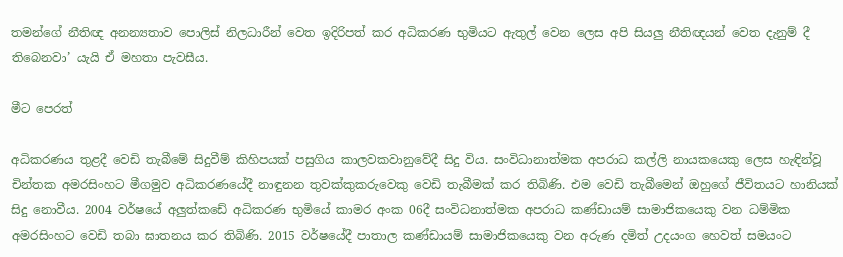තමන්ගේ නීතිඥ අනන්‍යතාව පොලිස් නිලධාරීන් වෙත ඉදිරිපත් කර අධිකරණ භුමියට ඇතුල් වෙන ලෙස අපි සියලු‍ නීතිඥයන් වෙත දැනුම් දී තිබෙනවා’ යැයි ඒ මහතා පැවසීය.

මීට පෙරත්

අධිකරණය තුළදී වෙඩි තැබීමේ සිදුවීම් කිහිපයක් පසුගිය කාලවකවානුවේදී සිදු විය. සංවිධානාත්මක අපරාධ කල්ලි නායකයෙකු ලෙස හැඳින්වූ චින්තක අමරසිංහට මීගමුව අධිකරණයේදී නාඳුනන තුවක්කුකරුවෙකු වෙඩි තැබීමක් කර තිබිණි. එම වෙඩි තැබීමෙන් ඔහුගේ ජීවිතයට හානියක් සිදු නොවීය. 2004 වර්ෂයේ අලු‍ත්කඩේ අධිකරණ භුමියේ කාමර අංක 06දී සංවිධනාත්මක අපරාධ කණ්ඩායම් සාමාජිකයෙකු වන ධම්මික අමරසිංහට වෙඩි තබා ඝාතනය කර තිබිණි. 2015 වර්ෂයේදී පාතාල කණ්ඩායම් සාමාජිකයෙකු වන අරුණ දමිත් උදයංග හෙවත් සමයංට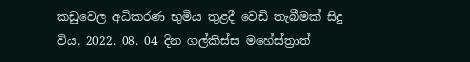කඩුවෙල අධිකරණ භුමිය තුළදී වෙඩි තැබීමක් සිදු විය. 2022. 08. 04 දින ගල්කිස්ස මහේස්ත්‍රාත්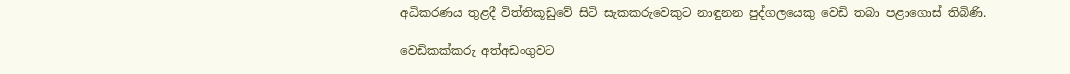අධිකරණය තුළදී විත්තිකූඩුවේ සිටි සැකකරුවෙකුට නාඳුනන පුද්ගලයෙකු වෙඩි තබා පළාගොස් තිබිණි.

වෙඩිකක්කරු අත්අඩංගුවට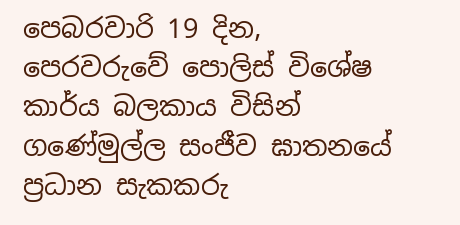පෙබරවාරි 19 දින, පෙරවරුවේ පොලිස් විශේෂ කාර්ය බලකාය විසින් ගණේමුල්ල සංජීව ඝාතනයේ ප්‍රධාන සැකකරු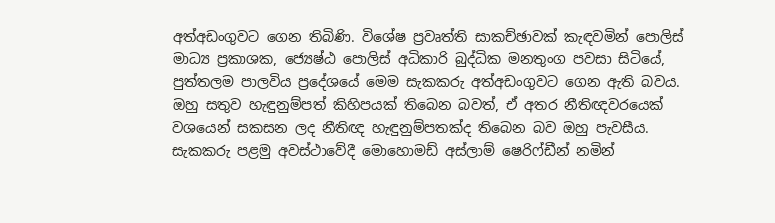අත්අඩංගුවට ගෙන තිබිණි. විශේෂ ප්‍රවෘත්ති සාකච්ඡාවක් කැඳවමින් පොලිස් මාධ්‍ය ප්‍රකාශක, ජ්‍යෙෂ්ඨ පොලිස් අධිකාරි බුද්ධික මනතුංග පවසා සිටියේ, පුත්තලම පාලවිය ප්‍රදේශයේ මෙම සැකකරු අත්අඩංගුවට ගෙන ඇති බවය.
ඔහු සතුව හැඳුනුම්පත් කිහිපයක් තිබෙන බවත්, ඒ අතර නීතිඥවරයෙක් වශයෙන් සකසන ලද නීතිඥ හැඳුනුම්පතක්ද තිබෙන බව ඔහු පැවසීය. සැකකරු පළමු අවස්ථාවේදී මොහොමඩ් අස්ලාම් ෂෙරිෆ්ඩීන් නමින්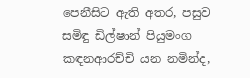පෙනීසිට ඇති අතර, පසුව සමිඳු ඩිල්ෂාන් පියුමංග කඳනආරච්චි යන නමින්ද,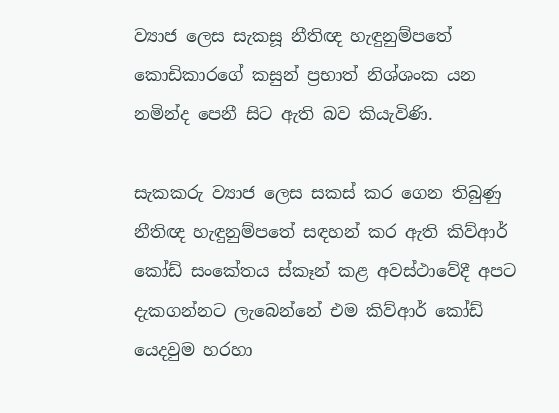ව්‍යාජ ලෙස සැකසූ නීතිඥ හැඳුනුම්පතේ කොඩිකාරගේ කසුන් ප්‍රභාත් නිශ්ශංක යන නමින්ද පෙනී සිට ඇති බව කියැවිණි.

සැකකරු ව්‍යාජ ලෙස සකස් කර ගෙන තිබුණු නීතිඥ හැඳුනුම්පතේ සඳහන් කර ඇති කිව්ආර් කෝඩ් සංකේතය ස්කෑන් කළ අවස්ථාවේදී අපට දැකගන්නට ලැබෙන්නේ එම කිව්ආර් කෝඩ් යෙදවුම හරහා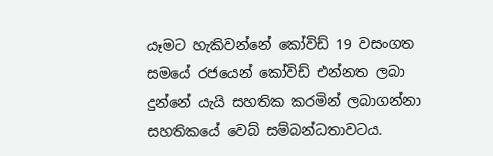යෑමට හැකිවන්නේ කෝවිඩ් 19 වසංගත සමයේ රජයෙන් කෝවිඩ් එන්නත ලබා දුන්නේ යැයි සහතික කරමින් ලබාගන්නා සහතිකයේ වෙබ් සම්බන්ධතාවටය.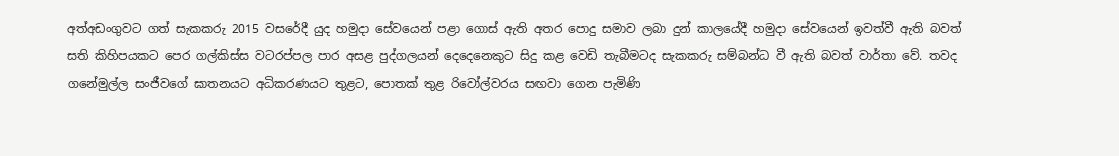අත්අඩංගුවට ගත් සැකකරු 2015 වසරේදී යුද හමුදා සේවයෙන් පළා ගොස් ඇති අතර පොදු සමාව ලබා දුන් කාලයේදී හමුදා සේවයෙන් ඉවත්වී ඇති බවත් සති කිහිපයකට පෙර ගල්කිස්ස වටරප්පල පාර අසළ පුද්ගලයන් දෙදෙනෙකුට සිදු කළ වෙඩි තැබීමටද සැකකරු සම්බන්ධ වී ඇති බවත් වාර්තා වේ. තවද ගනේමුල්ල සංජීවගේ ඝාතනයට අධිකරණයට තුළට, පොතක් තුළ රිවෝල්වරය සඟවා ගෙන පැමිණි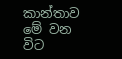කාන්තාව මේ වන විට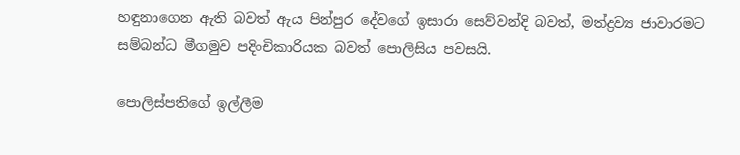හඳුනාගෙන ඇති බවත් ඇය පින්පුර දේවගේ ඉසාරා සෙව්වන්දි බවත්, මත්ද්‍රව්‍ය ජාවාරමට සම්බන්ධ මීගමුව පදිංචිකාරියක බවත් පොලිසිය පවසයි.

පොලිස්පතිගේ ඉල්ලීම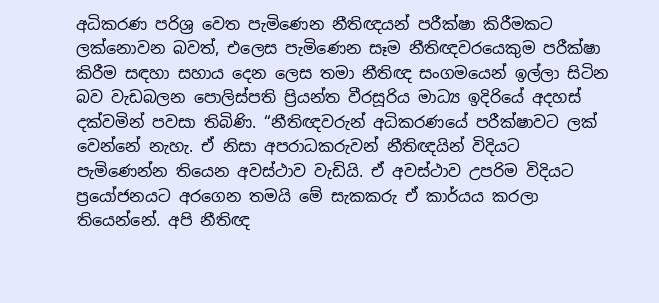අධිකරණ පරිශ්‍ර වෙත පැමිණෙන නීතිඥයන් පරීක්ෂා කිරීමකට ලක්නොවන බවත්, එලෙස පැමිණෙන සෑම නීතිඥවරයෙකුම පරීක්ෂා කිරීම සඳහා සහාය දෙන ලෙස තමා නීතිඥ සංගමයෙන් ඉල්ලා සිටින බව වැඩබලන පොලිස්පති ප්‍රියන්ත වීරසූරිය මාධ්‍ය ඉදිරියේ අදහස් දක්වමින් පවසා තිබිණි. “නීතිඥවරුන් අධිකරණයේ පරීක්ෂාවට ලක් වෙන්නේ නැහැ. ඒ නිසා අපරාධකරුවන් නීතිඥයින් විදියට පැමිණෙන්න තියෙන අවස්ථාව වැඩියි. ඒ අවස්ථාව උපරිම විදියට ප්‍රයෝජනයට අරගෙන තමයි මේ සැකකරු ඒ කාර්යය කරලා තියෙන්නේ. අපි නීතිඥ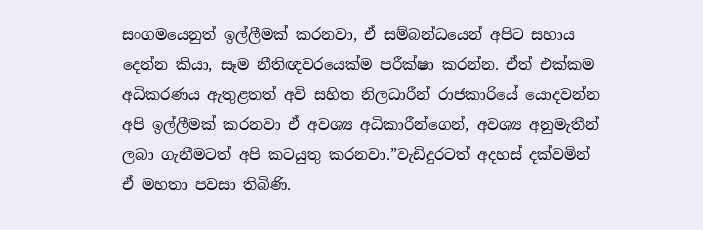සංගමයෙනුත් ඉල්ලීමක් කරනවා, ඒ සම්බන්ධයෙන් අපිට සහාය දෙන්න කියා, සෑම නීතිඥවරයෙක්ම පරීක්ෂා කරන්න. ඒත් එක්කම අධිකරණය ඇතුළතත් අවි සහිත නිලධාරීන් රාජකාරියේ යොදවන්න අපි ඉල්ලීමක් කරනවා ඒ අවශ්‍ය අධිකාරීන්ගෙන්, අවශ්‍ය අනුමැතීන් ලබා ගැනීමටත් අපි කටයුතු කරනවා.”වැඩිදුරටත් අදහස් දක්වමින් ඒ මහතා පවසා තිබිණි.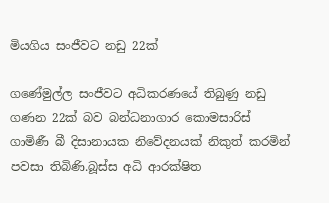මියගිය සංජීවට නඩු 22ක්

ගණේමුල්ල සංජීවට අධිකරණයේ තිබුණු නඩු ගණන 22ක් බව බන්ධනාගාර කොමසාරිස් ගාමිණී බී දිසානායක නිවේදනයක් නිකුත් කරමින් පවසා තිබිණි.බූස්ස අධි ආරක්ෂිත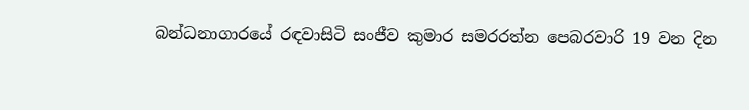බන්ධනාගාරයේ රඳවාසිටි සංජීව කුමාර සමරරත්න පෙබරවාරි 19 වන දින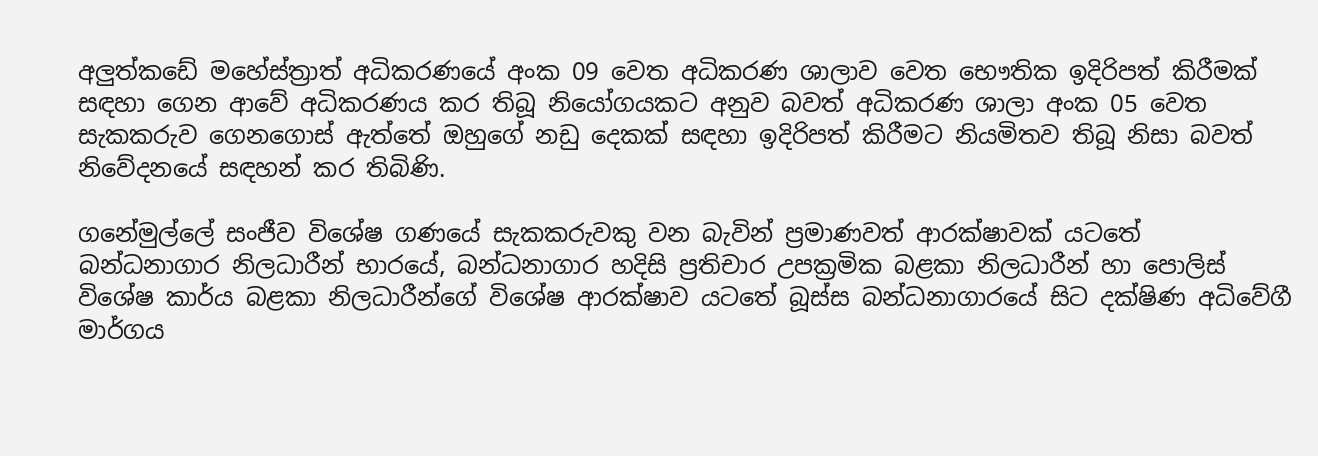අලු‍ත්කඩේ මහේස්ත්‍රාත් අධිකරණයේ අංක 09 වෙත අධිකරණ ශාලාව වෙත භෞතික ඉදිරිපත් කිරීමක් සඳහා ගෙන ආවේ අධිකරණය කර තිබූ නියෝගයකට අනුව බවත් අධිකරණ ශාලා අංක 05 වෙත සැකකරුව ගෙනගොස් ඇත්තේ ඔහුගේ නඩු දෙකක් සඳහා ඉදිරිපත් කිරීමට නියමිතව තිබූ නිසා බවත් නිවේදනයේ සඳහන් කර තිබිණි.

ගනේමුල්ලේ සංජීව විශේෂ ගණයේ සැකකරුවකු වන බැවින් ප්‍රමාණවත් ආරක්ෂාවක් යටතේ බන්ධනාගාර නිලධාරීන් භාරයේ, බන්ධනාගාර හදිසි ප්‍රතිචාර උපක්‍රමික බළකා නිලධාරීන් හා පොලිස් විශේෂ කාර්ය බළකා නිලධාරීන්ගේ විශේෂ ආරක්ෂාව යටතේ බූස්ස බන්ධනාගාරයේ සිට දක්ෂිණ අධිවේගී මාර්ගය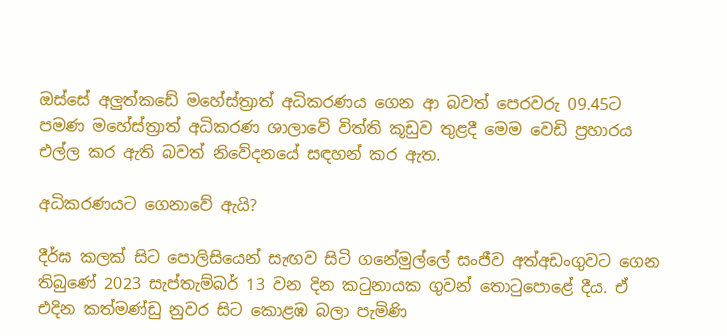ඔස්සේ අලු‍ත්කඩේ මහේස්ත්‍රාත් අධිකරණය ගෙන ආ බවත් පෙරවරු 09.45ට පමණ මහේස්ත්‍රාත් අධිකරණ ශාලාවේ විත්ති කූඩුව තුළදී මෙම වෙඩි ප්‍රහාරය එල්ල කර ඇති බවත් නිවේදනයේ සඳහන් කර ඇත.

අධිකරණයට ගෙනාවේ ඇයි?

දීර්ඝ කලක් සිට පොලිසියෙන් සැඟව සිටි ගනේමුල්ලේ සංජීව අත්අඩංගුවට ගෙන තිබුණේ 2023 සැප්තැම්බර් 13 වන දින කටුනායක ගුවන් තොටුපොළේ දීය. ඒ එදින කත්මණ්ඩු නුවර සිට කොළඹ බලා පැමිණි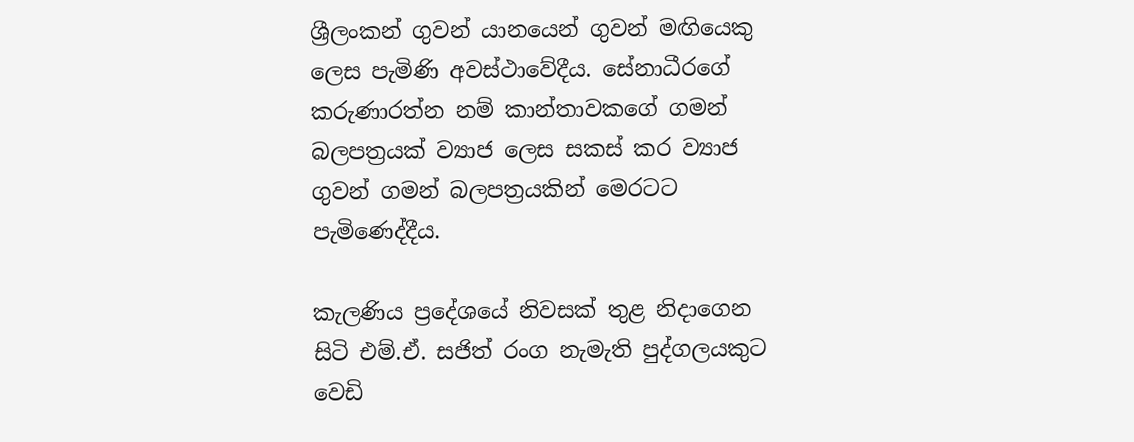ශ්‍රීලංකන් ගුවන් යානයෙන් ගුවන් මඟියෙකු ලෙස පැමිණි අවස්ථාවේදීය. සේනාධීරගේ කරුණාරත්න නම් කාන්තාවකගේ ගමන් බලපත්‍රයක් ව්‍යාජ ලෙස සකස් කර ව්‍යාජ ගුවන් ගමන් බලපත්‍රයකින් මෙරටට පැමිණෙද්දීය.

කැලණිය ප්‍රදේශයේ නිවසක් තුළ නිදාගෙන සිටි එම්.ඒ. සජිත් රංග නැමැති පුද්ගලයකුට වෙඩි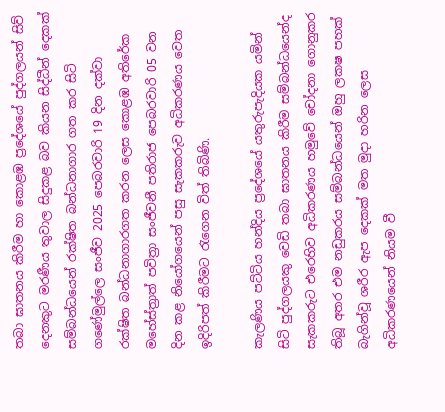තබා ඝාතනය කිරීම හා කොළඹ ප්‍රදේශයේ පුද්ගලයන් සිව් දෙනකුට මරණීය තුවාල සිදුකළ බව කියන සිද්ධීන් දෙකක් සම්බන්ධයෙන් රක්ෂිත බන්ධනාගාර ගත කර සිටි ගණේමුල්ලෙ සංජීව 2025 පෙබරවාරි 19 දින දක්වා රක්ෂිත බන්ධනාගාරගත කරන ලෙස කොළඹ අතිරේක මහේස්ත්‍රාත් පවිත්‍රා සංජීවනී පතිරාජ පෙබරවාරි 05 වන දින කළ නියෝගයෙන් පසු සැකකරුව අධිකරණය වෙත ඉදිරිපත් කිරීමට රැගෙන විත් තිබිණි.

කැලණිය පට්ටිය හන්දිය ප්‍රදේශයේ යතුරුපැදියක යමින් සිටි පුද්ගලයකු වෙඩි තබා ඝාතනය කිරීම සම්බන්ධයෙන්ද සැකකරුට එරෙහිව අධිකරණය හමුවේ චෝදනා ගොනුකර තිබූ අතර එම නඩුකරය සම්බන්ධයෙන් ඔහු ලකෂ පහක් බැගින්වූ ශරීර ඇප දෙකක් මත මුදා හරින ලෙස අධිකරණයෙන් නියම වී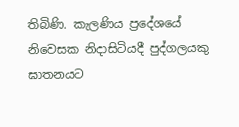තිබිණි. කැලණිය ප්‍රදේශයේ නිවෙසක නිදාසිටියදී පුද්ගලයකු ඝාතනයට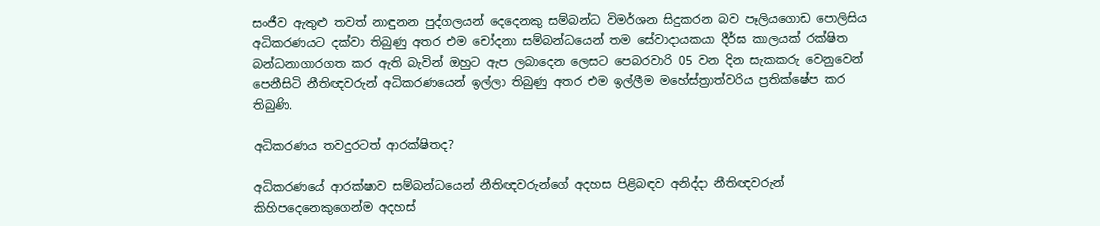සංජීව ඇතුළු තවත් නාඳුනන පුද්ගලයන් දෙදෙනකු සම්බන්ධ විමර්ශන සිදුකරන බව පෑලියගොඩ පොලිසිය අධිකරණයට දක්වා තිබුණු අතර එම චෝදනා සම්බන්ධයෙන් තම සේවාදායකයා දීර්ඝ කාලයක් රක්ෂිත බන්ධනාගාරගත කර ඇති බැවින් ඔහුට ඇප ලබාදෙන ලෙසට පෙබරවාරි 05 වන දින සැකකරු වෙනුවෙන් පෙනීසිටි නීතිඥවරුන් අධිකරණයෙන් ඉල්ලා තිබුණු අතර එම ඉල්ලීම මහේස්ත්‍රාත්වරිය ප්‍රතික්ෂේප කර තිබුණි.

අධිකරණය තවදුරටත් ආරක්ෂිතද?

අධිකරණයේ ආරක්ෂාව සම්බන්ධයෙන් නීතිඥවරුන්ගේ අදහස පිළිබඳව අනිද්දා නීතිඥවරුන් කිහිපදෙනෙකුගෙන්ම අදහස්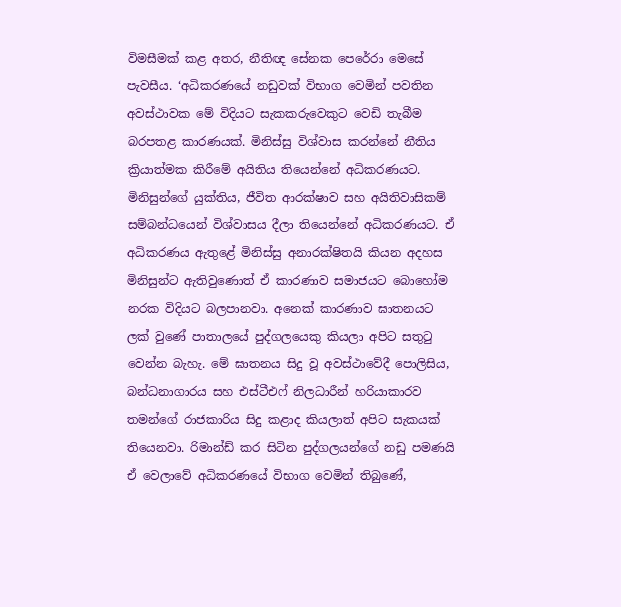විමසීමක් කළ අතර, නීතිඥ සේනක පෙරේරා මෙසේ පැවසීය. ‘අධිකරණයේ නඩුවක් විභාග වෙමින් පවතින අවස්ථාවක මේ විදියට සැකකරුවෙකුට වෙඩි තැබීම බරපතළ කාරණයක්. මිනිස්සු විශ්වාස කරන්නේ නීතිය ක්‍රියාත්මක කිරීමේ අයිතිය තියෙන්නේ අධිකරණයට. මිනිසුන්ගේ යුක්තිය, ජීවිත ආරක්ෂාව සහ අයිතිවාසිකම් සම්බන්ධයෙන් විශ්වාසය දීලා තියෙන්නේ අධිකරණයට. ඒ අධිකරණය ඇතුළේ මිනිස්සු අනාරක්ෂිතයි කියන අදහස මිනිසුන්ට ඇතිවුණොත් ඒ කාරණාව සමාජයට බොහෝම නරක විදියට බලපානවා. අනෙක් කාරණාව ඝාතනයට ලක් වුණේ පාතාලයේ පුද්ගලයෙකු කියලා අපිට සතුටු වෙන්න බැහැ. මේ ඝාතනය සිදු වූ අවස්ථාවේදී පොලිසිය, බන්ධනාගාරය සහ එස්ටීඑෆ් නිලධාරීන් හරියාකාරව තමන්ගේ රාජකාරිය සිදු කළාද කියලාත් අපිට සැකයක් තියෙනවා. රිමාන්ඩ් කර සිටින පුද්ගලයන්ගේ නඩු පමණයි ඒ වෙලාවේ අධිකරණයේ විභාග වෙමින් තිබුණේ,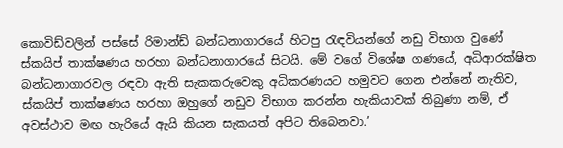කොවිඩ්වලින් පස්සේ රිමාන්ඩ් බන්ධනාගාරයේ හිටපු රැඳවියන්ගේ නඩු විභාග වුණේ ස්කයිප් තාක්ෂණය හරහා බන්ධනාගාරයේ සිටයි. මේ වගේ විශේෂ ගණයේ, අධිආරක්ෂිත බන්ධනාගාරවල රඳවා ඇති සැකකරුවෙකු අධිකරණයට හමුවට ගෙන එන්නේ නැතිව, ස්කයිප් තාක්ෂණය හරහා ඔහුගේ නඩුව විභාග කරන්න හැකියාවක් තිබුණා නම්, ඒ අවස්ථාව මඟ හැරියේ ඇයි කියන සැකයත් අපිට තිබෙනවා.’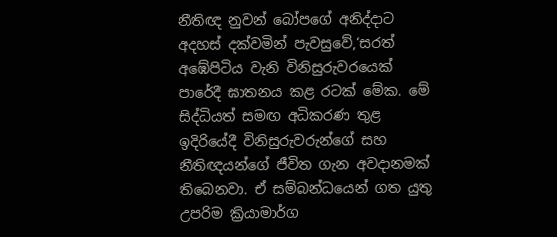නීතිඥ නුවන් බෝපගේ අනිද්දාට අදහස් දක්වමින් පැවසුවේ,‘සරත් අඹේපිටිය වැනි විනිසුරුවරයෙක් පාරේදී ඝාතනය කළ රටක් මේක. මේ සිද්ධියත් සමඟ අධිකරණ තුළ ඉදිරියේදී විනිසුරුවරුන්ගේ සහ නීතිඥයන්ගේ ජීවිත ගැන අවදානමක් තිබෙනවා. ඒ සම්බන්ධයෙන් ගත යුතු උපරිම ක්‍රියාමාර්ග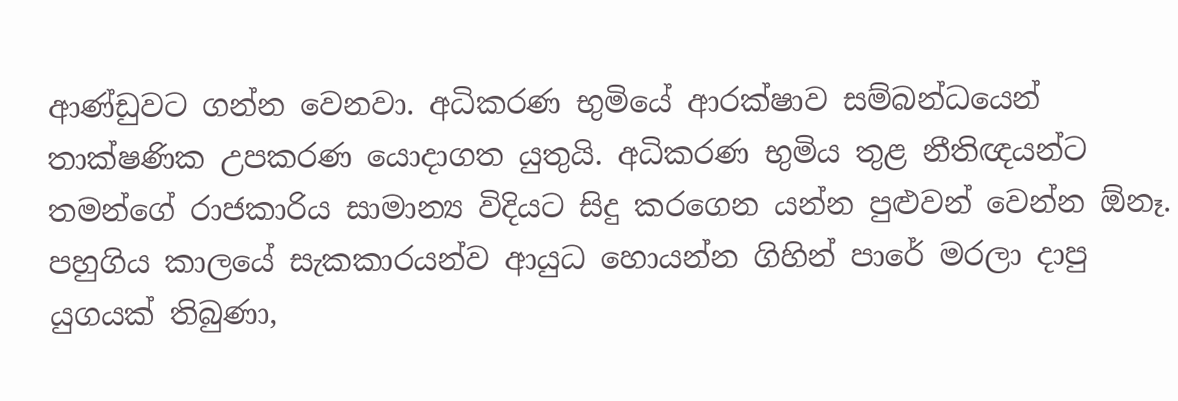ආණ්ඩුවට ගන්න වෙනවා. අධිකරණ භුමියේ ආරක්ෂාව සම්බන්ධයෙන් තාක්ෂණික උපකරණ යොදාගත යුතුයි. අධිකරණ භුමිය තුළ නීතිඥයන්ට තමන්ගේ රාජකාරිය සාමාන්‍ය විදියට සිදු කරගෙන යන්න පුළු‍වන් වෙන්න ඕනෑ. පහුගිය කාලයේ සැකකාරයන්ව ආයුධ හොයන්න ගිහින් පාරේ මරලා දාපු යුගයක් තිබුණා,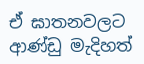ඒ ඝාතනවලට ආණ්ඩු මැදිහත්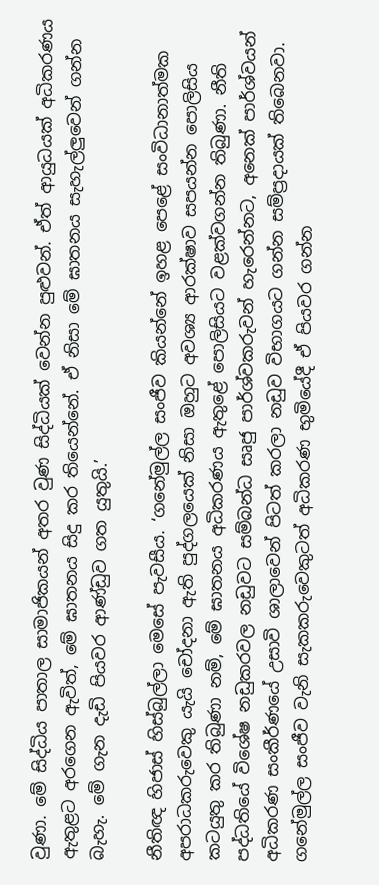වුණා. මේ සිද්ධිය පාතාල සාමාජිකයන් අතර වුණ සිද්ධියක් වෙන්න පුළුවන්. ඒත් ආයුධයක් අධිකරණය ඇතුළට අරගෙන ඇවිත්, මේ ඝාතනය සිදු කර තියෙන්නේ. ඒ නිසා මේ ඝාතනය සැහැල්ලු‍වෙන් ගන්න බැහැ. මේ ගැන දැඩි පියවර ආණ්ඩුව ගත යුතුයි.’

නීතිඥ හිජාස් හිස්බුල්ලා මෙසේ පැවසීය. ‘ගනේමුල්ල සංජීව කියන්නේ ඉහළ පෙළේ සංවිධානාත්මක අපරාධකරුවෙකු යැයි චෝදනා ඇති පුද්ගලයෙක් නිසා ඔහුට අවශ්‍ය ආරක්ෂාව සපයන්න පොලිසිය කටයුතු කර තිබුණා නම්, මේ ඝාතනය අධිකරණය ඇතුළේ පොලිසියට වළක්වගන්න තිබුණා. නීති පද්ධතියේ විශේෂ නඩුකරවල නඩුවට සම්බන්ධ සෘජු පාර්ශ්වකරුවන් හැරෙන්නට, අනෙක් පාර්ශ්වයන් අධිකරණ සංකීර්ණයේ උසාවි ශාලාවෙන් පිටත් කරලා නඩුව විභාගයට ගන්න සම්ප්‍රදායක් තිබෙනවා. ගනේමුල්ල සංජීව වැනි සැකකරුවෙකුටත් අධිකරණ භුමියේදී ඒ පියවර ගන්න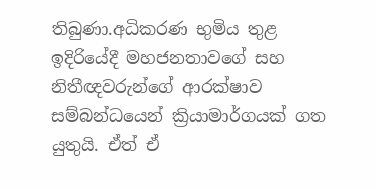තිබුණා.අධිකරණ භුමිය තුළ ඉදිරියේදී මහජනතාවගේ සහ නිතීඥවරුන්ගේ ආරක්ෂාව සම්බන්ධයෙන් ක්‍රියාමාර්ගයක් ගත යුතුයි. ඒත් ඒ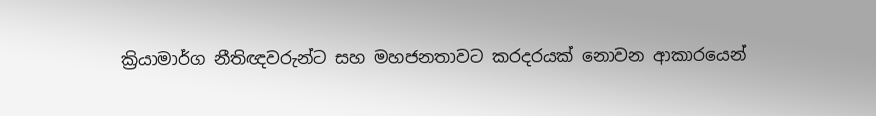ක්‍රියාමාර්ග නීතිඥවරුන්ට සහ මහජනතාවට කරදරයක් නොවන ආකාරයෙන්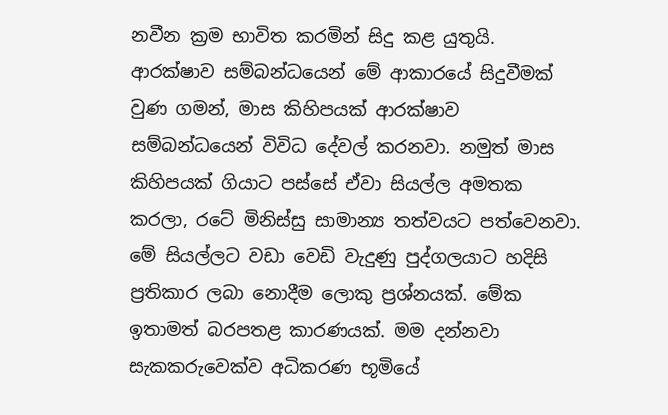නවීන ක්‍රම භාවිත කරමින් සිදු කළ යුතුයි. ආරක්ෂාව සම්බන්ධයෙන් මේ ආකාරයේ සිදුවීමක් වුණ ගමන්, මාස කිහිපයක් ආරක්ෂාව සම්බන්ධයෙන් විවිධ දේවල් කරනවා. නමුත් මාස කිහිපයක් ගියාට පස්සේ ඒවා සියල්ල අමතක කරලා, රටේ මිනිස්සු සාමාන්‍ය තත්වයට පත්වෙනවා. මේ සියල්ලට වඩා වෙඩි වැදුණු පුද්ගලයාට හදිසි ප්‍රතිකාර ලබා නොදීම ලොකු ප්‍රශ්නයක්. මේක ඉතාමත් බරපතළ කාරණයක්. මම දන්නවා සැකකරුවෙක්ව අධිකරණ භූමියේ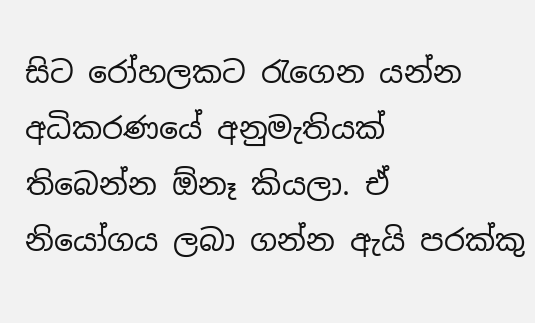සිට රෝහලකට රැගෙන යන්න අධිකරණයේ අනුමැතියක් තිබෙන්න ඕනෑ කියලා. ඒ නියෝගය ලබා ගන්න ඇයි පරක්කු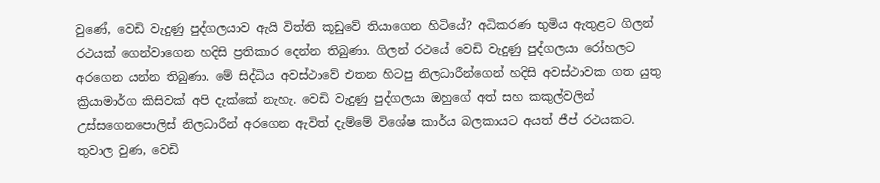වුණේ, වෙඩි වැදුණු පුද්ගලයාව ඇයි විත්ති කූඩුවේ තියාගෙන හිටියේ? අධිකරණ භුමිය ඇතුළට ගිලන් රථයක් ගෙන්වාගෙන හදිසි ප්‍රතිකාර දෙන්න තිබුණා. ගිලන් රථයේ වෙඩි වැදුණු පුද්ගලයා රෝහලට අරගෙන යන්න තිබුණා. මේ සිද්ධිය අවස්ථාවේ එතන හිටපු නිලධාරීන්ගෙන් හදිසි අවස්ථාවක ගත යුතු ක්‍රියාමාර්ග කිසිවක් අපි දැක්කේ නැහැ. වෙඩි වැදුණු පුද්ගලයා ඔහුගේ අත් සහ කකුල්වලින් උස්සගෙනපොලිස් නිලධාරීන් අරගෙන ඇවිත් දැම්මේ විශේෂ කාර්ය බලකායට අයත් ජීප් රථයකට. තුවාල වුණ, වෙඩි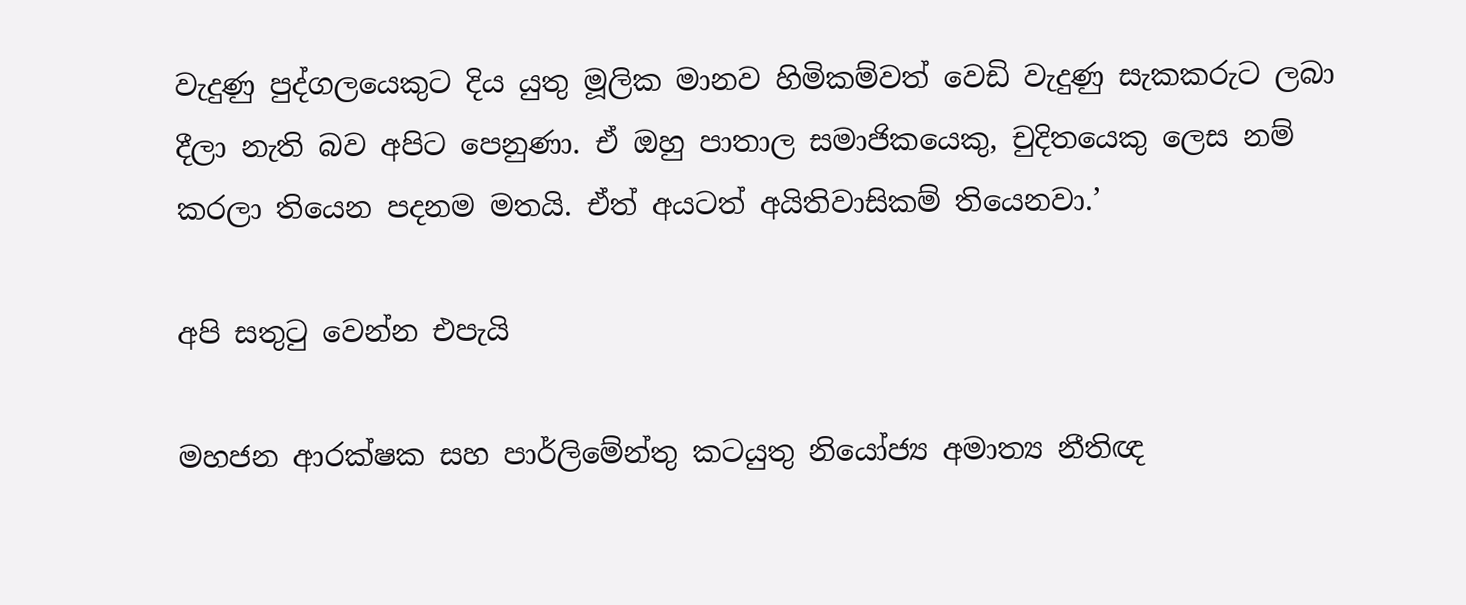වැදුණු පුද්ගලයෙකුට දිය යුතු මූලික මානව හිමිකම්වත් වෙඩි වැදුණු සැකකරුට ලබා දීලා නැති බව අපිට පෙනුණා. ඒ ඔහු පාතාල සමාජිකයෙකු, චුදිතයෙකු ලෙස නම් කරලා තියෙන පදනම මතයි. ඒත් අයටත් අයිතිවාසිකම් තියෙනවා.’

අපි සතුටු වෙන්න එපැයි

මහජන ආරක්ෂක සහ පාර්ලිමේන්තු කටයුතු නියෝජ්‍ය අමාත්‍ය නීතිඥ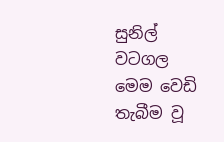සුනිල් වටගල මෙම වෙඩි තැබීම වූ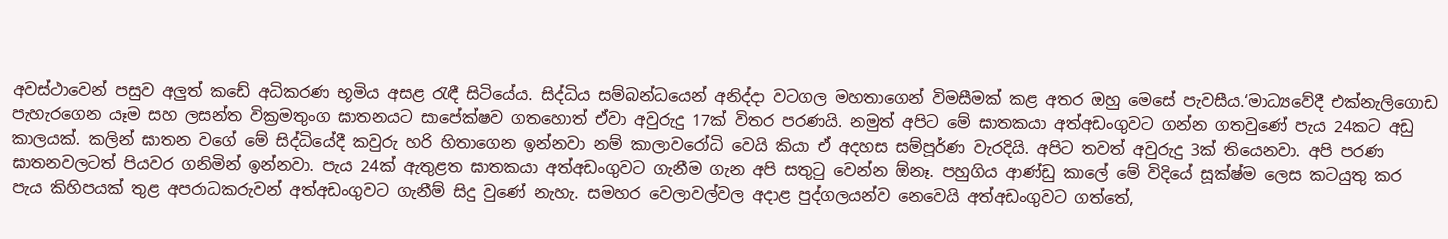අවස්ථාවෙන් පසුව අලු‍ත් කඩේ අධිකරණ භූමිය අසළ රැඳී සිටියේය. සිද්ධිය සම්බන්ධයෙන් අනිද්දා වටගල මහතාගෙන් විමසීමක් කළ අතර ඔහු මෙසේ පැවසීය.‘මාධ්‍යවේදී එක්නැලිගොඩ පැහැරගෙන යෑම සහ ලසන්ත වික්‍රමතුංග ඝාතනයට සාපේක්ෂව ගතහොත් ඒවා අවුරුදු 17ක් විතර පරණයි. නමුත් අපිට මේ ඝාතකයා අත්අඩංගුවට ගන්න ගතවුණේ පැය 24කට අඩු කාලයක්. කලින් ඝාතන වගේ මේ සිද්ධියේදී කවුරු හරි හිතාගෙන ඉන්නවා නම් කාලාවරෝධි වෙයි කියා ඒ අදහස සම්පූර්ණ වැරදියි. අපිට තවත් අවුරුදු 3ක් තියෙනවා. අපි පරණ ඝාතනවලටත් පියවර ගනිමින් ඉන්නවා. පැය 24ක් ඇතුළත ඝාතකයා අත්අඩංගුවට ගැනීම ගැන අපි සතුටු වෙන්න ඕනෑ. පහුගිය ආණ්ඩු කාලේ මේ විදියේ සූක්ෂ්ම ලෙස කටයුතු කර පැය කිහිපයක් තුළ අපරාධකරුවන් අත්අඩංගුවට ගැනීම් සිදු වුණේ නැහැ. සමහර වෙලාවල්වල අදාළ පුද්ගලයන්ව නෙවෙයි අත්අඩංගුවට ගත්තේ,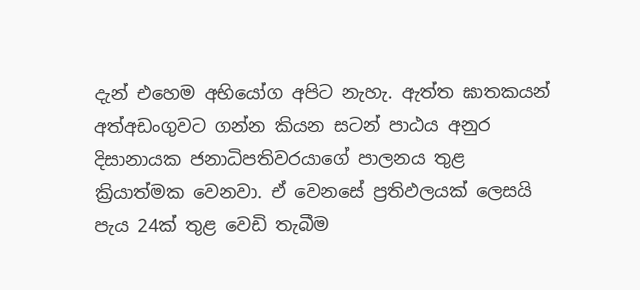දැන් එහෙම අභියෝග අපිට නැහැ. ඇත්ත ඝාතකයන් අත්අඩංගුවට ගන්න කියන සටන් පාඨය අනුර දිසානායක ජනාධිපතිවරයාගේ පාලනය තුළ ක්‍රියාත්මක වෙනවා. ඒ වෙනසේ ප්‍රතිඵලයක් ලෙසයි පැය 24ක් තුළ වෙඩි තැබීම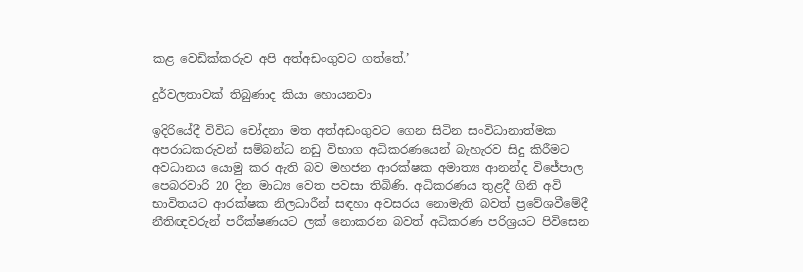කළ වෙඩික්කරුව අපි අත්අඩංගුවට ගත්තේ.’

දුර්වලතාවක් තිබුණාද කියා හොයනවා

ඉදිරියේදී විවිධ චෝදනා මත අත්අඩංගුවට ගෙන සිටින සංවිධානාත්මක අපරාධකරුවන් සම්බන්ධ නඩු විභාග අධිකරණයෙන් බැහැරව සිදු කිරීමට අවධානය යොමු කර ඇති බව මහජන ආරක්ෂක අමාත්‍ය ආනන්ද විජේපාල පෙබරවාරි 20 දින මාධ්‍ය වෙත පවසා තිබිණි. අධිකරණය තුළදී ගිනි අවි භාවිතයට ආරක්ෂක නිලධාරීන් සඳහා අවසරය නොමැති බවත් ප්‍රවේශවීමේදී නීතිඥවරුන් පරීක්ෂණයට ලක් නොකරන බවත් අධිකරණ පරිශ්‍රයට පිවිසෙන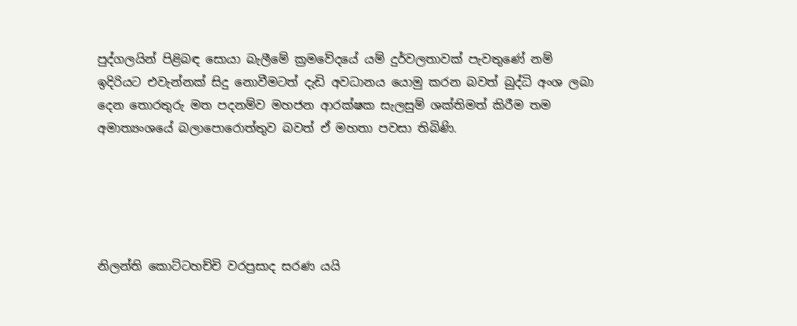පුද්ගලයින් පිළිබඳ සොයා බැලීමේ ක්‍රමවේදයේ යම් දුර්වලතාවක් පැවතුණේ නම් ඉදිරියට එවැන්නක් සිදු නොවීමටත් දැඩි අවධානය යොමු කරන බවත් බුද්ධි අංශ ලබා දෙන තොරතුරු මත පදනම්ව මහජන ආරක්ෂක සැලසුම් ශක්තිමත් කිරීම තම අමාත්‍යංශයේ බලාපොරොත්තුව බවත් ඒ මහතා පවසා තිබිණි.





නිලන්ති කොට්ටහච්චි වරප්‍රසාද සරණ යයි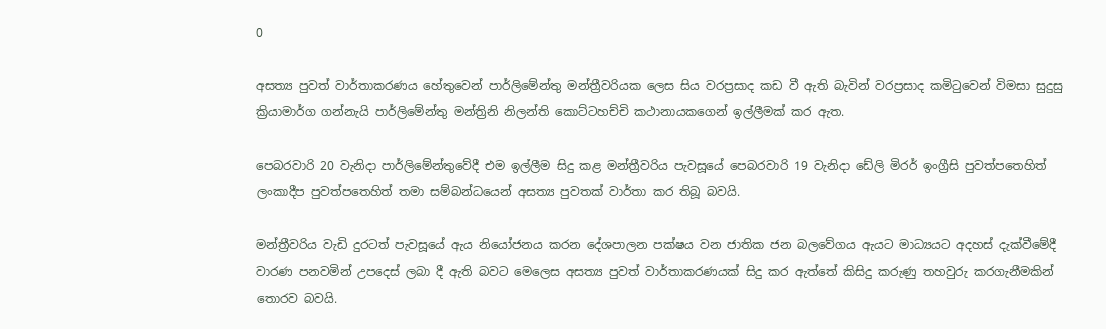0

අසත්‍ය පුවත් වාර්තාකරණය හේතුවෙන් පාර්ලිමේන්තු මන්ත්‍රීවරියක ලෙස සිය වරප්‍රසාද කඩ වී ඇති බැවින් වරප්‍රසාද කමිටුවෙන් විමසා සුදුසු ක්‍රියාමාර්ග ගන්නැයි පාර්ලිමේන්තු මන්ත්‍රිනි නිලන්ති කොට්ටහච්චි කථානායකගෙන් ඉල්ලීමක් කර ඇත.

පෙබරවාරි 20 වැනිදා පාර්ලිමේන්තුවේදී එම ඉල්ලීම සිදු කළ මන්ත්‍රීවරිය පැවසූයේ පෙබරවාරි 19 වැනිදා ඩේලි මිරර් ඉංග්‍රීසි පුවත්පතෙහිත් ලංකාදීප පුවත්පතෙහිත් තමා සම්බන්ධයෙන් අසත්‍ය පුවතක් වාර්තා කර තිබූ බවයි.

මන්ත්‍රීවරිය වැඩි දුරටත් පැවසූයේ ඇය නියෝජනය කරන දේශපාලන පක්ෂය වන ජාතික ජන බලවේගය ඇයට මාධ්‍යයට අදහස් දැක්වීමේදී වාරණ පනවමින් උපදෙස් ලබා දී ඇති බවට මෙලෙස අසත්‍ය පුවත් වාර්තාකරණයක් සිදු කර ඇත්තේ කිසිදු කරුණු තහවුරු කරගැනීමකින් තොරව බවයි.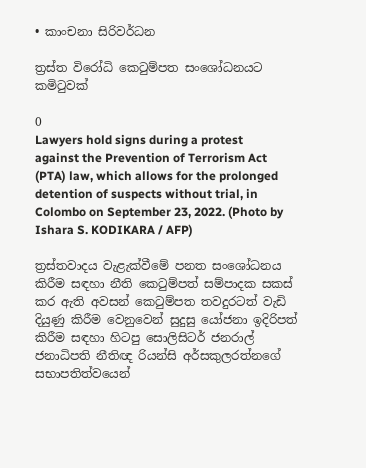• කාංචනා සිරිවර්ධන

ත්‍රස්ත විරෝධි කෙටුම්පත සංශෝධනයට කමිටුවක්

0
Lawyers hold signs during a protest against the Prevention of Terrorism Act (PTA) law, which allows for the prolonged detention of suspects without trial, in Colombo on September 23, 2022. (Photo by Ishara S. KODIKARA / AFP)

ත්‍රස්තවාදය වැළැක්වීමේ පනත සංශෝධනය කිරීම සඳහා නීති කෙටුම්පත් සම්පාදක සකස් කර ඇති අවසන් කෙටුම්පත තවදුරටත් වැඩි දියුණු කිරීම වෙනුවෙන් සුදුසු යෝජනා ඉදිරිපත් කිරීම සඳහා හිටපු සොලිසිටර් ජනරාල් ජනාධිපති නීතිඥ රියන්සි අර්සකුලරත්නගේ සභාපතිත්වයෙන්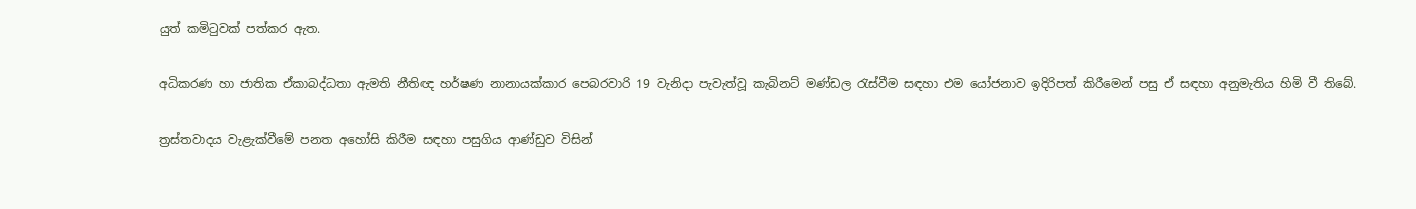යුත් කමිටුවක් පත්කර ඇත.

අධිකරණ හා ජාතික ඒකාබද්ධතා ඇමති නීතිඥ හර්ෂණ නානායක්කාර පෙබරවාරි 19 වැනිදා පැවැත්වූ කැබිනට් මණ්ඩල රැස්වීම සඳහා එම යෝජනාව ඉදිරිපත් කිරීමෙන් පසු ඒ සඳහා අනුමැතිය හිමි වී තිබේ.

ත්‍රස්තවාදය වැළැක්වීමේ පනත අහෝසි කිරීම සඳහා පසුගිය ආණ්ඩුව විසින්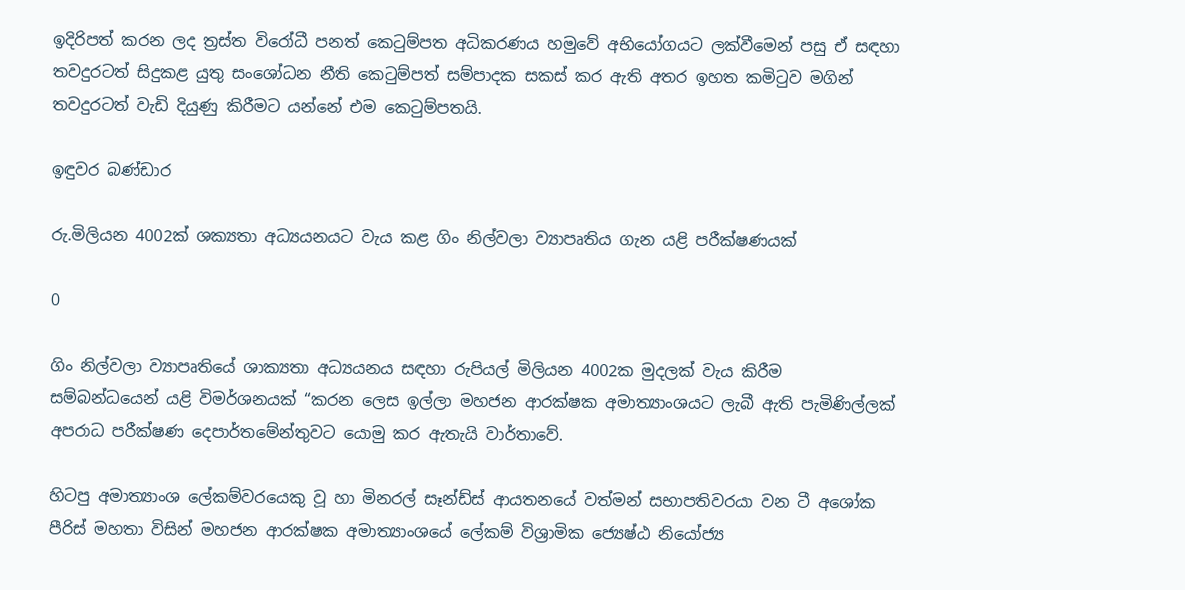ඉදිරිපත් කරන ලද ත්‍රස්ත විරෝධී පනත් කෙටුම්පත අධිකරණය හමුවේ අභියෝගයට ලක්වීමෙන් පසු ඒ සඳහා තවදුරටත් සිදුකළ යුතු සංශෝධන නීති කෙටුම්පත් සම්පාදක සකස් කර ඇති අතර ඉහත කමිටුව මගින් තවදුරටත් වැඩි දියුණු කිරීමට යන්නේ එම කෙටුම්පතයි.

ඉඳුවර බණ්ඩාර

රු.මිලියන 4002ක් ශක්‍යතා අධ්‍යයනයට වැය කළ ගිං නිල්වලා ව්‍යාපෘතිය ගැන යළි පරීක්ෂණයක්

0

ගිං නිල්වලා ව්‍යාපෘතියේ ශාක්‍යතා අධ්‍යයනය සඳහා රුපියල් මිලියන 4002ක මුදලක් වැය කිරීම සම්බන්ධයෙන් යළි විමර්ශනයක් “කරන ලෙස ඉල්ලා මහජන ආරක්ෂක අමාත්‍යාංශයට ලැබී ඇති පැමිණිල්ලක් අපරාධ පරීක්ෂණ දෙපාර්තමේන්තුවට යොමු කර ඇතැයි වාර්තාවේ.

හිටපු අමාත්‍යාංශ ලේකම්වරයෙකු වූ හා මිනරල් සෑන්ඩ්ස් ආයතනයේ වත්මන් සභාපතිවරයා වන ටී අශෝක පීරිස් මහතා විසින් මහජන ආරක්ෂක අමාත්‍යාංශයේ ලේකම් විශ්‍රාමික ජ්‍යෙෂ්ඨ නියෝජ්‍ය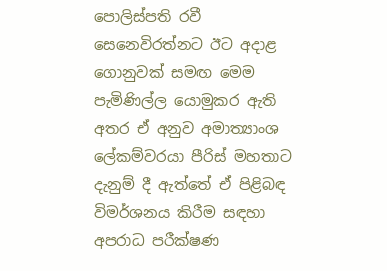පොලිස්පති රවී සෙනෙවිරත්නට ඊට අදාළ ගොනුවක් සමඟ මෙම පැමිණිල්ල යොමුකර ඇති අතර ඒ අනුව අමාත්‍යාංශ ලේකම්වරයා පීරිස් මහතාට දැනුම් දී ඇත්තේ ඒ පිළිබඳ විමර්ශනය කිරීම සඳහා අපරාධ පරීක්ෂණ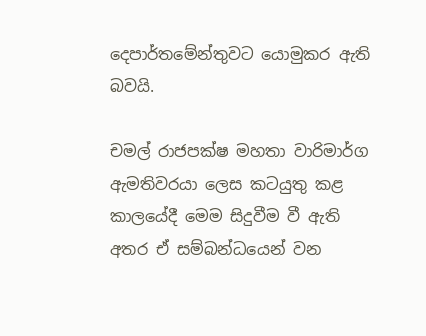දෙපාර්තමේන්තුවට යොමුකර ඇති බවයි.

චමල් රාජපක්ෂ මහතා වාරිමාර්ග ඇමතිවරයා ලෙස කටයුතු කළ කාලයේදී මෙම සිදුවීම වී ඇති අතර ඒ සම්බන්ධයෙන් වන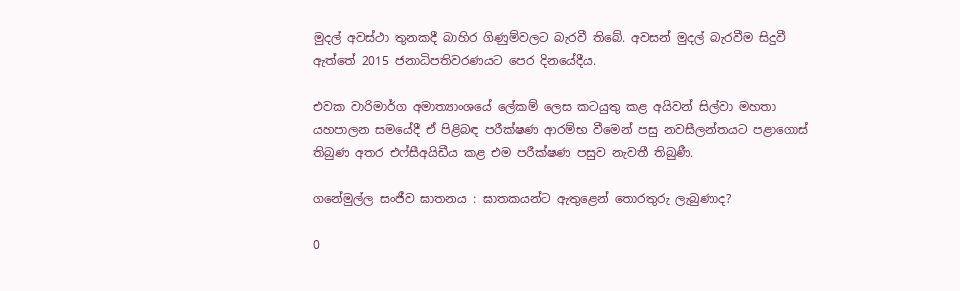මුදල් අවස්ථා තුනකදී බාහිර ගිණුම්වලට බැරවී තිබේ. අවසන් මුදල් බැරවීම සිදුවී ඇත්තේ 2015 ජනාධිපතිවරණයට පෙර දිනයේදීය.

එවක වාරිමාර්ග අමාත්‍යාංශයේ ලේකම් ලෙස කටයුතු කළ අයිවන් සිල්වා මහතා යහපාලන සමයේදී ඒ පිළිබඳ පරීක්ෂණ ආරම්භ වීමෙන් පසු නවසීලන්තයට පළාගොස් තිබුණ අතර එෆ්සීඅයිඩීය කළ එම පරීක්ෂණ පසුව නැවතී තිබුණී.

ගනේමුල්ල සංජීව ඝාතනය : ඝාතකයන්ට ඇතුළෙන් තොරතුරු ලැබුණාද?

0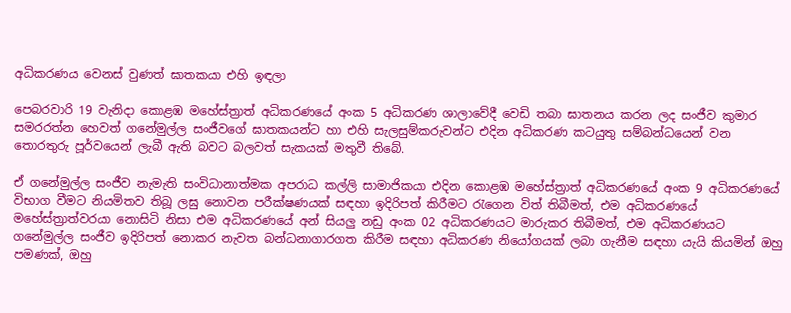අධිකරණය වෙනස් වුණත් ඝාතකයා එහි ඉඳලා

පෙබරවාරි 19 වැනිදා කොළඹ මහේස්ත්‍රාත් අධිකරණයේ අංක 5 අධිකරණ ශාලාවේදී වෙඩි තබා ඝාතනය කරන ලද සංජීව කුමාර සමරරත්න හෙවත් ගනේමුල්ල සංජීවගේ ඝාතකයන්ට හා එහි සැලසුම්කරුවන්ට එදින අධිකරණ කටයුතු සම්බන්ධයෙන් වන තොරතුරු පූර්වයෙන් ලැබී ඇති බවට බලවත් සැකයක් මතුවී තිබේ.

ඒ ගනේමුල්ල සංජීව නැමැති සංවිධානාත්මක අපරාධ කල්ලි සාමාජිකයා එදින කොළඹ මහේස්ත්‍රාත් අධිකරණයේ අංක 9 අධිකරණයේ විභාග වීමට නියමිතව තිබූ ලඝු නොවන පරීක්ෂණයක් සඳහා ඉදිරිපත් කිරීමට රැගෙන විත් තිබීමත්, එම අධිකරණයේ මහේස්ත්‍රාත්වරයා නොසිටි නිසා එම අධිකරණයේ අන් සියලු නඩු අංක 02 අධිකරණයට මාරුකර තිබීමත්, එම අධිකරණයට ගනේමුල්ල සංජීව ඉදිරිපත් නොකර නැවත බන්ධනාගාරගත කිරීම සඳහා අධිකරණ නියෝගයක් ලබා ගැනීම සඳහා යැයි කියමින් ඔහු පමණක්, ඔහු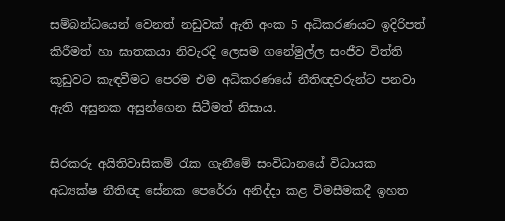සම්බන්ධයෙන් වෙනත් නඩුවක් ඇති අංක 5 අධිකරණයට ඉදිරිපත් කිරීමත් හා ඝාතකයා නිවැරදි ලෙසම ගනේමුල්ල සංජීව විත්ති කූඩුවට කැඳවීමට පෙරම එම අධිකරණයේ නීතිඥවරුන්ට පනවා ඇති අසුනක අසුන්ගෙන සිටීමත් නිසාය.

සිරකරු අයිතිවාසිකම් රැක ගැනීමේ සංවිධානයේ විධායක අධ්‍යක්ෂ නීතිඥ සේනක පෙරේරා අනිද්දා කළ විමසීමකදී ඉහත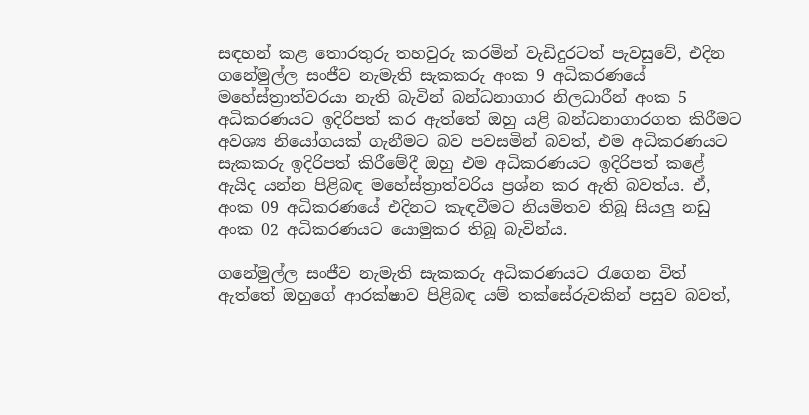සඳහන් කළ තොරතුරු තහවුරු කරමින් වැඩිදුරටත් පැවසුවේ, එදින ගනේමුල්ල සංජීව නැමැති සැකකරු අංක 9 අධිකරණයේ මහේස්ත්‍රාත්වරයා නැති බැවින් බන්ධනාගාර නිලධාරීන් අංක 5 අධිකරණයට ඉදිරිපත් කර ඇත්තේ ඔහු යළි බන්ධනාගාරගත කිරීමට අවශ්‍ය නියෝගයක් ගැනීමට බව පවසමින් බවත්, එම අධිකරණයට සැකකරු ඉදිරිපත් කිරීමේදී ඔහු එම අධිකරණයට ඉදිරිපත් කළේ ඇයිද යන්න පිළිබඳ මහේස්ත්‍රාත්වරිය ප්‍රශ්න කර ඇති බවත්ය. ඒ, අංක 09 අධිකරණයේ එදිනට කැඳවීමට නියමිතව තිබූ සියලු නඩු අංක 02 අධිකරණයට යොමුකර තිබූ බැවින්ය.

ගනේමුල්ල සංජීව නැමැති සැකකරු අධිකරණයට රැගෙන විත් ඇත්තේ ඔහුගේ ආරක්ෂාව පිළිබඳ යම් තක්සේරුවකින් පසුව බවත්,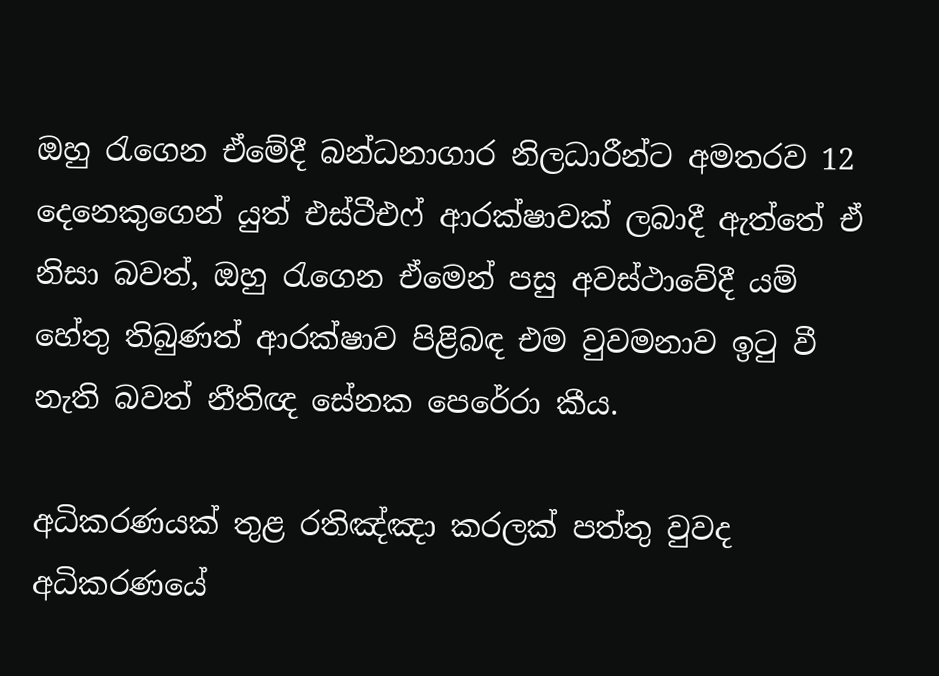ඔහු රැගෙන ඒමේදී බන්ධනාගාර නිලධාරීන්ට අමතරව 12 දෙනෙකුගෙන් යුත් එස්ටීඑෆ් ආරක්ෂාවක් ලබාදී ඇත්තේ ඒ නිසා බවත්, ඔහු රැගෙන ඒමෙන් පසු අවස්ථාවේදී යම් හේතු තිබුණත් ආරක්ෂාව පිළිබඳ එම වුවමනාව ඉටු වී නැති බවත් නීතිඥ සේනක පෙරේරා කීය.

අධිකරණයක් තුළ රතිඤ්ඤා කරලක් පත්තු වුවද අධිකරණයේ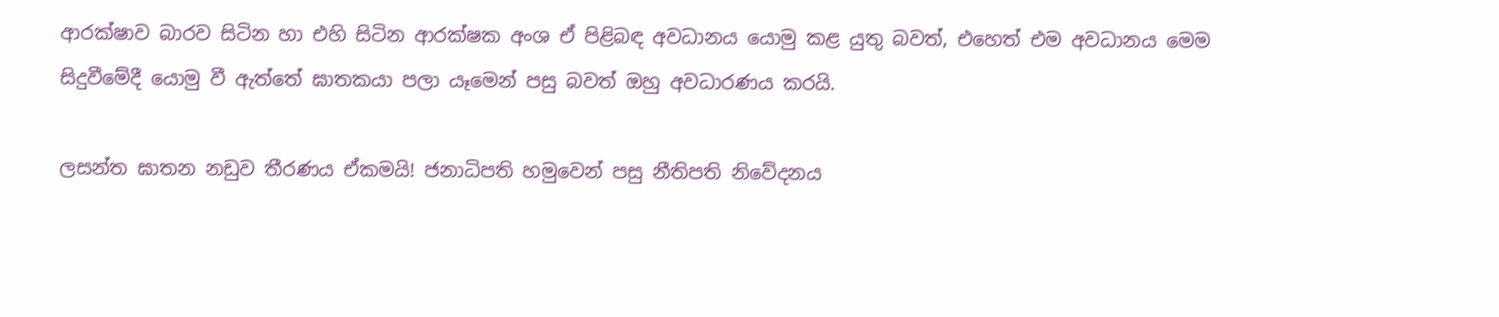ආරක්ෂාව බාරව සිටින හා එහි සිටින ආරක්ෂක අංශ ඒ පිළිබඳ අවධානය යොමු කළ යුතු බවත්, එහෙත් එම අවධානය මෙම සිදුවීමේදී යොමු වී ඇත්තේ ඝාතකයා පලා යෑමෙන් පසු බවත් ඔහු අවධාරණය කරයි.

ලසන්ත ඝාතන නඩුව තීරණය ඒකමයි! ජනාධිපති හමුවෙන් පසු නීතිපති නිවේදනය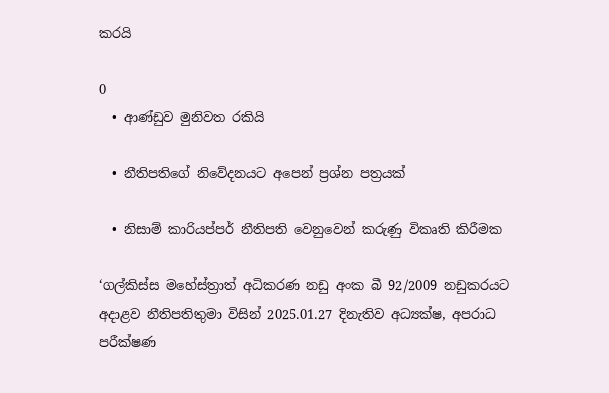කරයි

0
  • ආණ්ඩුව මුනිවත රකියි

  • නීතිපතිගේ නිවේදනයට අපෙන් ප්‍රශ්න පත්‍රයක්

  • නිසාම් කාරියප්පර් නීතිපති වෙනුවෙන් කරුණු විකෘති කිරීමක

‘ගල්කිස්ස මහේස්ත්‍රාත් අධිකරණ නඩු අංක බී 92/2009 නඩුකරයට අදාළව නීතිපතිතුමා විසින් 2025.01.27 දිනැතිව අධ්‍යක්ෂ, අපරාධ පරීක්ෂණ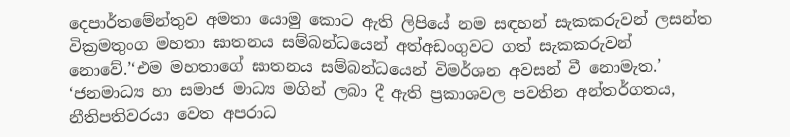දෙපාර්තමේන්තුව අමතා යොමු කොට ඇති ලිපියේ නම සඳහන් සැකකරුවන් ලසන්ත වික්‍රමතුංග මහතා ඝාතනය සම්බන්ධයෙන් අත්අඩංගුවට ගත් සැකකරුවන් නොවේ.’‘එම මහතාගේ ඝාතනය සම්බන්ධයෙන් විමර්ශන අවසන් වී නොමැත.’ ‘ජනමාධ්‍ය හා සමාජ මාධ්‍ය මගින් ලබා දී ඇති ප්‍රකාශවල පවතින අන්තර්ගතය, නීතිපතිවරයා වෙත අපරාධ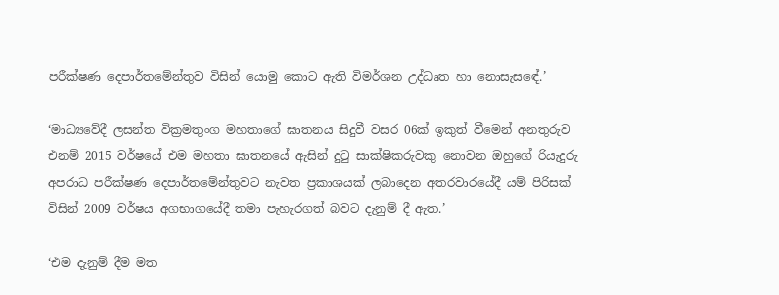පරීක්ෂණ දෙපාර්තමේන්තුව විසින් යොමු කොට ඇති විමර්ශන උද්ධෘත හා නොසැසඳේ.’

‘මාධ්‍යවේදී ලසන්ත වික්‍රමතුංග මහතාගේ ඝාතනය සිදුවී වසර 06ක් ඉකුත් වීමෙන් අනතුරුව එනම් 2015 වර්ෂයේ එම මහතා ඝාතනයේ ඇසින් දුටු සාක්ෂිකරුවකු නොවන ඔහුගේ රියැදුරු අපරාධ පරීක්ෂණ දෙපාර්තමේන්තුවට නැවත ප්‍රකාශයක් ලබාදෙන අතරවාරයේදී යම් පිරිසක් විසින් 2009 වර්ෂය අගභාගයේදී තමා පැහැරගත් බවට දැනුම් දී ඇත.’

‘එම දැනුම් දීම මත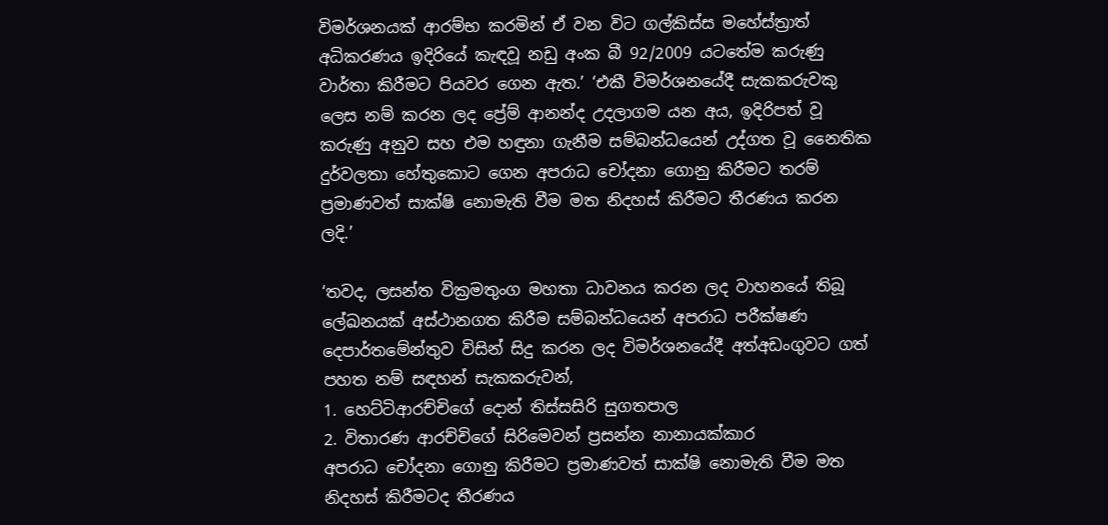විමර්ශනයක් ආරම්භ කරමින් ඒ වන විට ගල්කිස්ස මහේස්ත්‍රාත් අධිකරණය ඉදිරියේ කැඳවූ නඩු අංක බී 92/2009 යටතේම කරුණු වාර්තා කිරීමට පියවර ගෙන ඇත.’ ‘එකී විමර්ශනයේදී සැකකරුවකු ලෙස නම් කරන ලද ප්‍රේම් ආනන්ද උදලාගම යන අය, ඉදිරිපත් වූ කරුණු අනුව සහ එම හඳුනා ගැනීම සම්බන්ධයෙන් උද්ගත වූ නෛතික දුර්වලතා හේතුකොට ගෙන අපරාධ චෝදනා ගොනු කිරීමට තරම් ප්‍රමාණවත් සාක්ෂි නොමැති වීම මත නිදහස් කිරීමට තීරණය කරන ලදි.’

‘තවද, ලසන්ත වික්‍රමතුංග මහතා ධාවනය කරන ලද වාහනයේ තිබූ ලේඛනයක් අස්ථානගත කිරීම සම්බන්ධයෙන් අපරාධ පරීක්ෂණ දෙපාර්තමේන්තුව විසින් සිදු කරන ලද විමර්ශනයේදී අත්අඩංගුවට ගත් පහත නම් සඳහන් සැකකරුවන්,
1. හෙට්ටිආරච්චිගේ දොන් තිස්සසිරි සුගතපාල
2. විතාරණ ආරච්චිගේ සිරිමෙවන් ප්‍රසන්න නානායක්කාර
අපරාධ චෝදනා ගොනු කිරීමට ප්‍රමාණවත් සාක්ෂි නොමැති වීම මත නිදහස් කිරීමටද තීරණය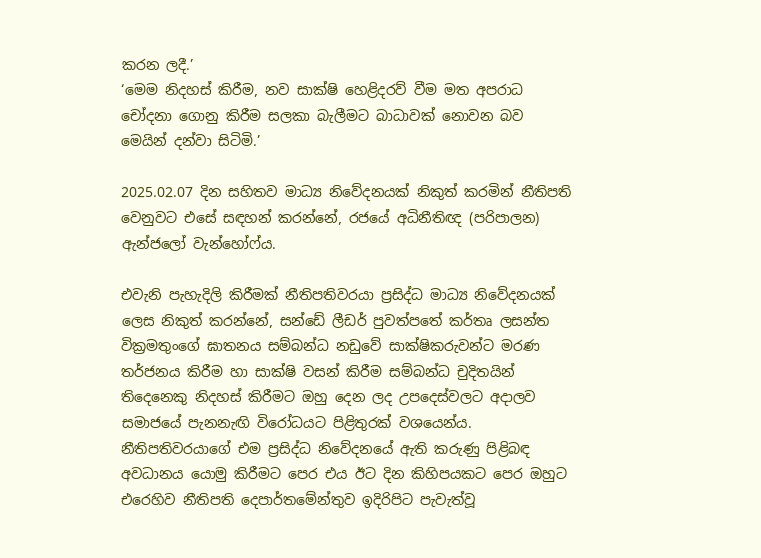කරන ලදී.’
‘මෙම නිදහස් කිරීම, නව සාක්ෂි හෙළිදරව් වීම මත අපරාධ චෝදනා ගොනු කිරීම සලකා බැලීමට බාධාවක් නොවන බව මෙයින් දන්වා සිටිමි.’

2025.02.07 දින සහිතව මාධ්‍ය නිවේදනයක් නිකුත් කරමින් නීතිපති වෙනුවට එසේ සඳහන් කරන්නේ, රජයේ අධිනීතිඥ (පරිපාලන) ඇන්ජලෝ වැන්හෝෆ්ය.

එවැනි පැහැදිලි කිරීමක් නීතිපතිවරයා ප්‍රසිද්ධ මාධ්‍ය නිවේදනයක් ලෙස නිකුත් කරන්නේ, සන්ඩේ ලීඩර් පුවත්පතේ කර්තෘ ලසන්ත වික්‍රමතුංගේ ඝාතනය සම්බන්ධ නඩුවේ සාක්ෂිකරුවන්ට මරණ තර්ජනය කිරීම හා සාක්ෂි වසන් කිරීම සම්බන්ධ චුදිතයින් තිදෙනෙකු නිදහස් කිරීමට ඔහු දෙන ලද උපදෙස්වලට අදාලව සමාජයේ පැනනැඟි විරෝධයට පිළිතුරක් වශයෙන්ය. නීතිපතිවරයාගේ එම ප්‍රසිද්ධ නිවේදනයේ ඇති කරුණු පිළිබඳ අවධානය යොමු කිරීමට පෙර එය ඊට දින කිහිපයකට පෙර ඔහුට එරෙහිව නීතිපති දෙපාර්තමේන්තුව ඉදිරිපිට පැවැත්වූ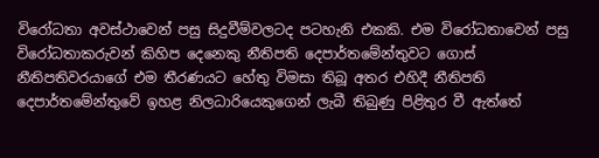විරෝධතා අවස්ථාවෙන් පසු සිදුවීම්වලටද පටහැනි එකකි. එම විරෝධතාවෙන් පසු විරෝධතාකරුවන් කිහිප දෙනෙකු නීතිපති දෙපාර්තමේන්තුවට ගොස් නීතිපතිවරයාගේ එම තීරණයට හේතු විමසා තිබූ අතර එහිදී නීතිපති දෙපාර්තමේන්තුවේ ඉහළ නිලධාරියෙකුගෙන් ලැබී තිබුණු පිළිතුර වී ඇත්තේ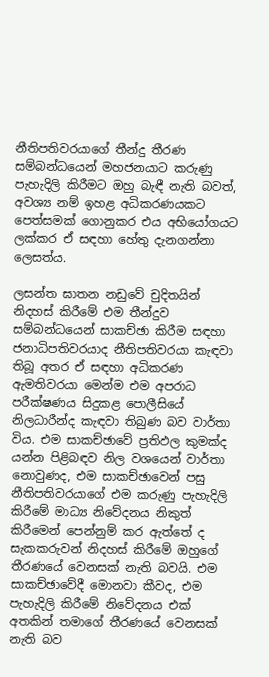නීතිපතිවරයාගේ තීන්දු තීරණ සම්බන්ධයෙන් මහජනයාට කරුණු පැහැදිලි කිරීමට ඔහු බැඳී නැති බවත්, අවශ්‍ය නම් ඉහළ අධිකරණයකට පෙත්සමක් ගොනුකර එය අභියෝගයට ලක්කර ඒ සඳහා හේතු දැනගන්නා ලෙසත්ය.

ලසන්ත ඝාතන නඩුවේ චුදිතයින් නිදහස් කිරීමේ එම තීන්දුව සම්බන්ධයෙන් සාකච්ඡා කිරීම සඳහා ජනාධිපතිවරයාද නීතිපතිවරයා කැඳවා තිබූ අතර ඒ සඳහා අධිකරණ ඇමතිවරයා මෙන්ම එම අපරාධ පරීක්ෂණය සිදුකළ පොලීසියේ නිලධාරීන්ද කැඳවා තිබුණ බව වාර්තා විය. එම සාකච්ඡාවේ ප්‍රතිඵල කුමක්ද යන්න පිළිබඳව නිල වශයෙන් වාර්තා නොවුණද, එම සාකච්ඡාවෙන් පසු නීතිපතිවරයාගේ එම කරුණු පැහැදිලි කිරීමේ මාධ්‍ය නිවේදනය නිකුත් කිරීමෙන් පෙන්නුම් කර ඇත්තේ ද සැකකරුවන් නිදහස් කිරීමේ ඔහුගේ තීරණයේ වෙනසක් නැති බවයි. එම සාකච්ඡාවේදී මොනවා කීවද, එම පැහැදිලි කිරීමේ නිවේදනය එක් අතකින් තමාගේ තීරණයේ වෙනසක් නැති බව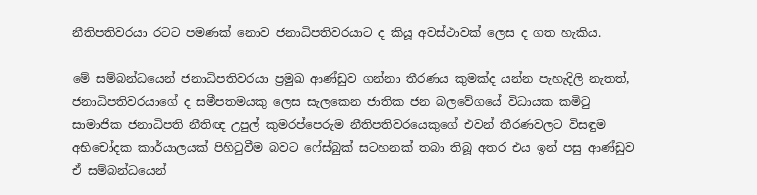නීතිපතිවරයා රටට පමණක් නොව ජනාධිපතිවරයාට ද කියූ අවස්ථාවක් ලෙස ද ගත හැකිය.

මේ සම්බන්ධයෙන් ජනාධිපතිවරයා ප්‍රමුඛ ආණ්ඩුව ගන්නා තීරණය කුමක්ද යන්න පැහැදිලි නැතත්, ජනාධිපතිවරයාගේ ද සමීපතමයකු ලෙස සැලකෙන ජාතික ජන බලවේගයේ විධායක කමිටු සාමාජික ජනාධිපති නීතිඥ උපුල් කුමරප්පෙරුම නීතිපතිවරයෙකුගේ එවන් තීරණවලට විසඳුම අභිචෝදක කාර්යාලයක් පිහිටුවීම බවට ෆේස්බුක් සටහනක් තබා තිබූ අතර එය ඉන් පසු ආණ්ඩුව ඒ සම්බන්ධයෙන්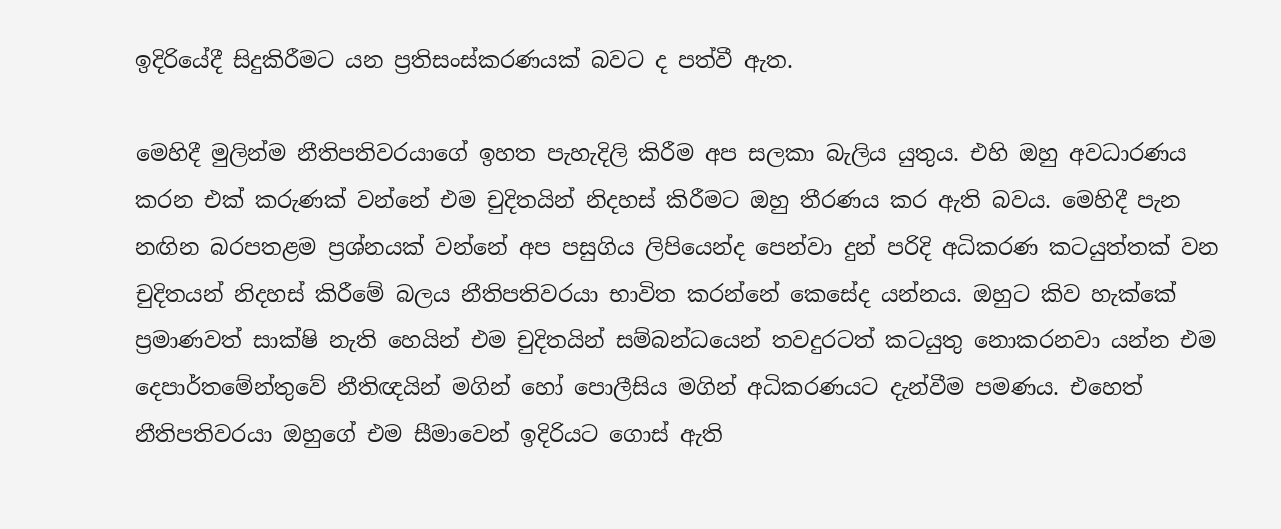ඉදිරියේදී සිදුකිරීමට යන ප්‍රතිසංස්කරණයක් බවට ද පත්වී ඇත.

මෙහිදී මුලින්ම නීතිපතිවරයාගේ ඉහත පැහැදිලි කිරීම අප සලකා බැලිය යුතුය. එහි ඔහු අවධාරණය කරන එක් කරුණක් වන්නේ එම චුදිතයින් නිදහස් කිරීමට ඔහු තීරණය කර ඇති බවය. මෙහිදී පැන නඟින බරපතළම ප්‍රශ්නයක් වන්නේ අප පසුගිය ලිපියෙන්ද පෙන්වා දුන් පරිදි අධිකරණ කටයුත්තක් වන චුදිතයන් නිදහස් කිරීමේ බලය නීතිපතිවරයා භාවිත කරන්නේ කෙසේද යන්නය. ඔහුට කිව හැක්කේ ප්‍රමාණවත් සාක්ෂි නැති හෙයින් එම චුදිතයින් සම්බන්ධයෙන් තවදුරටත් කටයුතු නොකරනවා යන්න එම දෙපාර්තමේන්තුවේ නීතිඥයින් මගින් හෝ පොලීසිය මගින් අධිකරණයට දැන්වීම පමණය. එහෙත් නීතිපතිවරයා ඔහුගේ එම සීමාවෙන් ඉදිරියට ගොස් ඇති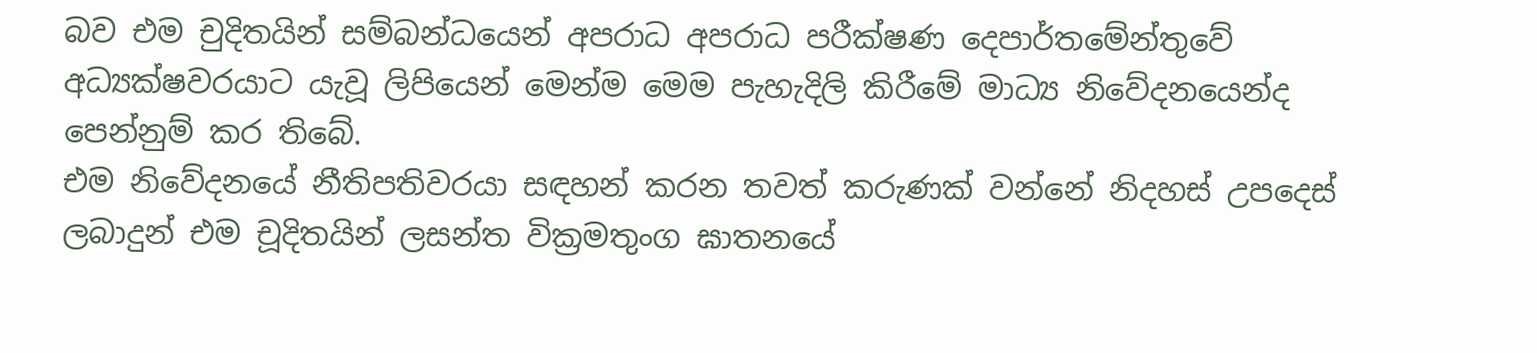බව එම චුදිතයින් සම්බන්ධයෙන් අපරාධ අපරාධ පරීක්ෂණ දෙපාර්තමේන්තුවේ අධ්‍යක්ෂවරයාට යැවූ ලිපියෙන් මෙන්ම මෙම පැහැදිලි කිරීමේ මාධ්‍ය නිවේදනයෙන්ද පෙන්නුම් කර තිබේ.
එම නිවේදනයේ නීතිපතිවරයා සඳහන් කරන තවත් කරුණක් වන්නේ නිදහස් උපදෙස් ලබාදුන් එම චූදිතයින් ලසන්ත වික්‍රමතුංග ඝාතනයේ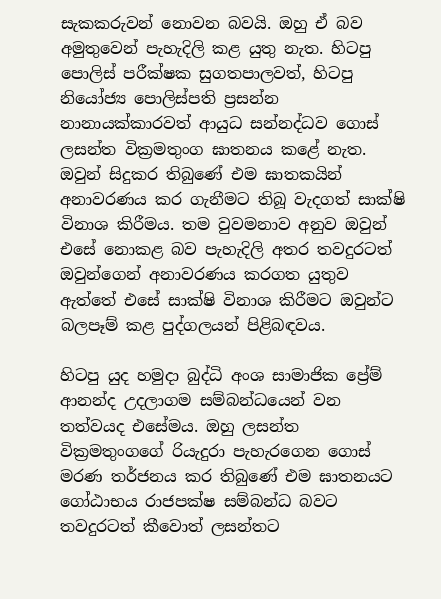සැකකරුවන් නොවන බවයි. ඔහු ඒ බව අමුතුවෙන් පැහැදිලි කළ යුතු නැත. හිටපු පොලිස් පරීක්ෂක සුගතපාලවත්, හිටපු නියෝජ්‍ය පොලිස්පති ප්‍රසන්න නානායක්කාරවත් ආයුධ සන්නද්ධව ගොස් ලසන්ත වික්‍රමතුංග ඝාතනය කළේ නැත. ඔවුන් සිදුකර තිබුණේ එම ඝාතකයින් අනාවරණය කර ගැනීමට තිබූ වැදගත් සාක්ෂි විනාශ කිරීමය. තම වුවමනාව අනුව ඔවුන් එසේ නොකළ බව පැහැදිලි අතර තවදුරටත් ඔවුන්ගෙන් අනාවරණය කරගත යුතුව ඇත්තේ එසේ සාක්ෂි විනාශ කිරීමට ඔවුන්ට බලපෑම් කළ පුද්ගලයන් පිළිබඳවය.

හිටපු යුද හමුදා බුද්ධි අංශ සාමාජික ප්‍රේම් ආනන්ද උදලාගම සම්බන්ධයෙන් වන තත්වයද එසේමය. ඔහු ලසන්ත වික්‍රමතුංගගේ රියැදුරා පැහැරගෙන ගොස් මරණ තර්ජනය කර තිබුණේ එම ඝාතනයට ගෝඨාභය රාජපක්ෂ සම්බන්ධ බවට තවදුරටත් කීවොත් ලසන්තට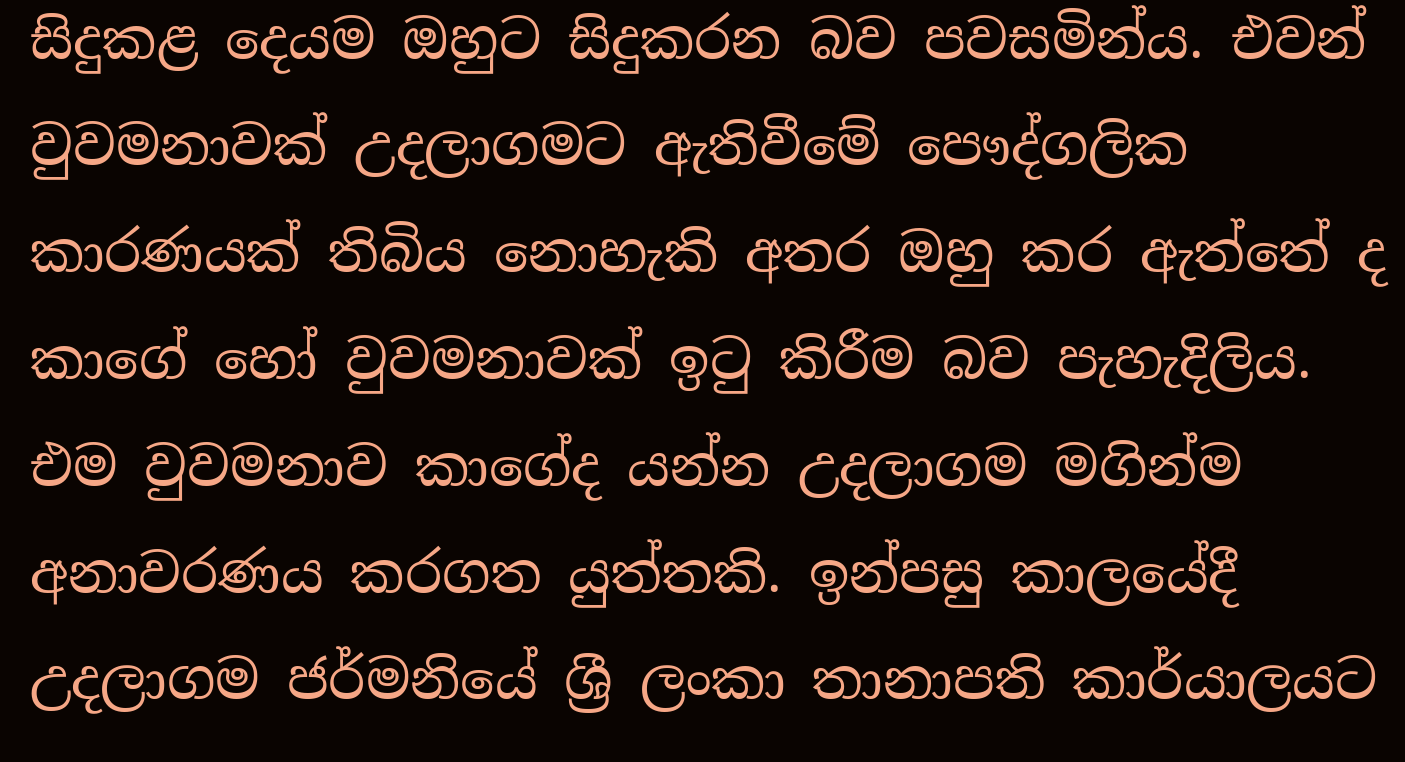සිදුකළ දෙයම ඔහුට සිදුකරන බව පවසමින්ය. එවන් වුවමනාවක් උදලාගමට ඇතිවීමේ පෞද්ගලික කාරණයක් තිබිය නොහැකි අතර ඔහු කර ඇත්තේ ද කාගේ හෝ වුවමනාවක් ඉටු කිරීම බව පැහැදිලිය. එම වුවමනාව කාගේද යන්න උදලාගම මගින්ම අනාවරණය කරගත යුත්තකි. ඉන්පසු කාලයේදී උදලාගම ජර්මනියේ ශ්‍රී ලංකා තානාපති කාර්යාලයට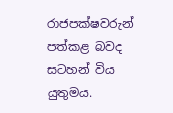රාජපක්ෂවරුන් පත්කළ බවද සටහන් විය යුතුමය.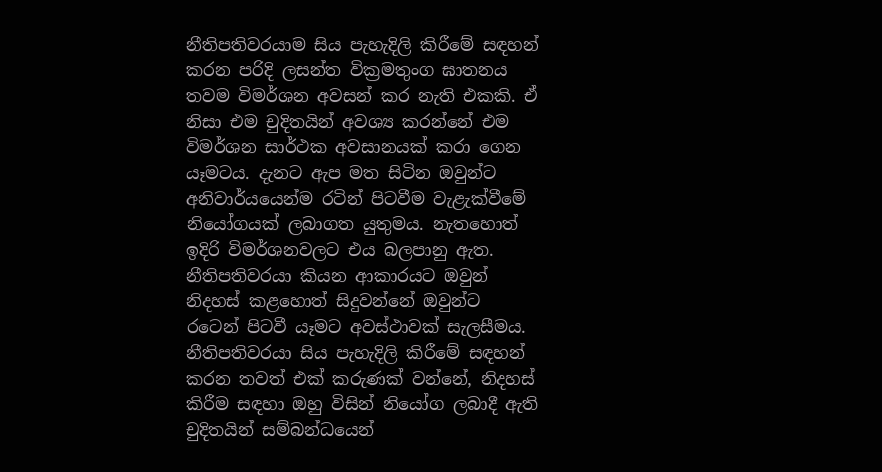නීතිපතිවරයාම සිය පැහැදිලි කිරීමේ සඳහන් කරන පරිදි ලසන්ත වික්‍රමතුංග ඝාතනය තවම විමර්ශන අවසන් කර නැති එකකි. ඒ නිසා එම චුදිතයින් අවශ්‍ය කරන්නේ එම විමර්ශන සාර්ථක අවසානයක් කරා ගෙන යෑමටය. දැනට ඇප මත සිටින ඔවුන්ට අනිවාර්යයෙන්ම රටින් පිටවීම වැළැක්වීමේ නියෝගයක් ලබාගත යුතුමය. නැතහොත් ඉදිරි විමර්ශනවලට එය බලපානු ඇත. නීතිපතිවරයා කියන ආකාරයට ඔවුන් නිදහස් කළහොත් සිදුවන්නේ ඔවුන්ට රටෙන් පිටවී යෑමට අවස්ථාවක් සැලසීමය.
නීතිපතිවරයා සිය පැහැදිලි කිරීමේ සඳහන් කරන තවත් එක් කරුණක් වන්නේ, නිදහස් කිරීම සඳහා ඔහු විසින් නියෝග ලබාදී ඇති චුදිතයින් සම්බන්ධයෙන්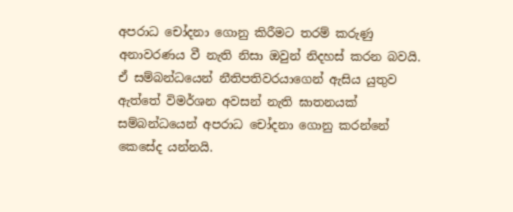අපරාධ චෝදනා ගොනු කිරීමට තරම් කරුණු අනාවරණය වී නැති නිසා ඔවුන් නිදහස් කරන බවයි. ඒ සම්බන්ධයෙන් නීතිපතිවරයාගෙන් ඇසිය යුතුව ඇත්තේ විමර්ශන අවසන් නැති ඝාතනයක් සම්බන්ධයෙන් අපරාධ චෝදනා ගොනු කරන්නේ කෙසේද යන්නයි.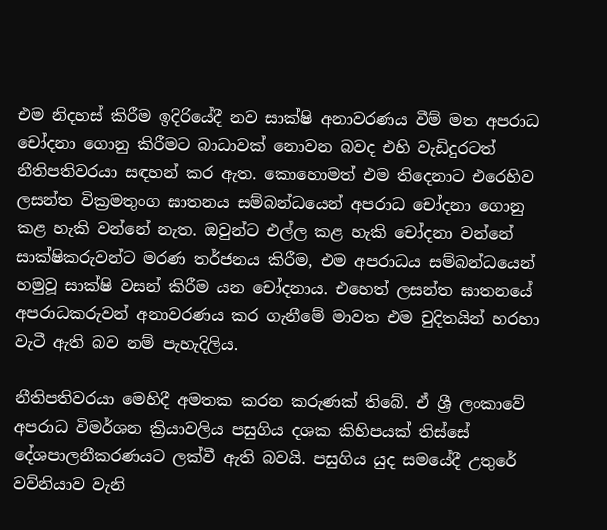එම නිදහස් කිරීම ඉදිරියේදී නව සාක්ෂි අනාවරණය වීම් මත අපරාධ චෝදනා ගොනු කිරීමට බාධාවක් නොවන බවද එහි වැඩිදුරටත් නීතිපතිවරයා සඳහන් කර ඇත. කොහොමත් එම තිදෙනාට එරෙහිව ලසන්ත වික්‍රමතුංග ඝාතනය සම්බන්ධයෙන් අපරාධ චෝදනා ගොනු කළ හැකි වන්නේ නැත. ඔවුන්ට එල්ල කළ හැකි චෝදනා වන්නේ සාක්ෂිකරුවන්ට මරණ තර්ජනය කිරීම, එම අපරාධය සම්බන්ධයෙන් හමුවූ සාක්ෂි වසන් කිරීම යන චෝදනාය. එහෙත් ලසන්ත ඝාතනයේ අපරාධකරුවන් අනාවරණය කර ගැනීමේ මාවත එම චුදිතයින් හරහා වැටී ඇති බව නම් පැහැදිලිය.

නීතිපතිවරයා මෙහිදී අමතක කරන කරුණක් තිබේ. ඒ ශ්‍රී ලංකාවේ අපරාධ විමර්ශන ක්‍රියාවලිය පසුගිය දශක කිහිපයක් තිස්සේ දේශපාලනීකරණයට ලක්වී ඇති බවයි. පසුගිය යුද සමයේදී උතුරේ වව්නියාව වැනි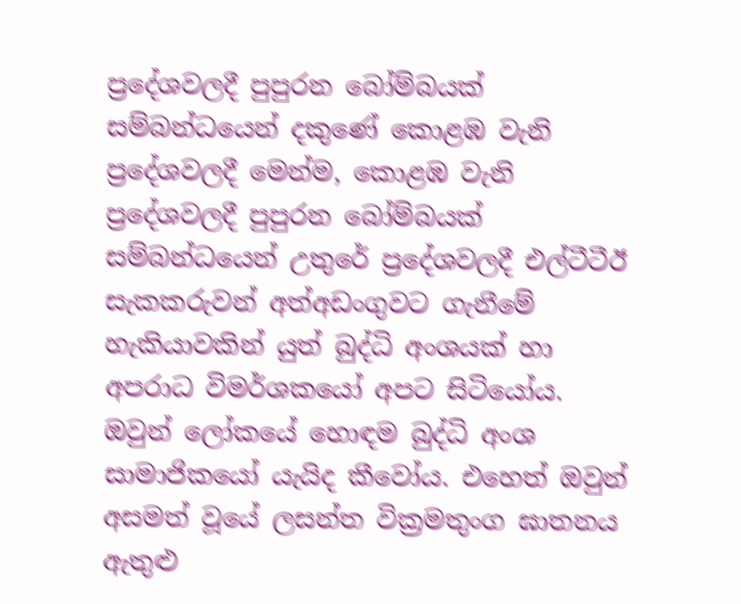ප්‍රදේශවලදී පුපුරන බෝම්බයක් සම්බන්ධයෙන් දකුණේ කොළඹ වැනි ප්‍රදේශවලදී මෙන්ම, කොළඹ වැනි ප්‍රදේශවලදී පුපුරන බෝම්බයක් සම්බන්ධයෙන් උතුරේ ප්‍රදේශවලදී එල්ටීටීඊ සැකකරුවන් අත්අඩංගුවට ගැනීමේ හැකියාවකින් යුත් බුද්ධි අංශයක් හා අපරාධ විමර්ශකයෝ අපට සිටියෝය. ඔවුන් ලෝකයේ හොඳම බුද්ධි අංශ සාමාජිකයෝ යැයිද කීවෝය. එහෙත් ඔවුන් අසමත් වූයේ ලසන්ත වික්‍රමතුංග ඝාතනය ඇතුළු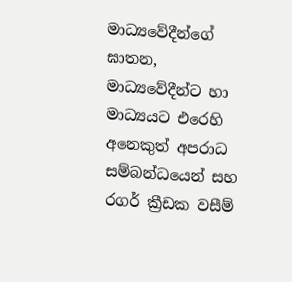මාධ්‍යවේදීන්ගේ ඝාතන, මාධ්‍යවේදීන්ට හා මාධ්‍යයට එරෙහි අනෙකුත් අපරාධ සම්බන්ධයෙන් සහ රගර් ක්‍රීඩක වසීම්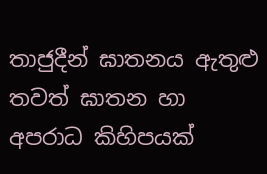තාජුදීන් ඝාතනය ඇතුළු තවත් ඝාතන හා අපරාධ කිහිපයක්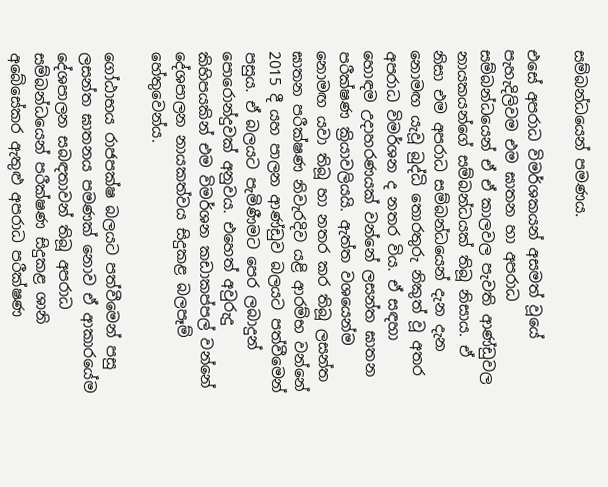සම්බන්ධයෙන් පමණය.

එසේ අපරාධ විමර්ශකයන් අසමත් වූයේ පැහැදිලිවම එම ඝාතන හා අපරාධ සම්බන්ධයෙන් ඒ ඒ කාලවල පැවති ආණ්ඩුවල නායකයන්ගේ සම්බන්ධයක් තිබූ නිසාය. ඒ නිසා එම අපරාධ සම්බන්ධයෙන් දැන දැන නොමඟ යැවූ බුද්ධි තොරතුරු නිකුත් වූ අතර අපරාධ විමර්ශන ද නතර විය. ඒ සඳහා හොඳම උදාහරණයක් වන්නේ ලසන්ත ඝාතන පරීක්ෂණ ක්‍රියාවලියයි. ඇත්ත වශයෙන්ම නොමඟ යවා තිබූ හා නතර කර තිබූ ලසන්ත ඝාතන පරීක්ෂණ නිවැරදිව යළි ආරම්භ වන්නේ 2015 දී යහ පාලන ආණ්ඩුව බලයට පත්වීමෙන් පසුය. ඒ බලයට පැමිණීමට පෙර ලබාදුන් පොරොන්දුවක් අනුවය. එහෙත් අවුරුදු කිහිපයකින් එම විමර්ශන කඩාකප්පල් වන්නේ දේශපාලන නායකත්වය සිදුකළ බලපෑම් හේතුවෙන්ය.

ගෝඨාභය රාජපක්ෂ බලයට පත්වීමෙන් පසු ලසන්ත ඝාතනය පමණක් නොව ඒ ආකාරයේම දේශපාලන සබඳතාවන් තිබූ අපරාධ සම්බන්ධයෙන් පරීක්ෂණ සිදුකළ ශානි අබේසේකර ඇතුළු අපරාධ පරීක්ෂණ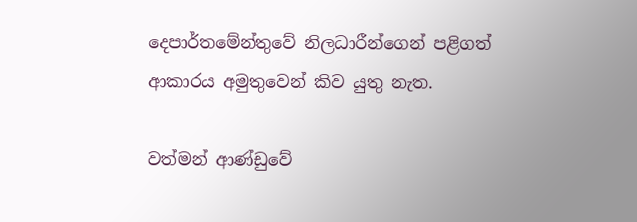දෙපාර්තමේන්තුවේ නිලධාරීන්ගෙන් පළිගත් ආකාරය අමුතුවෙන් කිව යුතු නැත.

වත්මන් ආණ්ඩුවේ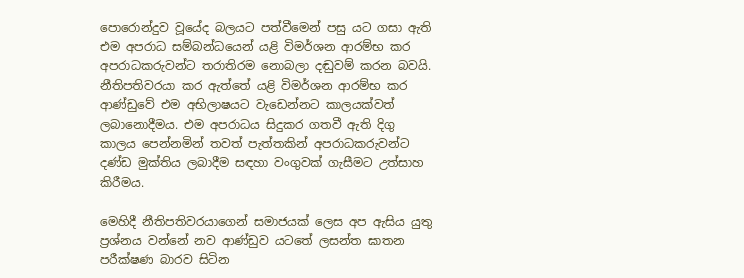පොරොන්දුව වූයේද බලයට පත්වීමෙන් පසු යට ගසා ඇති එම අපරාධ සම්බන්ධයෙන් යළි විමර්ශන ආරම්භ කර අපරාධකරුවන්ට තරාතිරම නොබලා දඬුවම් කරන බවයි. නීතිපතිවරයා කර ඇත්තේ යළි විමර්ශන ආරම්භ කර ආණ්ඩුවේ එම අභිලාෂයට වැඩෙන්නට කාලයක්වත් ලබානොදීමය. එම අපරාධය සිදුකර ගතවී ඇති දිගු කාලය පෙන්නමින් තවත් පැත්තකින් අපරාධකරුවන්ට දණ්ඩ මුක්තිය ලබාදීම සඳහා වංගුවක් ගැසීමට උත්සාහ කිරීමය.

මෙහිදී නීතිපතිවරයාගෙන් සමාජයක් ලෙස අප ඇසිය යුතු ප්‍රශ්නය වන්නේ නව ආණ්ඩුව යටතේ ලසන්ත ඝාතන පරීක්ෂණ බාරව සිටින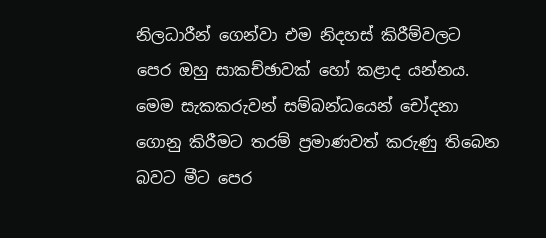නිලධාරීන් ගෙන්වා එම නිදහස් කිරීම්වලට පෙර ඔහු සාකච්ඡාවක් හෝ කළාද යන්නය. මෙම සැකකරුවන් සම්බන්ධයෙන් චෝදනා ගොනු කිරීමට තරම් ප්‍රමාණවත් කරුණු තිබෙන බවට මීට පෙර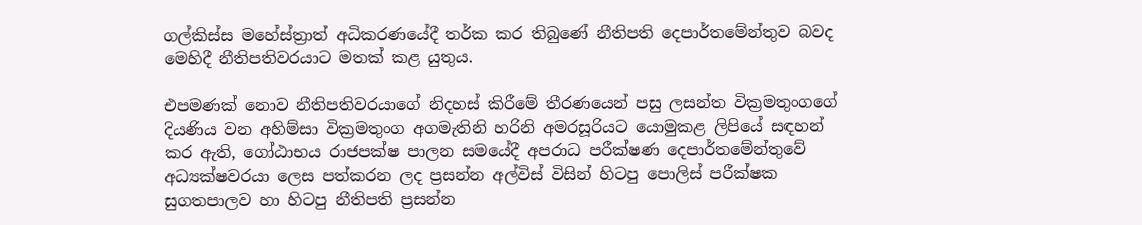ගල්කිස්ස මහේස්ත්‍රාත් අධිකරණයේදී තර්ක කර තිබුණේ නීතිපති දෙපාර්තමේන්තුව බවද මෙහිදී නීතිපතිවරයාට මතක් කළ යුතුය.

එපමණක් නොව නීතිපතිවරයාගේ නිදහස් කිරීමේ තීරණයෙන් පසු ලසන්ත වික්‍රමතුංගගේ දියණිය වන අහිම්සා වික්‍රමතුංග අගමැතිනි හරිනි අමරසූරියට යොමුකළ ලිපියේ සඳහන් කර ඇති, ගෝඨාභය රාජපක්ෂ පාලන සමයේදී අපරාධ පරීක්ෂණ දෙපාර්තමේන්තුවේ අධ්‍යක්ෂවරයා ලෙස පත්කරන ලද ප්‍රසන්න අල්විස් විසින් හිටපු පොලිස් පරීක්ෂක සුගතපාලව හා හිටපු නීතිපති ප්‍රසන්න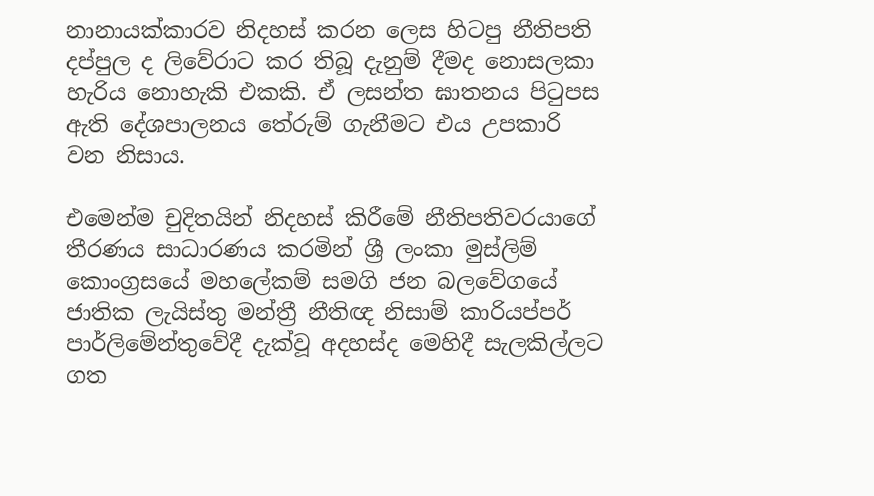නානායක්කාරව නිදහස් කරන ලෙස හිටපු නීතිපති දප්පුල ද ලිවේරාට කර තිබූ දැනුම් දීමද නොසලකා හැරිය නොහැකි එකකි. ඒ ලසන්ත ඝාතනය පිටුපස ඇති දේශපාලනය තේරුම් ගැනීමට එය උපකාරි වන නිසාය.

එමෙන්ම චුදිතයින් නිදහස් කිරීමේ නීතිපතිවරයාගේ තීරණය සාධාරණය කරමින් ශ්‍රී ලංකා මුස්ලිම් කොංග්‍රසයේ මහලේකම් සමගි ජන බලවේගයේ ජාතික ලැයිස්තු මන්ත්‍රී නීතිඥ නිසාම් කාරියප්පර් පාර්ලිමේන්තුවේදී දැක්වූ අදහස්ද මෙහිදී සැලකිල්ලට ගත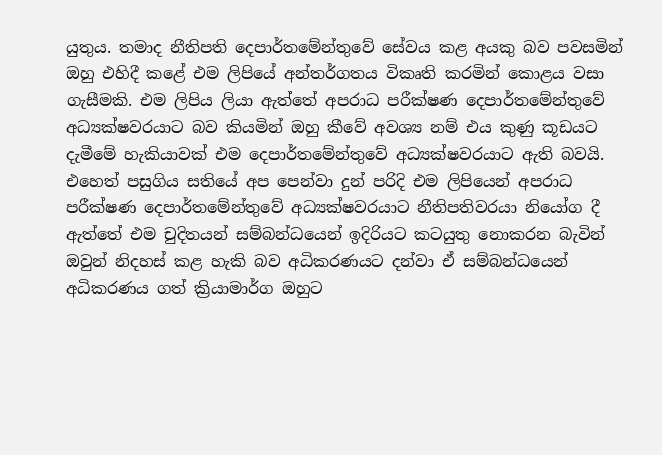යුතුය. තමාද නීතිපති දෙපාර්තමේන්තුවේ සේවය කළ අයකු බව පවසමින් ඔහු එහිදී කළේ එම ලිපියේ අන්තර්ගතය විකෘති කරමින් කොළය වසා ගැසීමකි. එම ලිපිය ලියා ඇත්තේ අපරාධ පරීක්ෂණ දෙපාර්තමේන්තුවේ අධ්‍යක්ෂවරයාට බව කියමින් ඔහු කීවේ අවශ්‍ය නම් එය කුණු කූඩයට දැමීමේ හැකියාවක් එම දෙපාර්තමේන්තුවේ අධ්‍යක්ෂවරයාට ඇති බවයි. එහෙත් පසුගිය සතියේ අප පෙන්වා දුන් පරිදි එම ලිපියෙන් අපරාධ පරීක්ෂණ දෙපාර්තමේන්තුවේ අධ්‍යක්ෂවරයාට නීතිපතිවරයා නියෝග දී ඇත්තේ එම චුදිතයන් සම්බන්ධයෙන් ඉදිරියට කටයුතු නොකරන බැවින් ඔවුන් නිදහස් කළ හැකි බව අධිකරණයට දන්වා ඒ සම්බන්ධයෙන් අධිකරණය ගත් ක්‍රියාමාර්ග ඔහුට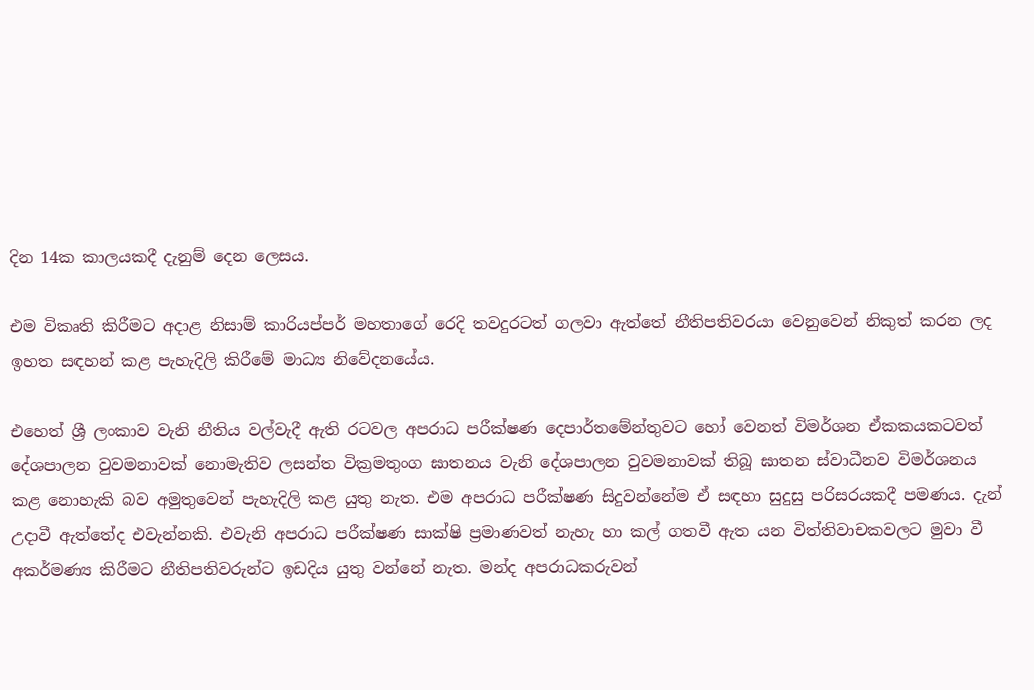දින 14ක කාලයකදී දැනුම් දෙන ලෙසය.

එම විකෘති කිරීමට අදාළ නිසාම් කාරියප්පර් මහතාගේ රෙදි තවදුරටත් ගලවා ඇත්තේ නීතිපතිවරයා වෙනුවෙන් නිකුත් කරන ලද ඉහත සඳහන් කළ පැහැදිලි කිරීමේ මාධ්‍ය නිවේදනයේය.

එහෙත් ශ්‍රී ලංකාව වැනි නීතිය වල්වැදී ඇති රටවල අපරාධ පරීක්ෂණ දෙපාර්තමේන්තුවට හෝ වෙනත් විමර්ශන ඒකකයකටවත් දේශපාලන වුවමනාවක් නොමැතිව ලසන්ත වික්‍රමතුංග ඝාතනය වැනි දේශපාලන වුවමනාවක් තිබූ ඝාතන ස්වාධීනව විමර්ශනය කළ නොහැකි බව අමුතුවෙන් පැහැදිලි කළ යුතු නැත. එම අපරාධ පරීක්ෂණ සිදුවන්නේම ඒ සඳහා සුදුසු පරිසරයකදී පමණය. දැන් උදාවී ඇත්තේද එවැන්නකි. එවැනි අපරාධ පරීක්ෂණ සාක්ෂි ප්‍රමාණවත් නැහැ හා කල් ගතවී ඇත යන විත්තිවාචකවලට මුවා වී අකර්මණ්‍ය කිරීමට නීතිපතිවරුන්ට ඉඩදිය යුතු වන්නේ නැත. මන්ද අපරාධකරුවන්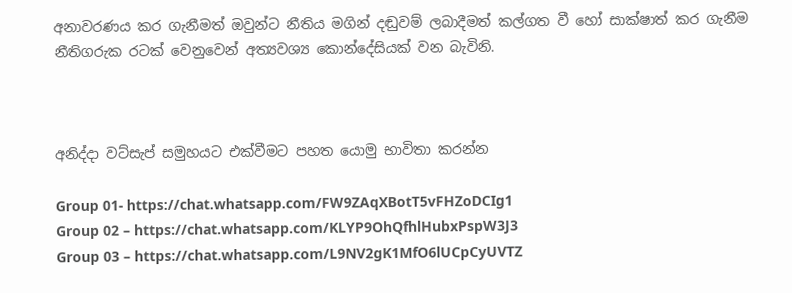අනාවරණය කර ගැනීමත් ඔවුන්ට නීතිය මගින් දඬුවම් ලබාදීමත් කල්ගත වී හෝ සාක්ෂාත් කර ගැනීම නීතිගරුක රටක් වෙනුවෙන් අත්‍යවශ්‍ය කොන්දේසියක් වන බැවිනි.



අනිද්දා වට්සැප් සමුහයට එක්වීමට පහත යොමු භාවිතා කරන්න

Group 01- https://chat.whatsapp.com/FW9ZAqXBotT5vFHZoDCIg1
Group 02 – https://chat.whatsapp.com/KLYP9OhQfhlHubxPspW3J3
Group 03 – https://chat.whatsapp.com/L9NV2gK1MfO6lUCpCyUVTZ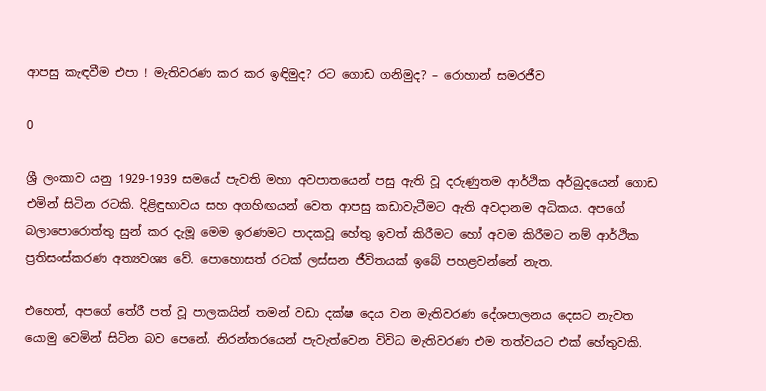ආපසු කැඳවීම එපා ! මැතිවරණ කර කර ඉඳිමුද? රට ගොඩ ගනිමුද? – රොහාන් සමරජීව

0

ශ්‍රී ලංකාව යනු 1929-1939 සමයේ පැවති මහා අවපාතයෙන් පසු ඇති වූ දරුණුතම ආර්ථික අර්බුදයෙන් ගොඩ එමින් සිටින රටකි. දිළිඳුභාවය සහ අගහිඟයන් වෙත ආපසු කඩාවැටීමට ඇති අවදානම අධිකය. අපගේ බලාපොරොත්තු සුන් කර දැමූ මෙම ඉරණමට පාදකවූ හේතු ඉවත් කිරීමට හෝ අවම කිරීමට නම් ආර්ථික ප්‍රතිසංස්කරණ අත්‍යවශ්‍ය වේ. පොහොසත් රටක් ලස්සන ජීවිතයක් ඉබේ පහළවන්නේ නැත.

එහෙත්, අපගේ තේරී පත් වූ පාලකයින් තමන් වඩා දක්ෂ දෙය වන මැතිවරණ දේශපාලනය දෙසට නැවත යොමු වෙමින් සිටින බව පෙනේ. නිරන්තරයෙන් පැවැත්වෙන විවිධ මැතිවරණ එම තත්වයට එක් හේතුවකි.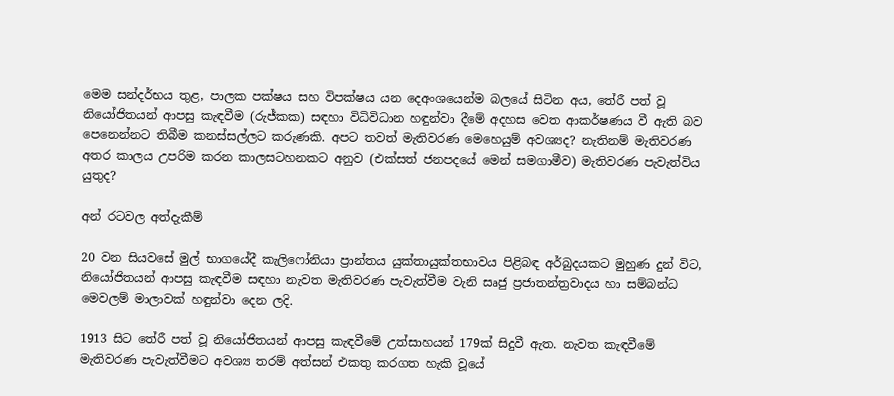මෙම සන්දර්භය තුළ, පාලක පක්ෂය සහ විපක්ෂය යන දෙඅංශයෙන්ම බලයේ සිටින අය, තේරී පත් වූ නියෝජිතයන් ආපසු කැඳවීම (රුජ්කක) සඳහා විධිවිධාන හඳුන්වා දීමේ අදහස වෙත ආකර්ෂණය වී ඇති බව පෙනෙන්නට තිබීම කනස්සල්ලට කරුණකි. අපට තවත් මැතිවරණ මෙහෙයුම් අවශ්‍යද? නැතිනම් මැතිවරණ අතර කාලය උපරිම කරන කාලසටහනකට අනුව (එක්සත් ජනපදයේ මෙන් සමගාමීව) මැතිවරණ පැවැත්විය යුතුද?

අන් රටවල අත්දැකීම්

20 වන සියවසේ මුල් භාගයේදී කැලිෆෝනියා ප්‍රාන්තය යුක්තායුක්තභාවය පිළිබඳ අර්බුදයකට මුහුණ දුන් විට, නියෝජිතයන් ආපසු කැඳවීම සඳහා නැවත මැතිවරණ පැවැත්වීම වැනි සෘජු ප්‍රජාතන්ත්‍රවාදය හා සම්බන්ධ මෙවලම් මාලාවක් හඳුන්වා දෙන ලදි.

1913 සිට තේරී පත් වූ නියෝජිතයන් ආපසු කැඳවීමේ උත්සාහයන් 179ක් සිදුවී ඇත. නැවත කැඳවීමේ මැතිවරණ පැවැත්වීමට අවශ්‍ය තරම් අත්සන් එකතු කරගත හැකි වූයේ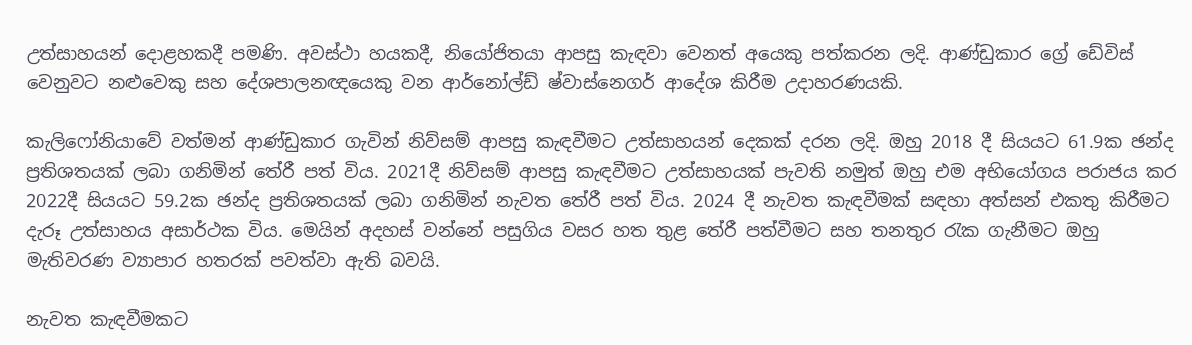උත්සාහයන් දොළහකදී පමණි. අවස්ථා හයකදී, නියෝජිතයා ආපසු කැඳවා වෙනත් අයෙකු පත්කරන ලදි. ආණ්ඩුකාර ග්‍රේ ඩේවිස් වෙනුවට නළුවෙකු සහ දේශපාලනඥයෙකු වන ආර්නෝල්ඩ් ෂ්වාස්නෙගර් ආදේශ කිරීම උදාහරණයකි.

කැලිෆෝනියාවේ වත්මන් ආණ්ඩුකාර ගැවින් නිව්සම් ආපසු කැඳවීමට උත්සාහයන් දෙකක් දරන ලදි. ඔහු 2018 දී සියයට 61.9ක ඡන්ද ප්‍රතිශතයක් ලබා ගනිමින් තේරී පත් විය. 2021දී නිව්සම් ආපසු කැඳවීමට උත්සාහයක් පැවති නමුත් ඔහු එම අභියෝගය පරාජය කර 2022දී සියයට 59.2ක ඡන්ද ප්‍රතිශතයක් ලබා ගනිමින් නැවත තේරී පත් විය. 2024 දී නැවත කැඳවීමක් සඳහා අත්සන් එකතු කිරීමට දැරූ උත්සාහය අසාර්ථක විය. මෙයින් අදහස් වන්නේ පසුගිය වසර හත තුළ තේරී පත්වීමට සහ තනතුර රැක ගැනීමට ඔහු මැතිවරණ ව්‍යාපාර හතරක් පවත්වා ඇති බවයි.

නැවත කැඳවීමකට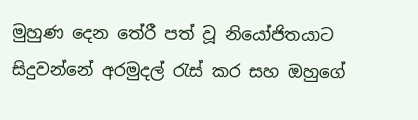මුහුණ දෙන තේරී පත් වූ නියෝජිතයාට සිදුවන්නේ අරමුදල් රැස් කර සහ ඔහුගේ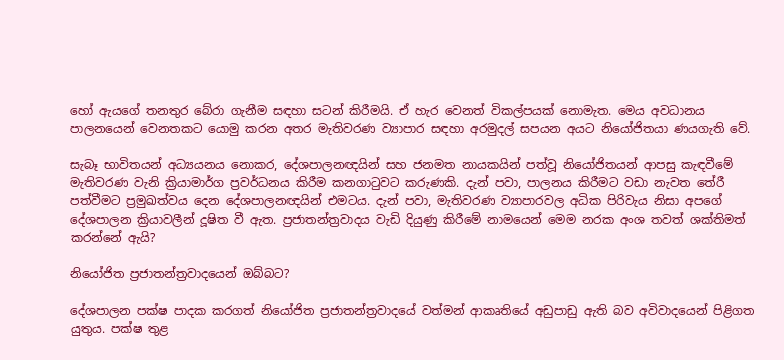හෝ ඇයගේ තනතුර බේරා ගැනීම සඳහා සටන් කිරීමයි. ඒ හැර වෙනත් විකල්පයක් නොමැත. මෙය අවධානය පාලනයෙන් වෙනතකට යොමු කරන අතර මැතිවරණ ව්‍යාපාර සඳහා අරමුදල් සපයන අයට නියෝජිතයා ණයගැති වේ.

සැබෑ භාවිතයන් අධ්‍යයනය නොකර, දේශපාලනඥයින් සහ ජනමත නායකයින් පත්වූ නියෝජිතයන් ආපසු කැඳවීමේ මැතිවරණ වැනි ක්‍රියාමාර්ග ප්‍රවර්ධනය කිරීම කනගාටුවට කරුණකි. දැන් පවා, පාලනය කිරීමට වඩා නැවත තේරී පත්වීමට ප්‍රමුඛත්වය දෙන දේශපාලනඥයින් එමටය. දැන් පවා, මැතිවරණ ව්‍යාපාරවල අධික පිරිවැය නිසා අපගේ දේශපාලන ක්‍රියාවලීන් දූෂිත වී ඇත. ප්‍රජාතන්ත්‍රවාදය වැඩි දියුණු කිරීමේ නාමයෙන් මෙම නරක අංශ තවත් ශක්තිමත් කරන්නේ ඇයි?

නියෝජිත ප්‍රජාතන්ත්‍රවාදයෙන් ඔබ්බට?

දේශපාලන පක්ෂ පාදක කරගත් නියෝජිත ප්‍රජාතන්ත්‍රවාදයේ වත්මන් ආකෘතියේ අඩුපාඩු ඇති බව අවිවාදයෙන් පිළිගත යුතුය. පක්ෂ තුළ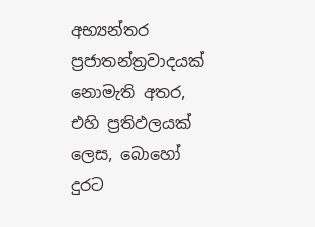අභ්‍යන්තර ප්‍රජාතන්ත්‍රවාදයක් නොමැති අතර, එහි ප්‍රතිඵලයක් ලෙස, බොහෝ දුරට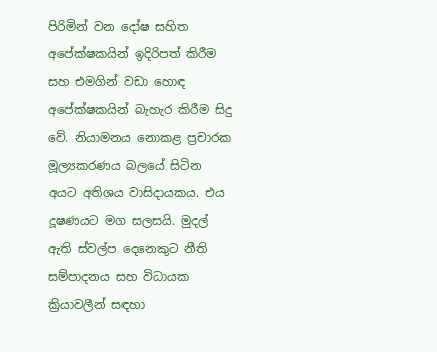පිරිමින් වන දෝෂ සහිත අපේක්ෂකයින් ඉදිරිපත් කිරීම සහ එමගින් වඩා හොඳ අපේක්ෂකයින් බැහැර කිරීම සිදු වේ. නියාමනය නොකළ ප්‍රචාරක මූල්‍යකරණය බලයේ සිටින අයට අතිශය වාසිදායකය. එය දූෂණයට මග සලසයි. මුදල් ඇති ස්වල්ප දෙනෙකුට නීති සම්පාදනය සහ විධායක ක්‍රියාවලීන් සඳහා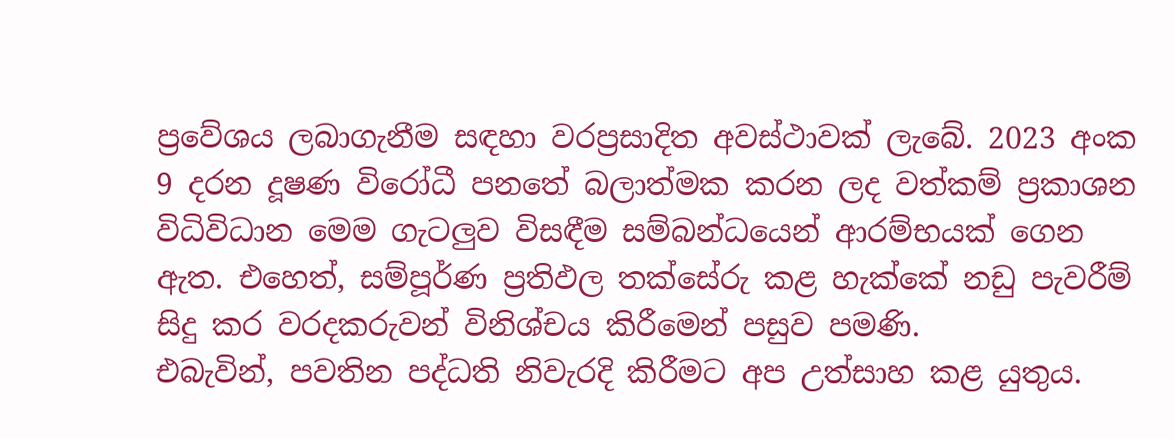ප්‍රවේශය ලබාගැනීම සඳහා වරප්‍රසාදිත අවස්ථාවක් ලැබේ. 2023 අංක 9 දරන දූෂණ විරෝධී පනතේ බලාත්මක කරන ලද වත්කම් ප්‍රකාශන විධිවිධාන මෙම ගැටලු‍ව විසඳීම සම්බන්ධයෙන් ආරම්භයක් ගෙන ඇත. එහෙත්, සම්පූර්ණ ප්‍රතිඵල තක්සේරු කළ හැක්කේ නඩු පැවරීම් සිදු කර වරදකරුවන් විනිශ්චය කිරීමෙන් පසුව පමණි.
එබැවින්, පවතින පද්ධති නිවැරදි කිරීමට අප උත්සාහ කළ යුතුය.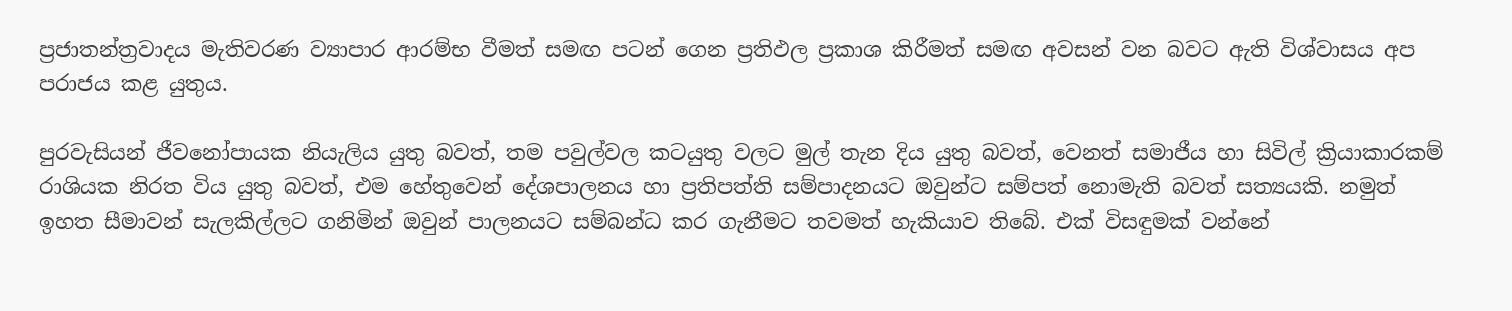ප්‍රජාතන්ත්‍රවාදය මැතිවරණ ව්‍යාපාර ආරම්භ වීමත් සමඟ පටන් ගෙන ප්‍රතිඵල ප්‍රකාශ කිරීමත් සමඟ අවසන් වන බවට ඇති විශ්වාසය අප පරාජය කළ යුතුය.

පුරවැසියන් ජීවනෝපායක නියැලිය යුතු බවත්, තම පවුල්වල කටයුතු වලට මුල් තැන දිය යුතු බවත්, වෙනත් සමාජීය හා සිවිල් ක්‍රියාකාරකම් රාශියක නිරත විය යුතු බවත්, එම හේතුවෙන් දේශපාලනය හා ප්‍රතිපත්ති සම්පාදනයට ඔවුන්ට සම්පත් නොමැති බවත් සත්‍යයකි. නමුත් ඉහත සීමාවන් සැලකිල්ලට ගනිමින් ඔවුන් පාලනයට සම්බන්ධ කර ගැනීමට තවමත් හැකියාව තිබේ. එක් විසඳුමක් වන්නේ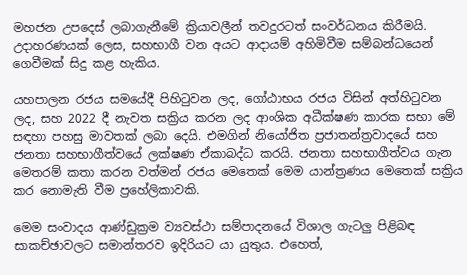මහජන උපදෙස් ලබාගැනීමේ ක්‍රියාවලීන් තවදුරටත් සංවර්ධනය කිරීමයි. උදාහරණයක් ලෙස, සහභාගී වන අයට ආදායම් අහිමිවීම සම්බන්ධයෙන් ගෙවීමක් සිදු කළ හැකිය.

යහපාලන රජය සමයේදී පිහිටුවන ලද, ගෝඨාභය රජය විසින් අත්හිටුවන ලද, සහ 2022 දී නැවත සක්‍රිය කරන ලද ආංශික අධීක්ෂණ කාරක සභා මේ සඳහා පහසු මාවතක් ලබා දෙයි. එමගින් නියෝජිත ප්‍රජාතන්ත්‍රවාදයේ සහ ජනතා සහභාගීත්වයේ ලක්ෂණ ඒකාබද්ධ කරයි. ජනතා සහභාගීත්වය ගැන මෙතරම් කතා කරන වත්මන් රජය මෙතෙක් මෙම යාන්ත්‍රණය මෙතෙක් සක්‍රිය කර නොමැති වීම ප්‍රහේලිකාවකි.

මෙම සංවාදය ආණ්ඩුක්‍රම ව්‍යවස්ථා සම්පාදනයේ විශාල ගැටලු‍ පිළිබඳ සාකච්ඡාවලට සමාන්තරව ඉදිරියට යා යුතුය. එහෙත්,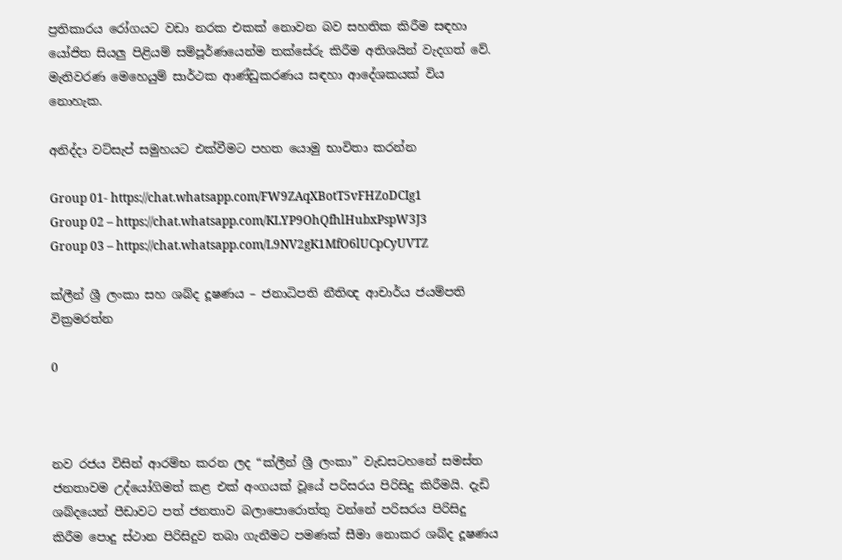ප්‍රතිකාරය රෝගයට වඩා නරක එකක් නොවන බව සහතික කිරීම සඳහා යෝජිත සියලු‍ පිළියම් සම්පූර්ණයෙන්ම තක්සේරු කිරීම අතිශයින් වැදගත් වේ. මැතිවරණ මෙහෙයුම් සාර්ථක ආණ්ඩුකරණය සඳහා ආදේශකයක් විය නොහැක.

අනිද්දා වට්සැප් සමුහයට එක්වීමට පහත යොමු භාවිතා කරන්න

Group 01- https://chat.whatsapp.com/FW9ZAqXBotT5vFHZoDCIg1
Group 02 – https://chat.whatsapp.com/KLYP9OhQfhlHubxPspW3J3
Group 03 – https://chat.whatsapp.com/L9NV2gK1MfO6lUCpCyUVTZ

ක්ලීන් ශ්‍රී ලංකා සහ ශබ්ද දූෂණය – ජනාධිපති නීතිඥ ආචාර්ය ජයම්පති වික්‍රමරත්න

0



නව රජය විසින් ආරම්භ කරන ලද “ක්ලීන් ශ්‍රී ලංකා” වැඩසටහනේ සමස්ත ජනතාවම උද්යෝගිමත් කළ එක් අංගයක් වූයේ පරිසරය පිරිසිදු කිරීමයි. දැඩි ශබ්දයෙන් පීඩාවට පත් ජනතාව බලාපොරොත්තු වන්නේ පරිසරය පිරිසිදු කිරීම පොදු ස්ථාන පිරිසිදුව තබා ගැනීමට පමණක් සීමා නොකර ශබ්ද දූෂණය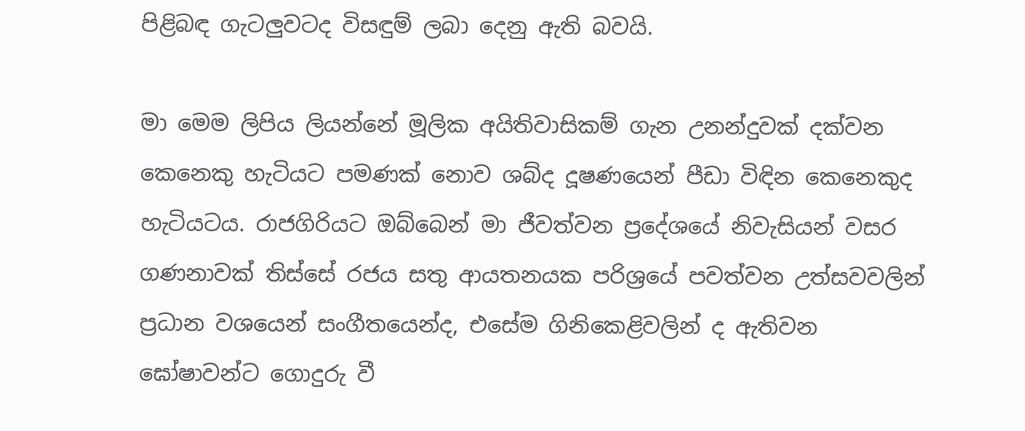පිළිබඳ ගැටලුවටද විසඳුම් ලබා දෙනු ඇති බවයි.

මා මෙම ලිපිය ලියන්නේ මූලික අයිතිවාසිකම් ගැන උනන්දුවක් දක්වන කෙනෙකු හැටියට පමණක් නොව ශබ්ද දූෂණයෙන් පීඩා විඳින කෙනෙකුද හැටියටය. රාජගිරියට ඔබ්බෙන් මා ජීවත්වන ප්‍රදේශයේ නිවැසියන් වසර ගණනාවක් තිස්සේ රජය සතු ආයතනයක පරිශ්‍රයේ පවත්වන උත්සවවලින් ප්‍රධාන වශයෙන් සංගීතයෙන්ද, එසේම ගිනිකෙළිවලින් ද ඇතිවන ඝෝෂාවන්ට ගොදුරු වී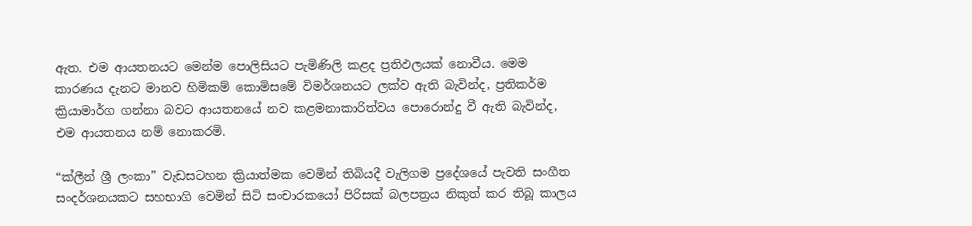ඇත. එම ආයතනයට මෙන්ම පොලිසියට පැමිණිලි කළද ප්‍රතිඵලයක් නොවීය. මෙම කාරණය දැනට මානව හිමිකම් කොමිසමේ විමර්ශනයට ලක්ව ඇති බැවින්ද, ප්‍රතිකර්ම ක්‍රියාමාර්ග ගන්නා බවට ආයතනයේ නව කළමනාකාරිත්වය පොරොන්දු වී ඇති බැවින්ද, එම ආයතනය නම් නොකරමි.

“ක්ලීන් ශ්‍රී ලංකා” වැඩසටහන ක්‍රියාත්මක වෙමින් තිබියදී වැලිගම ප්‍රදේශයේ පැවති සංගීත සංදර්ශනයකට සහභාගි වෙමින් සිටි සංචාරකයෝ පිරිසක් බලපත්‍රය නිකුත් කර තිබූ කාලය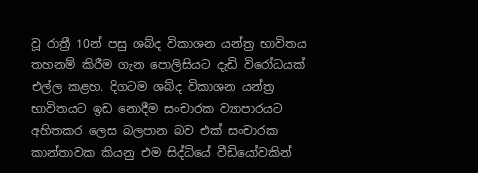වූ රාත්‍රී 10න් පසු ශබ්ද විකාශන යන්ත්‍ර භාවිතය තහනම් කිරීම ගැන පොලිසියට දැඩි විරෝධයක් එල්ල කළහ. දිගටම ශබ්ද විකාශන යන්ත්‍ර භාවිතයට ඉඩ නොදීම සංචාරක ව්‍යාපාරයට අහිතකර ලෙස බලපාන බව එක් සංචාරක කාන්තාවක කියනු එම සිද්ධියේ වීඩියෝවකින්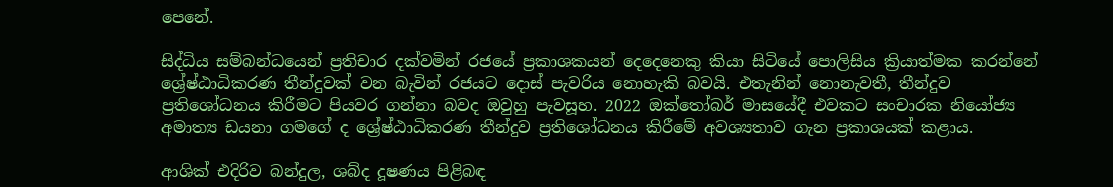පෙනේ.

සිද්ධිය සම්බන්ධයෙන් ප්‍රතිචාර දක්වමින් රජයේ ප්‍රකාශකයන් දෙදෙනෙකු කියා සිටියේ පොලිසිය ක්‍රියාත්මක කරන්නේ ශ්‍රේෂ්ඨාධිකරණ තීන්දුවක් වන බැවින් රජයට දොස් පැවරිය නොහැකි බවයි. එතැනින් නොනැවතී, තීන්දුව ප්‍රතිශෝධනය කිරීමට පියවර ගන්නා බවද ඔවුහු පැවසූහ. 2022 ඔක්තෝබර් මාසයේදී එවකට සංචාරක නියෝජ්‍ය අමාත්‍ය ඩයනා ගමගේ ද ශ්‍රේෂ්ඨාධිකරණ තීන්දුව ප්‍රතිශෝධනය කිරීමේ අවශ්‍යතාව ගැන ප්‍රකාශයක් කළාය.

ආශික් එදිරිව බන්දුල, ශබ්ද දූෂණය පිළිබඳ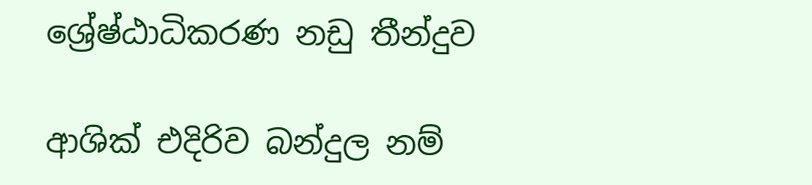ශ්‍රේෂ්ඨාධිකරණ නඩු තීන්දුව

ආශික් එදිරිව බන්දුල නම්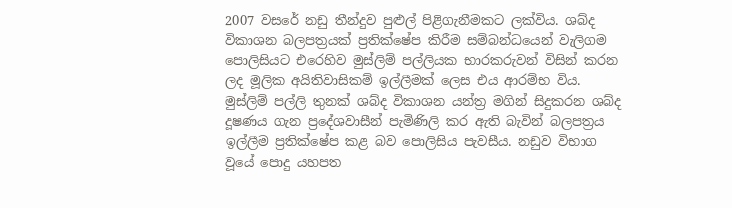2007 වසරේ නඩු තීන්දුව පුළුල් පිළිගැනීමකට ලක්විය. ශබ්ද විකාශන බලපත්‍රයක් ප්‍රතික්ෂේප කිරීම සම්බන්ධයෙන් වැලිගම පොලිසියට එරෙහිව මුස්ලිම් පල්ලියක භාරකරුවන් විසින් කරන ලද මූලික අයිතිවාසිකම් ඉල්ලීමක් ලෙස එය ආරම්භ විය. මුස්ලිම් පල්ලි තුනක් ශබ්ද විකාශන යන්ත්‍ර මගින් සිදුකරන ශබ්ද දූෂණය ගැන ප්‍රදේශවාසීන් පැමිණිලි කර ඇති බැවින් බලපත්‍රය ඉල්ලීම ප්‍රතික්ෂේප කළ බව පොලිසිය පැවසීය. නඩුව විභාග වූයේ පොදු යහපත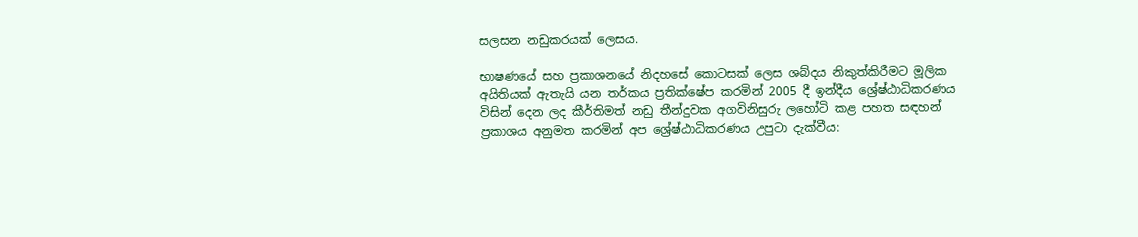සලසන නඩුකරයක් ලෙසය.

භාෂණයේ සහ ප්‍රකාශනයේ නිදහසේ කොටසක් ලෙස ශබ්දය නිකුත්කිරීමට මූලික අයිතියක් ඇතැයි යන තර්කය ප්‍රතික්ෂේප කරමින් 2005 දී ඉන්දීය ශ්‍රේෂ්ඨාධිකරණය විසින් දෙන ලද කීර්තිමත් නඩු තීන්දුවක අගවිනිසුරු ලහෝටි කළ පහත සඳහන් ප්‍රකාශය අනුමත කරමින් අප ශ්‍රේෂ්ඨාධිකරණය උපුටා දැක්වීය: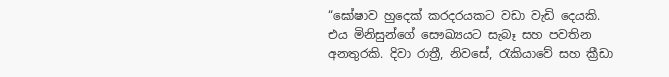“ඝෝෂාව හුදෙක් කරදරයකට වඩා වැඩි දෙයකි. එය මිනිසුන්ගේ සෞඛ්‍යයට සැබෑ සහ පවතින අනතුරකි. දිවා රාත්‍රී, නිවසේ, රැකියාවේ සහ ක්‍රීඩා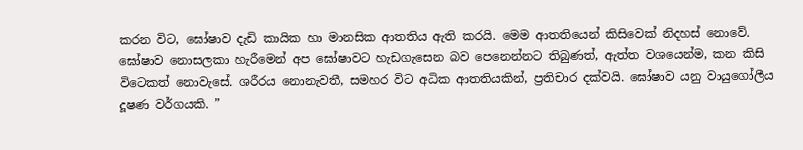කරන විට, ඝෝෂාව දැඩි කායික හා මානසික ආතතිය ඇති කරයි. මෙම ආතතියෙන් කිසිවෙක් නිදහස් නොවේ. ඝෝෂාව නොසලකා හැරීමෙන් අප ඝෝෂාවට හැඩගැසෙන බව පෙනෙන්නට තිබුණත්, ඇත්ත වශයෙන්ම, කන කිසි විටෙකත් නොවැසේ. ශරීරය නොනැවතී, සමහර විට අධික ආතතියකින්, ප්‍රතිචාර දක්වයි. ඝෝෂාව යනු වායුගෝලීය දූෂණ වර්ගයකි. ”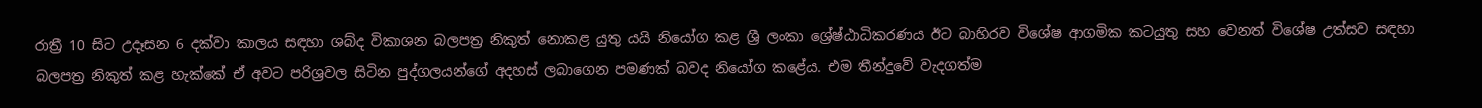රාත්‍රී 10 සිට උදෑසන 6 දක්වා කාලය සඳහා ශබ්ද විකාශන බලපත්‍ර නිකුත් නොකළ යුතු යයි නියෝග කළ ශ්‍රී ලංකා ශ්‍රේෂ්ඨාධිකරණය ඊට බාහිරව විශේෂ ආගමික කටයුතු සහ වෙනත් විශේෂ උත්සව සඳහා බලපත්‍ර නිකුත් කළ හැක්කේ ඒ අවට පරිශ්‍රවල සිටින පුද්ගලයන්ගේ අදහස් ලබාගෙන පමණක් බවද නියෝග කළේය. එම තීන්දුවේ වැදගත්ම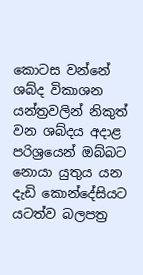කොටස වන්නේ ශබ්ද විකාශන යන්ත්‍රවලින් නිකුත් වන ශබ්දය අදාළ පරිශ්‍රයෙන් ඔබ්බට නොයා යුතුය යන දැඩි කොන්දේසියට යටත්ව බලපත්‍ර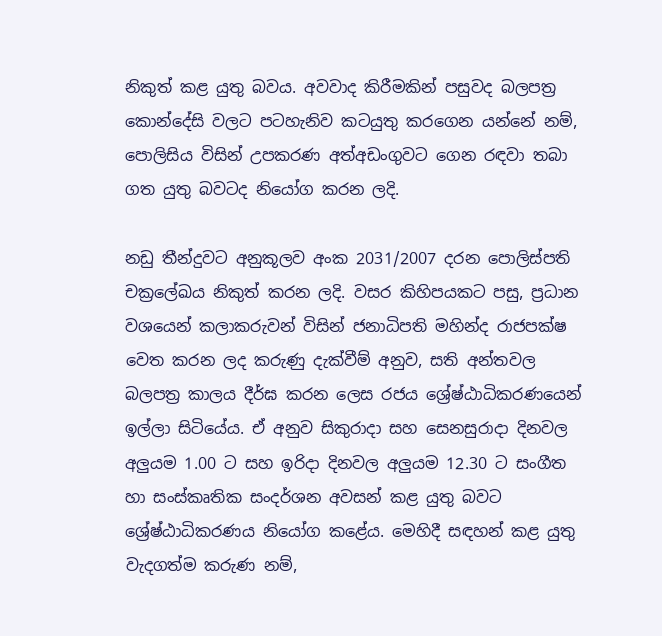නිකුත් කළ යුතු බවය. අවවාද කිරීමකින් පසුවද බලපත්‍ර කොන්දේසි වලට පටහැනිව කටයුතු කරගෙන යන්නේ නම්, පොලිසිය විසින් උපකරණ අත්අඩංගුවට ගෙන රඳවා තබා ගත යුතු බවටද නියෝග කරන ලදි.

නඩු තීන්දුවට අනුකූලව අංක 2031/2007 දරන පොලිස්පති චක්‍රලේඛය නිකුත් කරන ලදි. වසර කිහිපයකට පසු, ප්‍රධාන වශයෙන් කලාකරුවන් විසින් ජනාධිපති මහින්ද රාජපක්ෂ වෙත කරන ලද කරුණු දැක්වීම් අනුව, සති අන්තවල බලපත්‍ර කාලය දීර්ඝ කරන ලෙස රජය ශ්‍රේෂ්ඨාධිකරණයෙන් ඉල්ලා සිටියේය. ඒ අනුව සිකුරාදා සහ සෙනසුරාදා දිනවල අලුයම 1.00 ට සහ ඉරිදා දිනවල අලුයම 12.30 ට සංගීත හා සංස්කෘතික සංදර්ශන අවසන් කළ යුතු බවට ශ්‍රේෂ්ඨාධිකරණය නියෝග කළේය. මෙහිදී සඳහන් කළ යුතු වැදගත්ම කරුණ නම්,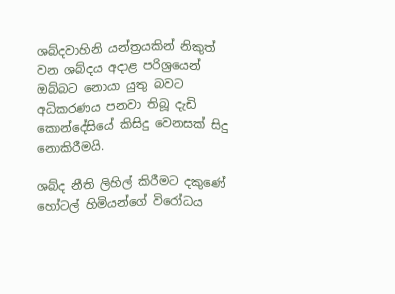ශබ්දවාහිනි යන්ත්‍රයකින් නිකුත් වන ශබ්දය අදාළ පරිශ්‍රයෙන් ඔබ්බට නොයා යුතු බවට අධිකරණය පනවා තිබූ දැඩි කොන්දේසියේ කිසිදු වෙනසක් සිදු නොකිරීමයි.

ශබ්ද නීති ලිහිල් කිරීමට දකුණේ හෝටල් හිමියන්ගේ විරෝධය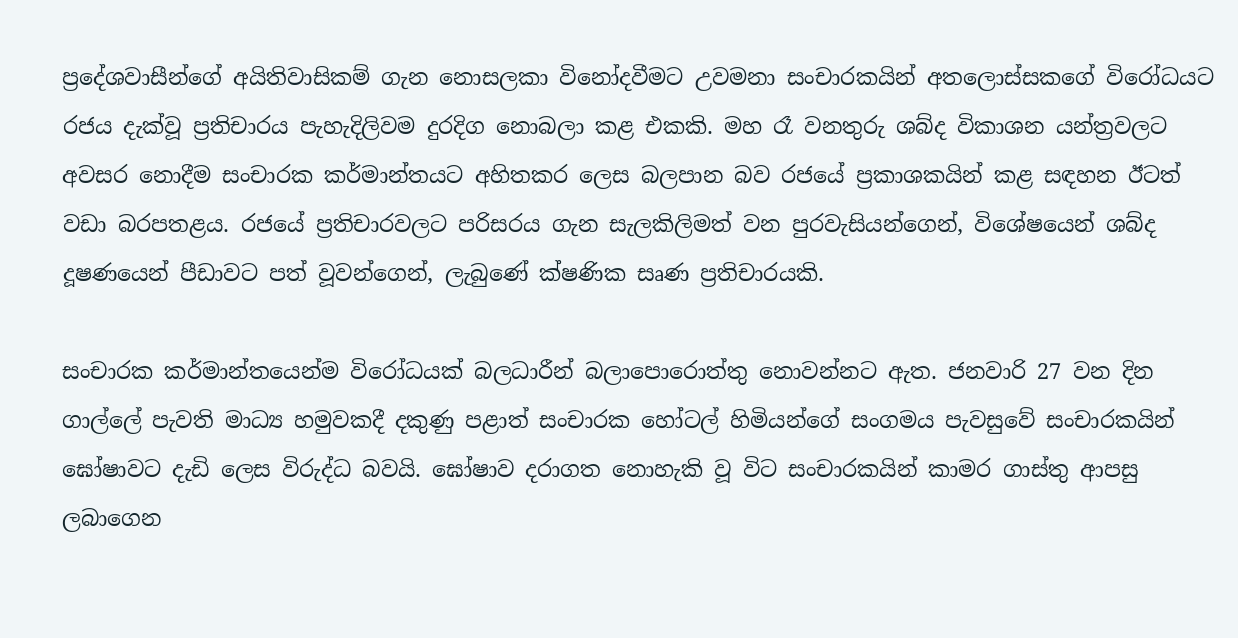ප්‍රදේශවාසීන්ගේ අයිතිවාසිකම් ගැන නොසලකා විනෝදවීමට උවමනා සංචාරකයින් අතලොස්සකගේ විරෝධයට රජය දැක්වූ ප්‍රතිචාරය පැහැදිලිවම දුරදිග නොබලා කළ එකකි. මහ රෑ වනතුරු ශබ්ද විකාශන යන්ත්‍රවලට අවසර නොදීම සංචාරක කර්මාන්තයට අහිතකර ලෙස බලපාන බව රජයේ ප්‍රකාශකයින් කළ සඳහන ඊටත් වඩා බරපතළය. රජයේ ප්‍රතිචාරවලට පරිසරය ගැන සැලකිලිමත් වන පුරවැසියන්ගෙන්, විශේෂයෙන් ශබ්ද දූෂණයෙන් පීඩාවට පත් වූවන්ගෙන්, ලැබුණේ ක්ෂණික සෘණ ප්‍රතිචාරයකි.

සංචාරක කර්මාන්තයෙන්ම විරෝධයක් බලධාරීන් බලාපොරොත්තු නොවන්නට ඇත. ජනවාරි 27 වන දින ගාල්ලේ පැවති මාධ්‍ය හමුවකදී දකුණු පළාත් සංචාරක හෝටල් හිමියන්ගේ සංගමය පැවසුවේ සංචාරකයින් ඝෝෂාවට දැඩි ලෙස විරුද්ධ බවයි. ඝෝෂාව දරාගත නොහැකි වූ විට සංචාරකයින් කාමර ගාස්තු ආපසු ලබාගෙන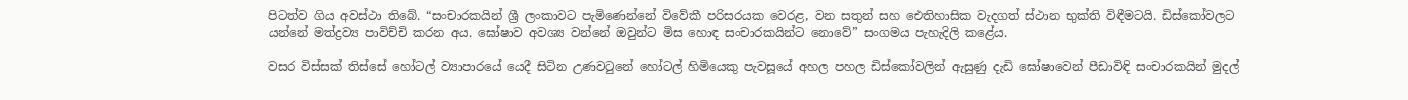පිටත්ව ගිය අවස්ථා තිබේ. “සංචාරකයින් ශ්‍රී ලංකාවට පැමිණෙන්නේ විවේකී පරිසරයක වෙරළ, වන සතුන් සහ ඓතිහාසික වැදගත් ස්ථාන භුක්ති විඳීමටයි. ඩිස්කෝවලට යන්නේ මත්ද්‍රව්‍ය පාවිච්චි කරන අය. ඝෝෂාව අවශ්‍ය වන්නේ ඔවුන්ට මිස හොඳ සංචාරකයින්ට නොවේ” සංගමය පැහැදිලි කළේය.

වසර විස්සක් තිස්සේ හෝටල් ව්‍යාපාරයේ යෙදී සිටින උණවටුනේ හෝටල් හිමියෙකු පැවසූයේ අහල පහල ඩිස්කෝවලින් ඇසුණු දැඩි ඝෝෂාවෙන් පීඩාවිඳි සංචාරකයින් මුදල්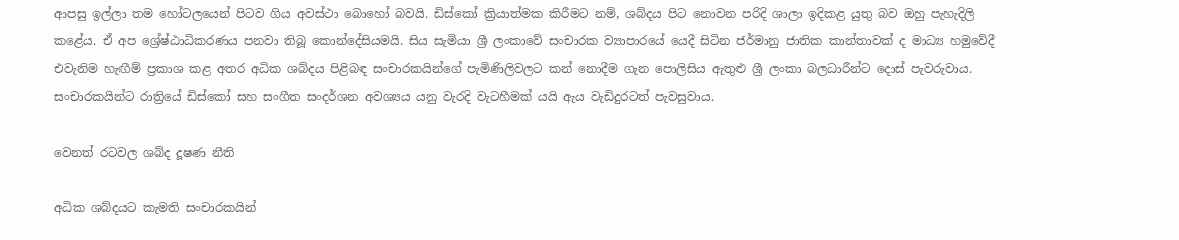ආපසු ඉල්ලා තම හෝටලයෙන් පිටව ගිය අවස්ථා බොහෝ බවයි. ඩිස්කෝ ක්‍රියාත්මක කිරීමට නම්, ශබ්දය පිට නොවන පරිදි ශාලා ඉදිකළ යුතු බව ඔහු පැහැදිලි කළේය. ඒ අප ශ්‍රේෂ්ඨාධිකරණය පනවා තිබූ කොන්දේසියමයි. සිය සැමියා ශ්‍රී ලංකාවේ සංචාරක ව්‍යාපාරයේ යෙදී සිටින ජර්මානු ජාතික කාන්තාවක් ද මාධ්‍ය හමුවේදී එවැනිම හැඟීම් ප්‍රකාශ කළ අතර අධික ශබ්දය පිළිබඳ සංචාරකයින්ගේ පැමිණිලිවලට කන් නොදීම ගැන පොලිසිය ඇතුළු ශ්‍රී ලංකා බලධාරීන්ට දොස් පැවරුවාය. සංචාරකයින්ට රාත්‍රියේ ඩිස්කෝ සහ සංගීත සංදර්ශන අවශ්‍යය යනු වැරදි වැටහීමක් යයි ඇය වැඩිදුරටත් පැවසුවාය.

වෙනත් රටවල ශබ්ද දූෂණ නීති

අධික ශබ්දයට කැමති සංචාරකයින්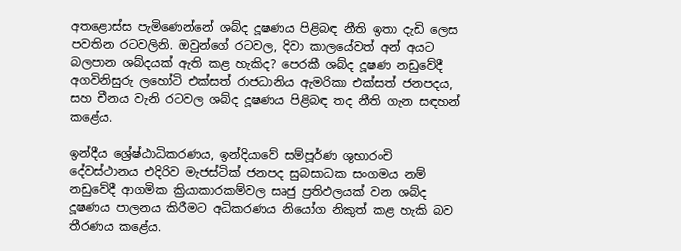අතළොස්ස පැමිණෙන්නේ ශබ්ද දූෂණය පිළිබඳ නීති ඉතා දැඩි ලෙස පවතින රටවලිනි. ඔවුන්ගේ රටවල, දිවා කාලයේවත් අන් අයට බලපාන ශබ්දයක් ඇති කළ හැකිද? පෙරකී ශබ්ද දූෂණ නඩුවේදී අගවිනිසුරු ලහෝටි එක්සත් රාජධානිය ඇමරිකා එක්සත් ජනපදය, සහ චීනය වැනි රටවල ශබ්ද දූෂණය පිළිබඳ තද නීති ගැන සඳහන් කළේය.

ඉන්දීය ශ්‍රේෂ්ඨාධිකරණය, ඉන්දියාවේ සම්පූර්ණ ශුභාරංචි දේවස්ථානය එදිරිව මැජස්ටික් ජනපද සුබසාධක සංගමය නම් නඩුවේදී ආගමික ක්‍රියාකාරකම්වල සෘජු ප්‍රතිඵලයක් වන ශබ්ද දූෂණය පාලනය කිරීමට අධිකරණය නියෝග නිකුත් කළ හැකි බව තීරණය කළේය.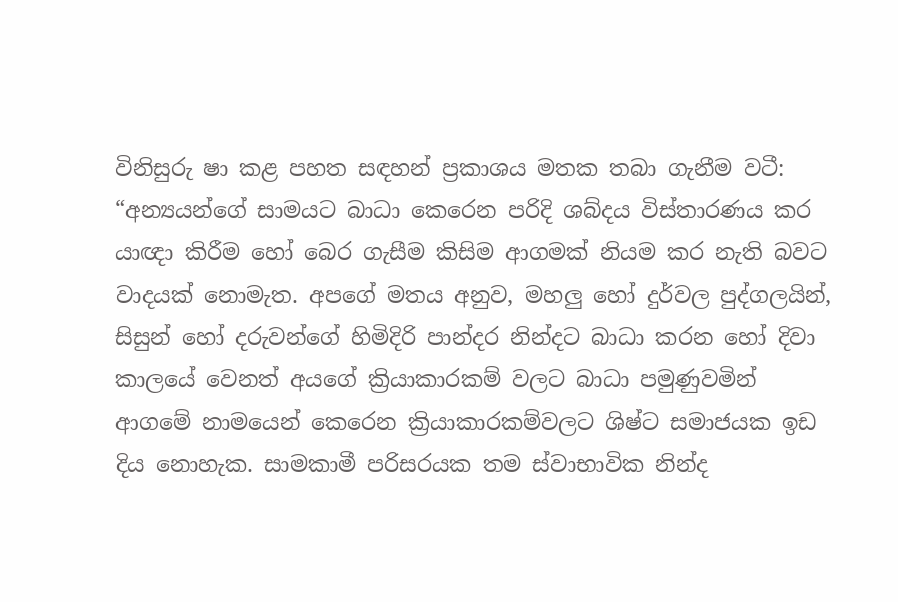විනිසුරු ෂා කළ පහත සඳහන් ප්‍රකාශය මතක තබා ගැනීම වටී: “අන්‍යයන්ගේ සාමයට බාධා කෙරෙන පරිදි ශබ්දය විස්තාරණය කර යාඥා කිරීම හෝ බෙර ගැසීම කිසිම ආගමක් නියම කර නැති බවට වාදයක් නොමැත. අපගේ මතය අනුව, මහලු‍ හෝ දුර්වල පුද්ගලයින්, සිසුන් හෝ දරුවන්ගේ හිමිදිරි පාන්දර නින්දට බාධා කරන හෝ දිවා කාලයේ වෙනත් අයගේ ක්‍රියාකාරකම් වලට බාධා පමුණුවමින් ආගමේ නාමයෙන් කෙරෙන ක්‍රියාකාරකම්වලට ශිෂ්ට සමාජයක ඉඩ දිය නොහැක. සාමකාමී පරිසරයක තම ස්වාභාවික නින්ද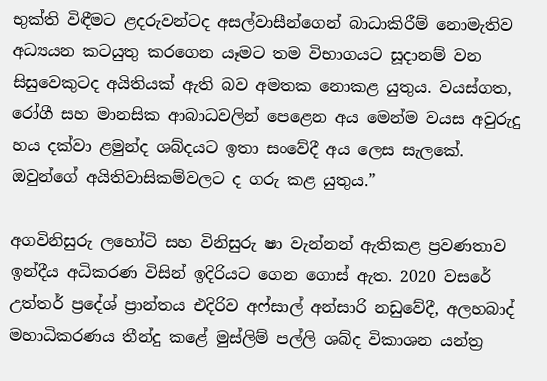භුක්ති විඳීමට ළදරුවන්ටද අසල්වාසීන්ගෙන් බාධාකිරීම් නොමැතිව අධ්‍යයන කටයුතු කරගෙන යෑමට තම විභාගයට සූදානම් වන සිසුවෙකුටද අයිතියක් ඇති බව අමතක නොකළ යුතුය. වයස්ගත, රෝගී සහ මානසික ආබාධවලින් පෙළෙන අය මෙන්ම වයස අවුරුදු හය දක්වා ළමුන්ද ශබ්දයට ඉතා සංවේදී අය ලෙස සැලකේ. ඔවුන්ගේ අයිතිවාසිකම්වලට ද ගරු කළ යුතුය.”

අගවිනිසුරු ලහෝටි සහ විනිසුරු ෂා වැන්නන් ඇතිකළ ප්‍රවණතාව ඉන්දීය අධිකරණ විසින් ඉදිරියට ගෙන ගොස් ඇත. 2020 වසරේ උත්තර් ප්‍රදේශ් ප්‍රාන්තය එදිරිව අෆ්සාල් අන්සාරි නඩුවේදී, අලහබාද් මහාධිකරණය තීන්දු කළේ මුස්ලිම් පල්ලි ශබ්ද විකාශන යන්ත්‍ර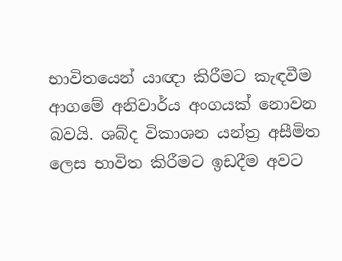භාවිතයෙන් යාඥා කිරීමට කැඳවීම ආගමේ අනිවාර්ය අංගයක් නොවන බවයි. ශබ්ද විකාශන යන්ත්‍ර අසීමිත ලෙස භාවිත කිරීමට ඉඩදීම අවට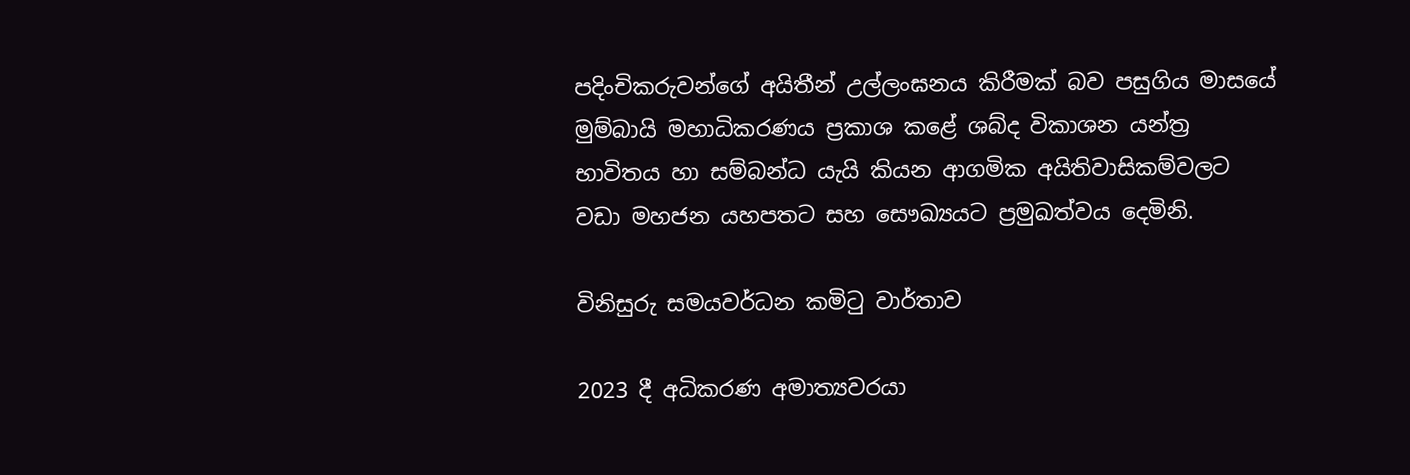පදිංචිකරුවන්ගේ අයිතීන් උල්ලංඝනය කිරීමක් බව පසුගිය මාසයේ මුම්බායි මහාධිකරණය ප්‍රකාශ කළේ ශබ්ද විකාශන යන්ත්‍ර භාවිතය හා සම්බන්ධ යැයි කියන ආගමික අයිතිවාසිකම්වලට වඩා මහජන යහපතට සහ සෞඛ්‍යයට ප්‍රමුඛත්වය දෙමිනි.

විනිසුරු සමයවර්ධන කමිටු වාර්තාව

2023 දී අධිකරණ අමාත්‍යවරයා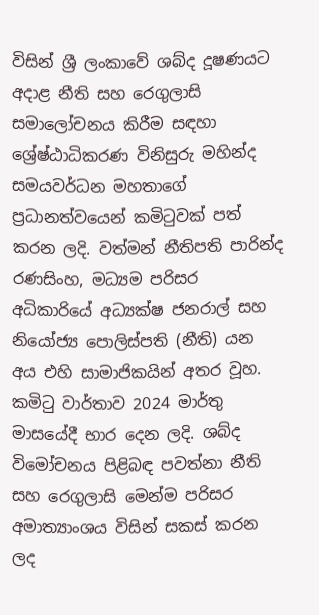විසින් ශ්‍රී ලංකාවේ ශබ්ද දූෂණයට අදාළ නීති සහ රෙගුලාසි සමාලෝචනය කිරීම සඳහා ශ්‍රේෂ්ඨාධිකරණ විනිසුරු මහින්ද සමයවර්ධන මහතාගේ ප්‍රධානත්වයෙන් කමිටුවක් පත් කරන ලදි. වත්මන් නීතිපති පාරින්ද රණසිංහ, මධ්‍යම පරිසර අධිකාරියේ අධ්‍යක්ෂ ජනරාල් සහ නියෝජ්‍ය පොලිස්පති (නීති) යන අය එහි සාමාජිකයින් අතර වූහ. කමිටු වාර්තාව 2024 මාර්තු මාසයේදී භාර දෙන ලදි. ශබ්ද විමෝචනය පිළිබඳ පවත්නා නීති සහ රෙගුලාසි මෙන්ම පරිසර අමාත්‍යාංශය විසින් සකස් කරන ලද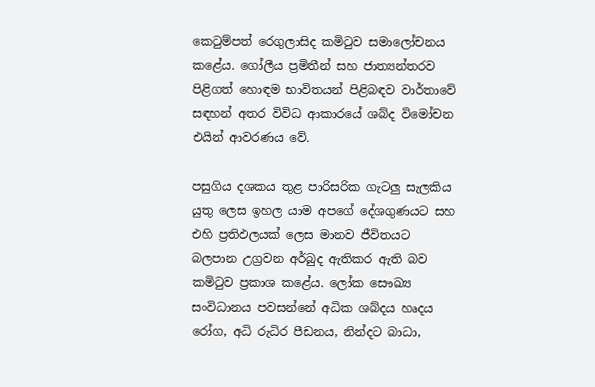කෙටුම්පත් රෙගුලාසිද කමිටුව සමාලෝචනය කළේය. ගෝලීය ප්‍රමිතීන් සහ ජාත්‍යන්තරව පිළිගත් හොඳම භාවිතයන් පිළිබඳව වාර්තාවේ සඳහන් අතර විවිධ ආකාරයේ ශබ්ද විමෝචන එයින් ආවරණය වේ.

පසුගිය දශකය තුළ පාරිසරික ගැටලු සැලකිය යුතු ලෙස ඉහල යාම අපගේ දේශගුණයට සහ එහි ප්‍රතිඵලයක් ලෙස මානව ජීවිතයට බලපාන උග්‍රවන අර්බුද ඇතිකර ඇති බව කමිටුව ප්‍රකාශ කළේය. ලෝක සෞඛ්‍ය සංවිධානය පවසන්නේ අධික ශබ්දය හෘදය රෝග, අධි රුධිර පීඩනය, නින්දට බාධා,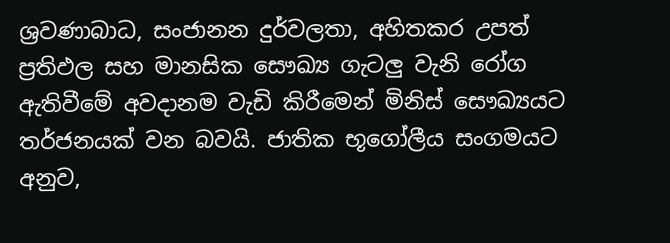ශ්‍රවණාබාධ, සංජානන දුර්වලතා, අහිතකර උපත් ප්‍රතිඵල සහ මානසික සෞඛ්‍ය ගැටලු‍ වැනි රෝග ඇතිවීමේ අවදානම වැඩි කිරීමෙන් මිනිස් සෞඛ්‍යයට තර්ජනයක් වන බවයි. ජාතික භූගෝලීය සංගමයට අනුව,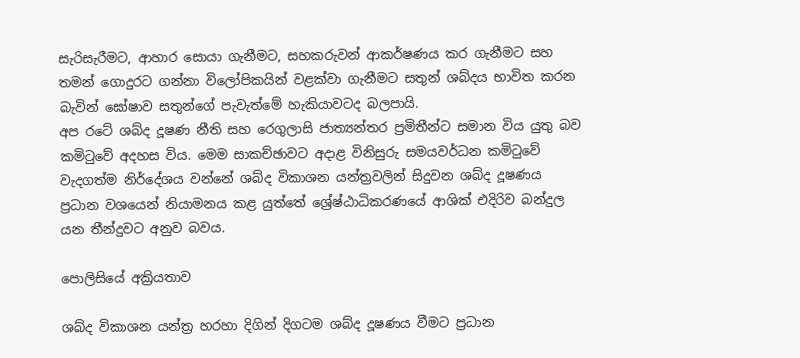සැරිසැරීමට, ආහාර සොයා ගැනීමට, සහකරුවන් ආකර්ෂණය කර ගැනීමට සහ තමන් ගොදුරට ගන්නා විලෝපිකයින් වළක්වා ගැනීමට සතුන් ශබ්දය භාවිත කරන බැවින් ඝෝෂාව සතුන්ගේ පැවැත්මේ හැකියාවටද බලපායි.
අප රටේ ශබ්ද දූෂණ නීති සහ රෙගුලාසි ජාත්‍යන්තර ප්‍රමිතීන්ට සමාන විය යුතු බව කමිටුවේ අදහස විය. මෙම සාකච්ඡාවට අදාළ විනිසුරු සමයවර්ධන කමිටුවේ වැදගත්ම නිර්දේශය වන්නේ ශබ්ද විකාශන යන්ත්‍රවලින් සිදුවන ශබ්ද දූෂණය ප්‍රධාන වශයෙන් නියාමනය කළ යුත්තේ ශ්‍රේෂ්ඨාධිකරණයේ ආශික් එදිරිව බන්දුල යන තීන්දුවට අනුව බවය.

පොලිසියේ අක්‍රියතාව

ශබ්ද විකාශන යන්ත්‍ර හරහා දිගින් දිගටම ශබ්ද දූෂණය වීමට ප්‍රධාන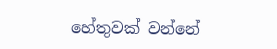හේතුවක් වන්නේ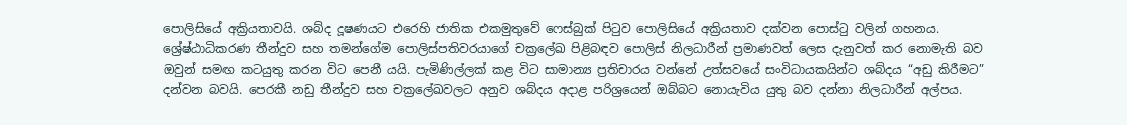පොලිසියේ අක්‍රියතාවයි. ශබ්ද දූෂණයට එරෙහි ජාතික එකමුතුවේ ෆෙස්බුක් පිටුව පොලිසියේ අක්‍රියතාව දක්වන පොස්ටු වලින් ගහනය. ශ්‍රේෂ්ඨාධිකරණ තීන්දුව සහ තමන්ගේම පොලිස්පතිවරයාගේ චක්‍රලේඛ පිළිබඳව පොලිස් නිලධාරීන් ප්‍රමාණවත් ලෙස දැනුවත් කර නොමැති බව ඔවුන් සමඟ කටයුතු කරන විට පෙනී යයි. පැමිණිල්ලක් කළ විට සාමාන්‍ය ප්‍රතිචාරය වන්නේ උත්සවයේ සංවිධායකයින්ට ශබ්දය “අඩු කිරීමට” දන්වන බවයි. පෙරකී නඩු තීන්දුව සහ චක්‍රලේඛවලට අනුව ශබ්දය අදාළ පරිශ්‍රයෙන් ඔබ්බට නොයැවිය යුතු බව දන්නා නිලධාරීන් අල්පය.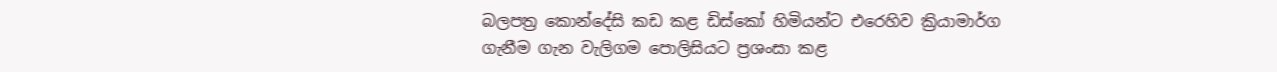බලපත්‍ර කොන්දේසි කඩ කළ ඩිස්කෝ හිමියන්ට එරෙහිව ක්‍රියාමාර්ග ගැනීම ගැන වැලිගම පොලිසියට ප්‍රශංසා කළ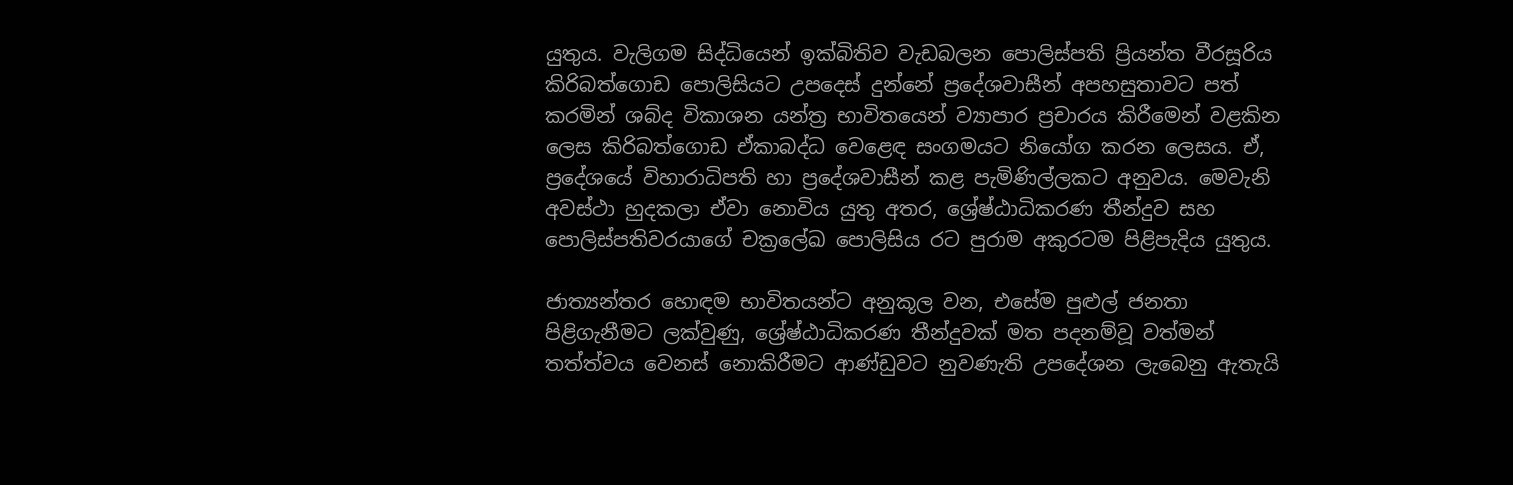යුතුය. වැලිගම සිද්ධියෙන් ඉක්බිතිව වැඩබලන පොලිස්පති ප්‍රියන්ත වීරසූරිය කිරිබත්ගොඩ පොලිසියට උපදෙස් දුන්නේ ප්‍රදේශවාසීන් අපහසුතාවට පත් කරමින් ශබ්ද විකාශන යන්ත්‍ර භාවිතයෙන් ව්‍යාපාර ප්‍රචාරය කිරීමෙන් වළකින ලෙස කිරිබත්ගොඩ ඒකාබද්ධ වෙළෙඳ සංගමයට නියෝග කරන ලෙසය. ඒ, ප්‍රදේශයේ විහාරාධිපති හා ප්‍රදේශවාසීන් කළ පැමිණිල්ලකට අනුවය. මෙවැනි අවස්ථා හුදකලා ඒවා නොවිය යුතු අතර, ශ්‍රේෂ්ඨාධිකරණ තීන්දුව සහ පොලිස්පතිවරයාගේ චක්‍රලේඛ පොලිසිය රට පුරාම අකුරටම පිළිපැදිය යුතුය.

ජාත්‍යන්තර හොඳම භාවිතයන්ට අනුකූල වන, එසේම පුළුල් ජනතා පිළිගැනීමට ලක්වුණු, ශ්‍රේෂ්ඨාධිකරණ තීන්දුවක් මත පදනම්වූ වත්මන් තත්ත්වය වෙනස් නොකිරීමට ආණ්ඩුවට නුවණැති උපදේශන ලැබෙනු ඇතැයි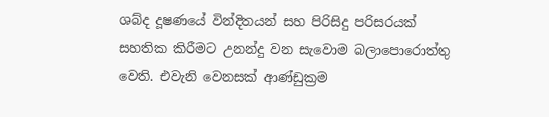ශබ්ද දූෂණයේ වින්දිතයන් සහ පිරිසිදු පරිසරයක් සහතික කිරීමට උනන්දු වන සැවොම බලාපොරොත්තු වෙති. එවැනි වෙනසක් ආණ්ඩුක්‍රම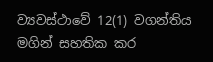ව්‍යවස්ථාවේ 12(1) වගන්තිය මගින් සහතික කර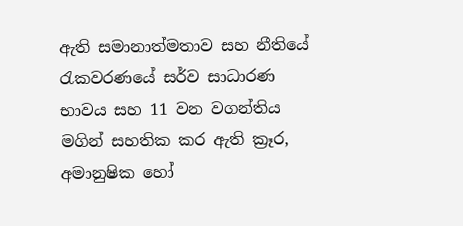ඇති සමානාත්මතාව සහ නීතියේ රැකවරණයේ සර්ව සාධාරණ භාවය සහ 11 වන වගන්තිය මගින් සහතික කර ඇති ක්‍රෑර, අමානුෂික හෝ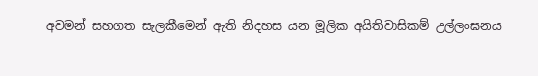අවමන් සහගත සැලකීමෙන් ඇති නිදහස යන මූලික අයිතිවාසිකම් උල්ලංඝනය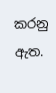කරනු ඇත.